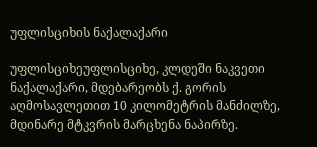უფლისციხის ნაქალაქარი

უფლისციხეუფლისციხე, კლდეში ნაკვეთი ნაქალაქარი, მდებარეობს ქ. გორის აღმოსავლეთით 10 კილომეტრის მანძილზე, მდინარე მტკვრის მარცხენა ნაპირზე.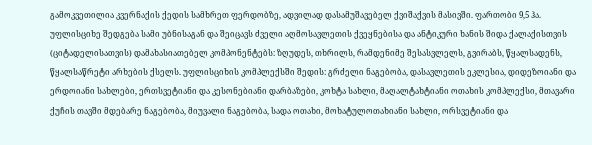გამოკვეთილია კვერნაქის ქედის სამხრეთ ფერდობზე, ადვილად დასამუშავებელ ქვიშაქვის მასივში. ფართობი 9,5 ჰა.
უფლისციხე შედგება სამი უბნისაგან და შეიცავს ძველი აღმოსავლეთის ქვეყნებისა და ანტიკური ხანის შიდა ქალაქისთვის (ციტადელისათვის) დამახასიათებელ კომპონენტებს: ზღუდეს, თხრილს, რამდენიმე შესასვლელს, გვირაბს, წყალსადენს, წყალსაწრეტი არხების ქსელს. უფლისციხის კომპლექსში შედის: გრძელი ნაგებობა, დასავლეთის ეკლესია, დიდეზოიანი და ერდოიანი სახლები, ერთსვეტიანი და კესონებიანი დარბაზები, კოხტა სახლი, მაღალტახტიანი ოთახის კომპლექსი, მთავარი ქუჩის თავში მდებარე ნაგებობა, მიუვალი ნაგებობა, სადა ოთახი, მოხატულოთახიანი სახლი, ორსვეტიანი და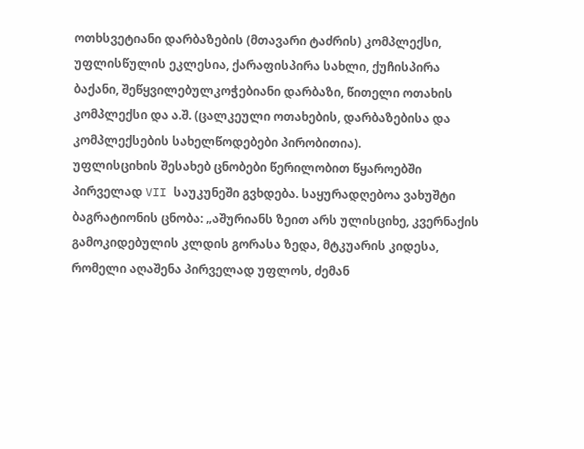ოთხსვეტიანი დარბაზების (მთავარი ტაძრის) კომპლექსი, უფლისწულის ეკლესია, ქარაფისპირა სახლი, ქუჩისპირა ბაქანი, შეწყვილებულკოჭებიანი დარბაზი, წითელი ოთახის კომპლექსი და ა.შ. (ცალკეული ოთახების, დარბაზებისა და კომპლექსების სახელწოდებები პირობითია).
უფლისციხის შესახებ ცნობები წერილობით წყაროებში პირველად VII საუკუნეში გვხდება. საყურადღებოა ვახუშტი ბაგრატიონის ცნობა: „აშურიანს ზეით არს ულისციხე, კვერნაქის გამოკიდებულის კლდის გორასა ზედა, მტკუარის კიდესა, რომელი აღაშენა პირველად უფლოს, ძემან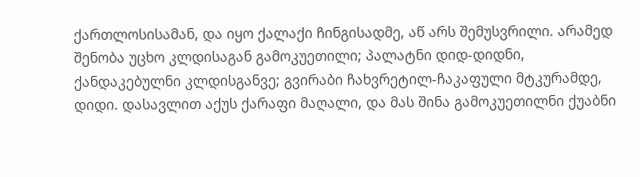ქართლოსისამან, და იყო ქალაქი ჩინგისადმე, აწ არს შემუსვრილი. არამედ შენობა უცხო კლდისაგან გამოკუეთილი; პალატნი დიდ-დიდნი, ქანდაკებულნი კლდისგანვე; გვირაბი ჩახვრეტილ-ჩაკაფული მტკურამდე, დიდი. დასავლით აქუს ქარაფი მაღალი, და მას შინა გამოკუეთილნი ქუაბნი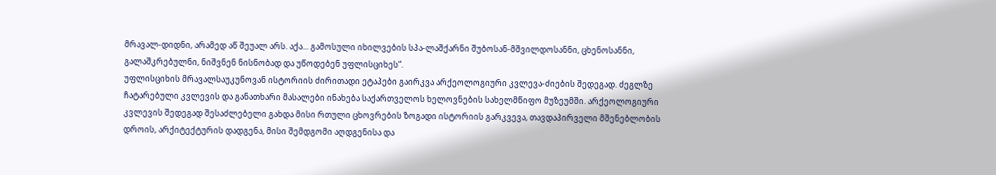მრავალ-დიდნი, არამედ აწ შეუალ არს. აქა... გამოსული იხილვების სპა-ლაშქარნი შუბოსან-მშვილდოსანნი, ცხენოსანნი, გალაშკრებულნი, ნიშვნენ ნისნობად და უწოდებენ უფლისციხეს“.
უფლისციხის მრავალსაუკუნოვან ისტორიის ძირითადი ეტაპები გაირკვა არქეოლოგიური კვლევა-ძიების შედეგად. ძეგლზე ჩატარებული კვლევის და განათხარი მასალები ინახება საქართველოს ხელოვნების სახელმწიფო მუზეუმში. არქეოლოგიური კვლევის შედეგად შესაძლებელი გახდა მისი რთული ცხოვრების ზოგადი ისტორიის გარკვევა, თავდაპირველი მშენებლობის დროის, არქიტექტურის დადგენა, მისი შემდგომი აღდგენისა და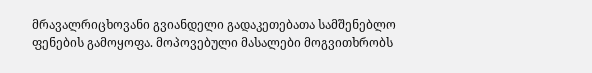მრავალრიცხოვანი გვიანდელი გადაკეთებათა სამშენებლო ფენების გამოყოფა. მოპოვებული მასალები მოგვითხრობს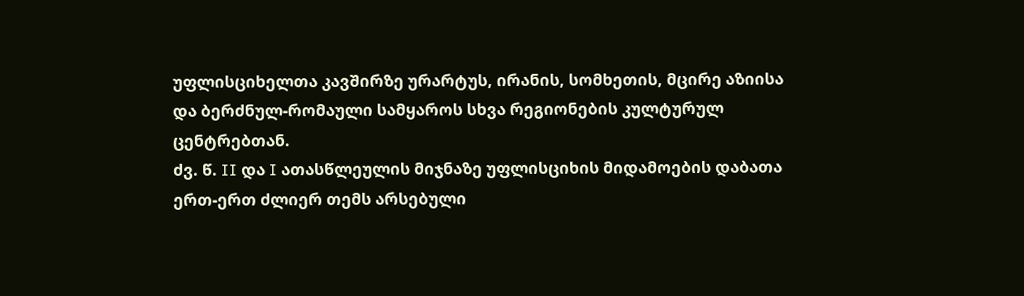უფლისციხელთა კავშირზე ურარტუს, ირანის, სომხეთის, მცირე აზიისა და ბერძნულ-რომაული სამყაროს სხვა რეგიონების კულტურულ ცენტრებთან.
ძვ. წ. II და I ათასწლეულის მიჯნაზე უფლისციხის მიდამოების დაბათა ერთ-ერთ ძლიერ თემს არსებული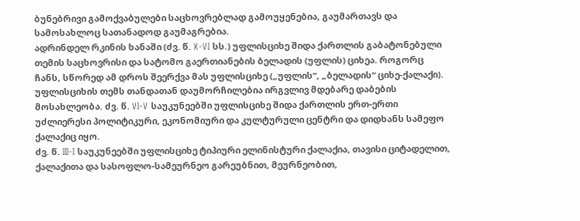ბუნებრივი გამოქვაბულები საცხოვრებლად გამოუყენებია, გაუმართავს და სამოსახლოც სათანადოდ გაუმაგრებია.
ადრინდელ რკინის ხანაში (ძვ. წ. X-VI სს.) უფლისციხე შიდა ქართლის გაბატონებული თემის საცხოვრისი და სატომო გაერთიანების ბელადის (უფლის) ციხეა. როგორც ჩანს, სწორედ ამ დროს შეერქვა მას უფლისციხე („უფლის“, „ბელადის“ ციხე-ქალაქი).
უფლისციხის თემს თანდათან დაუმორჩილებია ირგვლივ მდებარე დაბების მოსახლეობა. ძვ. წ. VI-V საუკუნეებში უფლისციხე შიდა ქართლის ერთ-ერთი უძლიერესი პოლიტიკური, ეკონომიური და კულტურული ცენტრი და დიდხანს სამეფო ქალაქიც იყო.
ძვ. წ. III-I საუკუნეებში უფლისციხე ტიპიური ელინისტური ქალაქია, თავისი ციტადელით, ქალაქითა და სასოფლო-სამეურნეო გარეუბნით, მეურნეობით,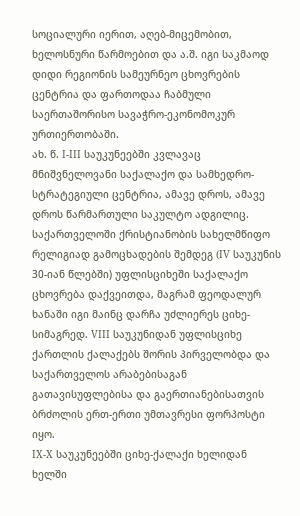სოციალური იერით, აღებ-მიცემობით, ხელოსნური წარმოებით და ა.შ. იგი საკმაოდ დიდი რეგიონის სამეურნეო ცხოვრების ცენტრია და ფართოდაა ჩაბმული საერთაშორისო სავაჭრო-ეკონომოკურ ურთიერთობაში.
ახ. წ. I-III საუკუნეებში კვლავაც მნიშვნელოვანი საქალაქო და სამხედრო-სტრატეგიული ცენტრია, ამავე დროს, ამავე დროს წარმართული საკულტო ადგილიც.
საქართველოში ქრისტიანობის სახელმწიფო რელიგიად გამოცხადების შემდეგ (IV საუკუნის 30-იან წლებში) უფლისციხეში საქალაქო ცხოვრება დაქვეითდა, მაგრამ ფეოდალურ ხანაში იგი მაინც დარჩა უძლიერეს ციხე-სიმაგრედ. VIII საუკუნიდან უფლისციხე ქართლის ქალაქებს შორის პირველობდა და საქართველოს არაბებისაგან გათავისუფლებისა და გაერთიანებისათვის ბრძოლის ერთ-ერთი უმთავრესი ფორპოსტი იყო.
IX-X საუკუნეებში ციხე-ქალაქი ხელიდან ხელში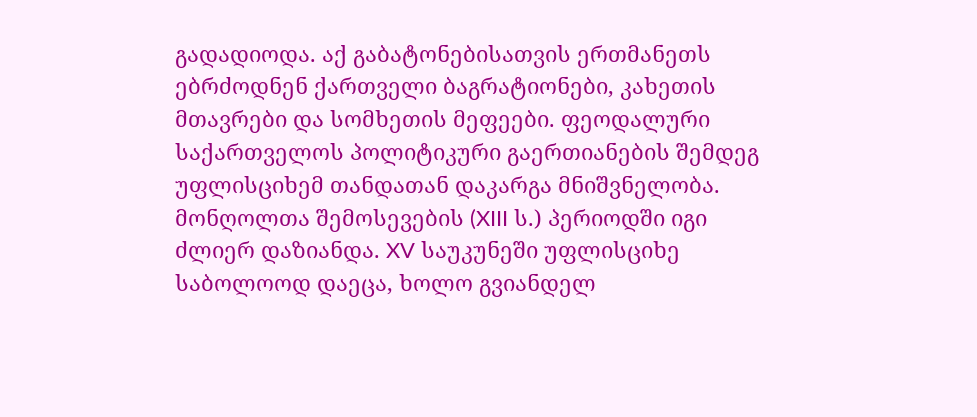გადადიოდა. აქ გაბატონებისათვის ერთმანეთს ებრძოდნენ ქართველი ბაგრატიონები, კახეთის მთავრები და სომხეთის მეფეები. ფეოდალური საქართველოს პოლიტიკური გაერთიანების შემდეგ უფლისციხემ თანდათან დაკარგა მნიშვნელობა. მონღოლთა შემოსევების (XIII ს.) პერიოდში იგი ძლიერ დაზიანდა. XV საუკუნეში უფლისციხე საბოლოოდ დაეცა, ხოლო გვიანდელ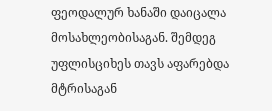ფეოდალურ ხანაში დაიცალა მოსახლეობისაგან. შემდეგ უფლისციხეს თავს აფარებდა მტრისაგან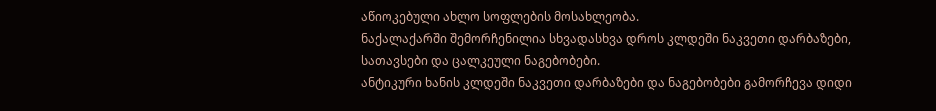აწიოკებული ახლო სოფლების მოსახლეობა.
ნაქალაქარში შემორჩენილია სხვადასხვა დროს კლდეში ნაკვეთი დარბაზები, სათავსები და ცალკეული ნაგებობები.
ანტიკური ხანის კლდეში ნაკვეთი დარბაზები და ნაგებობები გამორჩევა დიდი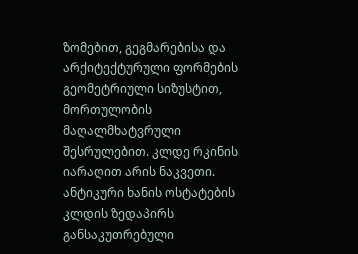ზომებით, გეგმარებისა და არქიტექტურული ფორმების გეომეტრიული სიზუსტით, მორთულობის მაღალმხატვრული შესრულებით. კლდე რკინის იარაღით არის ნაკვეთი. ანტიკური ხანის ოსტატების კლდის ზედაპირს განსაკუთრებული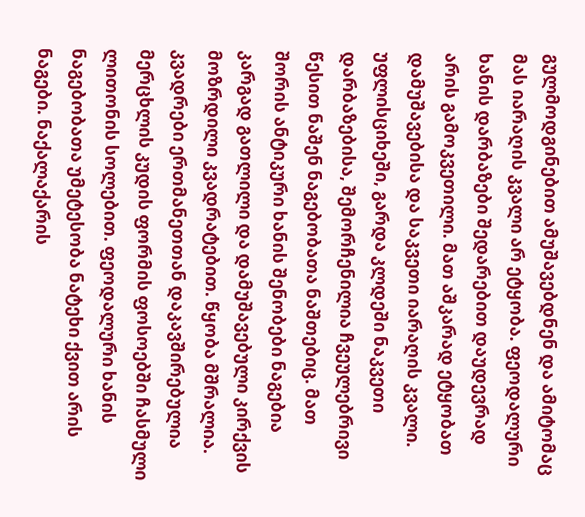გულმოდგინებით ამუშავებდნენ და ამიტომაც მას იარაღის კვალი არ ეტყობა. ფეოდალური ხანის დარბაზები შედარებით დაუდევრად არის გამოკვეთილი. მათ აშკარად ეტყობათ დამუშავებისა და საკვეთი იარაღის კვალი.
უფლისციხეში, გარდა კლდეში ნაკვეთი დარბაზებისა, შემორჩენილია ჩვეულებრივი წესით ნაშენ ნაგებობათა ნაშთებიც. მათ შორის ანტიკური ხანის შენობები ნაგებია კარგად გათლილი და დამუშავებული კირქვის მოზრდილი კვადრატებით. წყობა მშრალია. კვადრები ერთმანეთთან დაკავშირებულია მერცხლის კუდის ფორმის ფოსოებში ჩასმული ლითონის სოლებით. ფეოდალური ხანის ნაგებობათა უმეტესობა ნატეხი ქვით არის ნაგები. ნაქალაქარის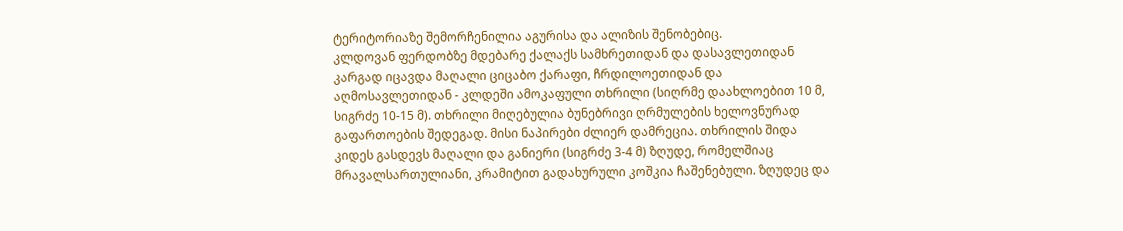ტერიტორიაზე შემორჩენილია აგურისა და ალიზის შენობებიც.
კლდოვან ფერდობზე მდებარე ქალაქს სამხრეთიდან და დასავლეთიდან კარგად იცავდა მაღალი ციცაბო ქარაფი, ჩრდილოეთიდან და აღმოსავლეთიდან - კლდეში ამოკაფული თხრილი (სიღრმე დაახლოებით 10 მ, სიგრძე 10-15 მ). თხრილი მიღებულია ბუნებრივი ღრმულების ხელოვნურად გაფართოების შედეგად. მისი ნაპირები ძლიერ დამრეცია. თხრილის შიდა კიდეს გასდევს მაღალი და განიერი (სიგრძე 3-4 მ) ზღუდე, რომელშიაც მრავალსართულიანი, კრამიტით გადახურული კოშკია ჩაშენებული. ზღუდეც და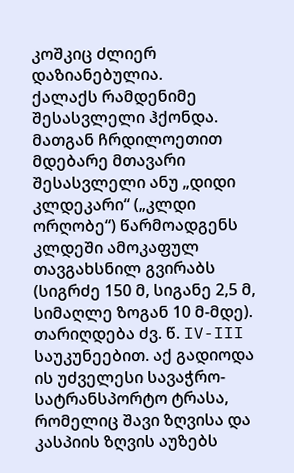კოშკიც ძლიერ დაზიანებულია.
ქალაქს რამდენიმე შესასვლელი ჰქონდა. მათგან ჩრდილოეთით მდებარე მთავარი შესასვლელი ანუ „დიდი კლდეკარი“ („კლდი ორღობე“) წარმოადგენს კლდეში ამოკაფულ თავგახსნილ გვირაბს (სიგრძე 150 მ, სიგანე 2,5 მ, სიმაღლე ზოგან 10 მ-მდე). თარიღდება ძვ. წ. IV-III საუკუნეებით. აქ გადიოდა ის უძველესი სავაჭრო-სატრანსპორტო ტრასა, რომელიც შავი ზღვისა და კასპიის ზღვის აუზებს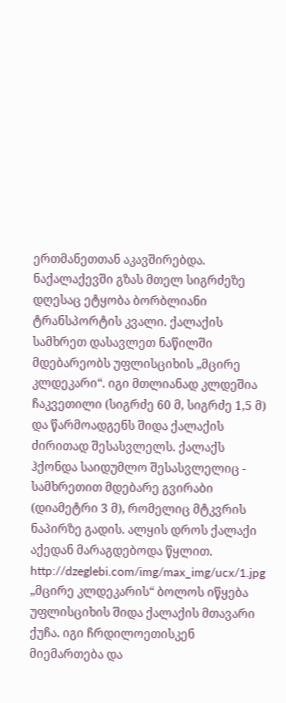ერთმანეთთან აკავშირებდა. ნაქალაქევში გზას მთელ სიგრძეზე დღესაც ეტყობა ბორბლიანი ტრანსპორტის კვალი. ქალაქის სამხრეთ დასავლეთ ნაწილში მდებარეობს უფლისციხის „მცირე კლდეკარი“. იგი მთლიანად კლდეშია ჩაკვეთილი (სიგრძე 60 მ, სიგრძე 1,5 მ) და წარმოადგენს შიდა ქალაქის ძირითად შესასვლელს. ქალაქს ჰქონდა საიდუმლო შესასვლელიც - სამხრეთით მდებარე გვირაბი (დიამეტრი 3 მ), რომელიც მტკვრის ნაპირზე გადის. ალყის დროს ქალაქი აქედან მარაგდებოდა წყლით.
http://dzeglebi.com/img/max_img/ucx/1.jpg
„მცირე კლდეკარის“ ბოლოს იწყება უფლისციხის შიდა ქალაქის მთავარი ქუჩა. იგი ჩრდილოეთისკენ მიემართება და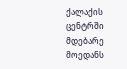ქალაქის ცენტრში მდებარე მოედანს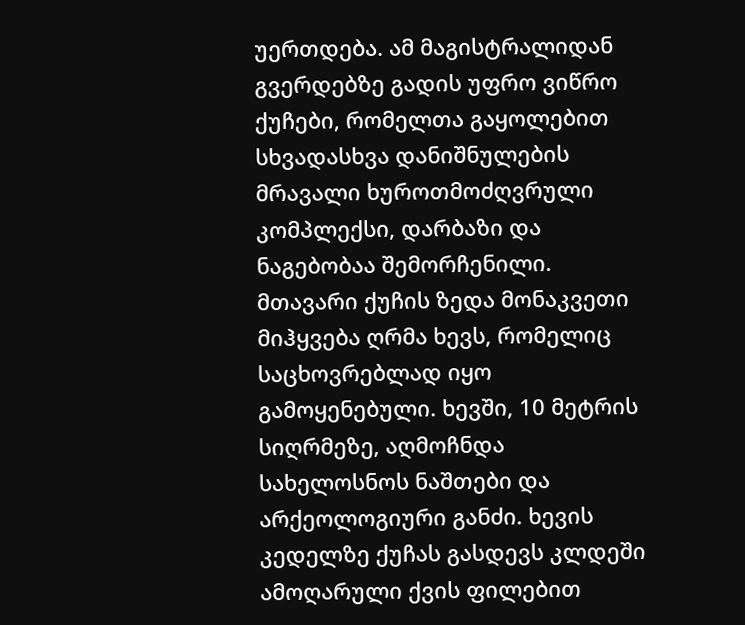უერთდება. ამ მაგისტრალიდან გვერდებზე გადის უფრო ვიწრო ქუჩები, რომელთა გაყოლებით სხვადასხვა დანიშნულების მრავალი ხუროთმოძღვრული კომპლექსი, დარბაზი და ნაგებობაა შემორჩენილი. მთავარი ქუჩის ზედა მონაკვეთი მიჰყვება ღრმა ხევს, რომელიც საცხოვრებლად იყო გამოყენებული. ხევში, 10 მეტრის სიღრმეზე, აღმოჩნდა სახელოსნოს ნაშთები და არქეოლოგიური განძი. ხევის კედელზე ქუჩას გასდევს კლდეში ამოღარული ქვის ფილებით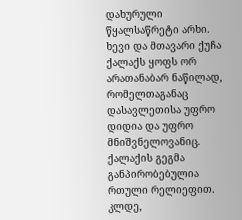დახურული წყალსაწრეტი არხი. ხევი და მთავარი ქუჩა ქალაქს ყოფს ორ არათანაბარ ნაწილად, რომელთაგანაც დასავლეთისა უფრო დიდია და უფრო მნიშვნელოვანიც.
ქალაქის გეგმა განპირობებულია რთული რელიეფით. კლდე,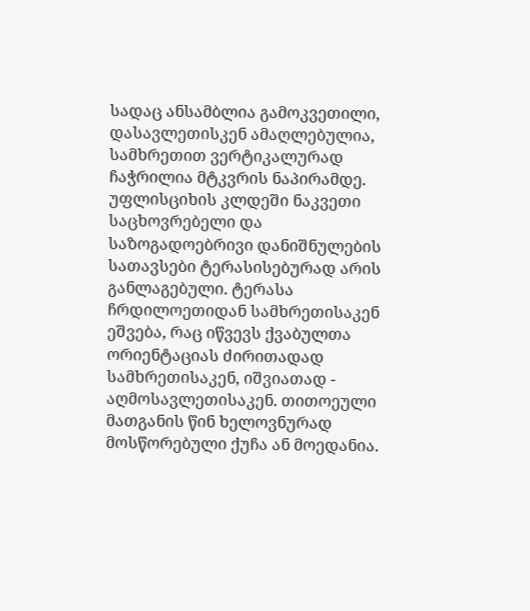სადაც ანსამბლია გამოკვეთილი, დასავლეთისკენ ამაღლებულია, სამხრეთით ვერტიკალურად ჩაჭრილია მტკვრის ნაპირამდე. უფლისციხის კლდეში ნაკვეთი საცხოვრებელი და საზოგადოებრივი დანიშნულების სათავსები ტერასისებურად არის განლაგებული. ტერასა ჩრდილოეთიდან სამხრეთისაკენ ეშვება, რაც იწვევს ქვაბულთა ორიენტაციას ძირითადად სამხრეთისაკენ, იშვიათად - აღმოსავლეთისაკენ. თითოეული მათგანის წინ ხელოვნურად მოსწორებული ქუჩა ან მოედანია.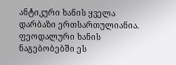ანტიკური ხანის ყველა დარბაზი ერთსართულიანია. ფეოდალური ხანის ნაგებობებში ეს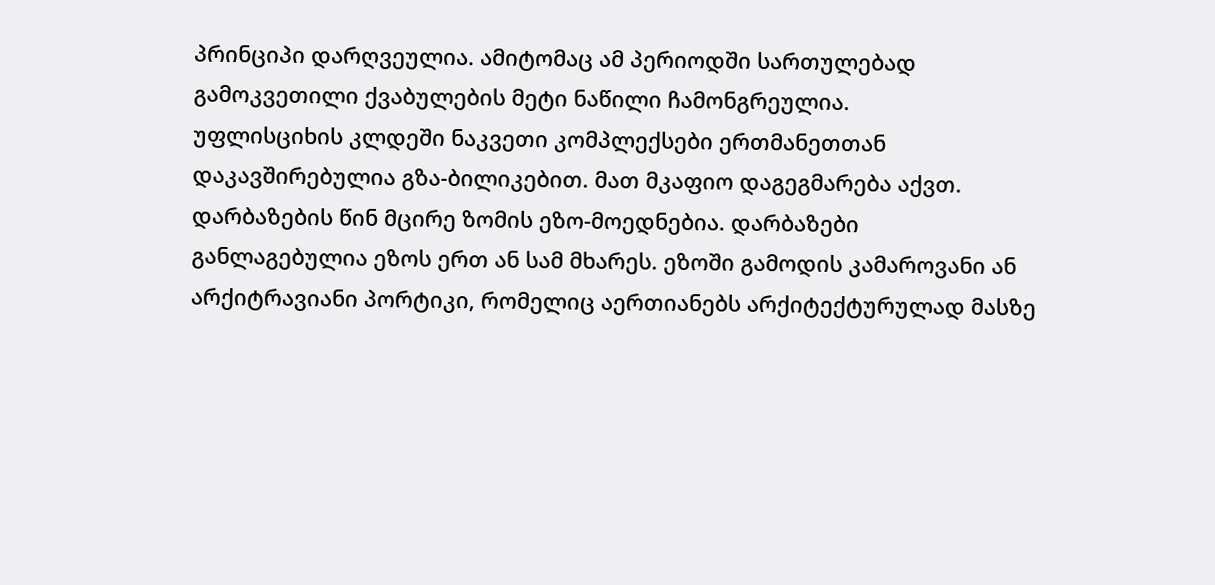პრინციპი დარღვეულია. ამიტომაც ამ პერიოდში სართულებად გამოკვეთილი ქვაბულების მეტი ნაწილი ჩამონგრეულია.
უფლისციხის კლდეში ნაკვეთი კომპლექსები ერთმანეთთან დაკავშირებულია გზა-ბილიკებით. მათ მკაფიო დაგეგმარება აქვთ. დარბაზების წინ მცირე ზომის ეზო-მოედნებია. დარბაზები განლაგებულია ეზოს ერთ ან სამ მხარეს. ეზოში გამოდის კამაროვანი ან არქიტრავიანი პორტიკი, რომელიც აერთიანებს არქიტექტურულად მასზე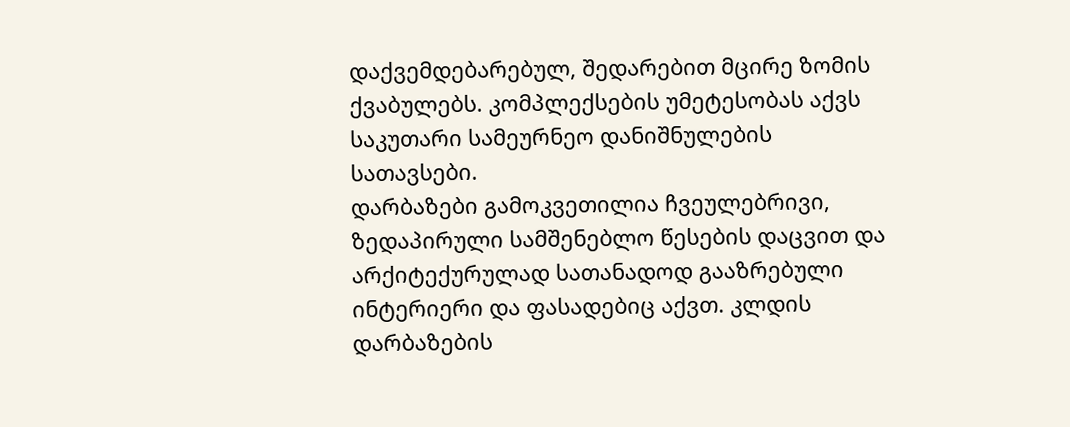დაქვემდებარებულ, შედარებით მცირე ზომის ქვაბულებს. კომპლექსების უმეტესობას აქვს საკუთარი სამეურნეო დანიშნულების სათავსები.
დარბაზები გამოკვეთილია ჩვეულებრივი, ზედაპირული სამშენებლო წესების დაცვით და არქიტექურულად სათანადოდ გააზრებული ინტერიერი და ფასადებიც აქვთ. კლდის დარბაზების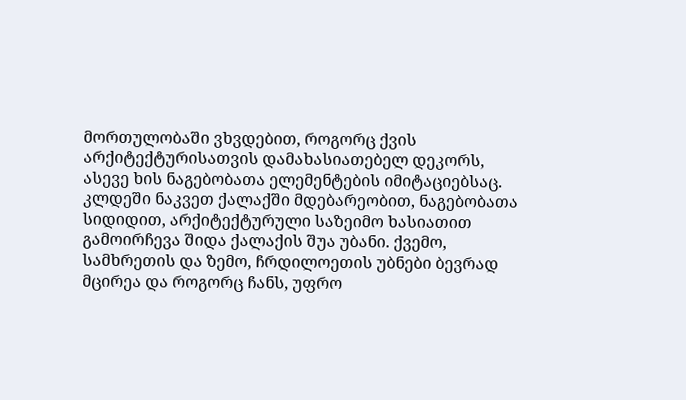მორთულობაში ვხვდებით, როგორც ქვის არქიტექტურისათვის დამახასიათებელ დეკორს, ასევე ხის ნაგებობათა ელემენტების იმიტაციებსაც.
კლდეში ნაკვეთ ქალაქში მდებარეობით, ნაგებობათა სიდიდით, არქიტექტურული საზეიმო ხასიათით გამოირჩევა შიდა ქალაქის შუა უბანი. ქვემო, სამხრეთის და ზემო, ჩრდილოეთის უბნები ბევრად მცირეა და როგორც ჩანს, უფრო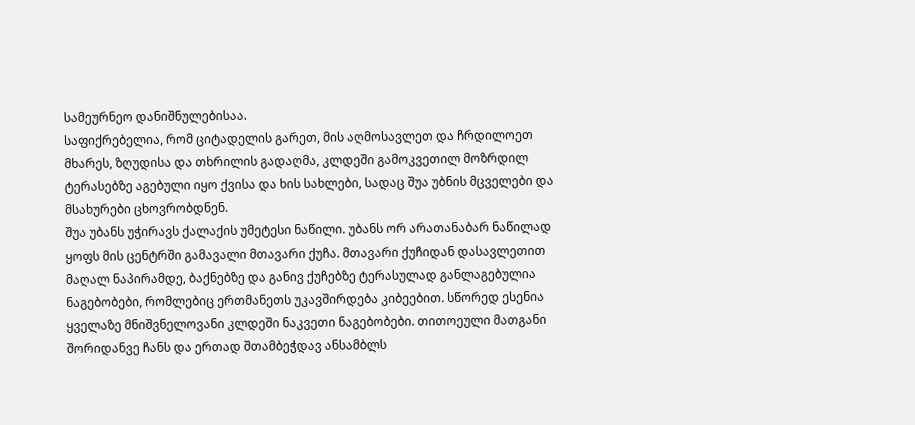სამეურნეო დანიშნულებისაა.
საფიქრებელია, რომ ციტადელის გარეთ, მის აღმოსავლეთ და ჩრდილოეთ მხარეს, ზღუდისა და თხრილის გადაღმა, კლდეში გამოკვეთილ მოზრდილ ტერასებზე აგებული იყო ქვისა და ხის სახლები, სადაც შუა უბნის მცველები და მსახურები ცხოვრობდნენ.
შუა უბანს უჭირავს ქალაქის უმეტესი ნაწილი. უბანს ორ არათანაბარ ნაწილად ყოფს მის ცენტრში გამავალი მთავარი ქუჩა. მთავარი ქუჩიდან დასავლეთით მაღალ ნაპირამდე, ბაქნებზე და განივ ქუჩებზე ტერასულად განლაგებულია ნაგებობები, რომლებიც ერთმანეთს უკავშირდება კიბეებით. სწორედ ესენია ყველაზე მნიშვნელოვანი კლდეში ნაკვეთი ნაგებობები. თითოეული მათგანი შორიდანვე ჩანს და ერთად შთამბეჭდავ ანსამბლს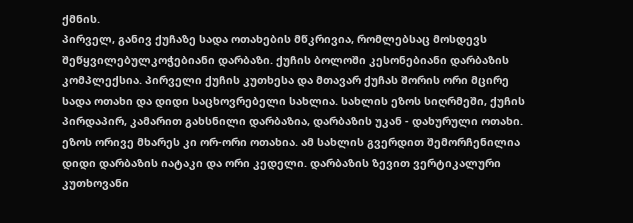ქმნის.
პირველ, განივ ქუჩაზე სადა ოთახების მწკრივია, რომლებსაც მოსდევს შეწყვილებულკოჭებიანი დარბაზი. ქუჩის ბოლოში კესონებიანი დარბაზის კომპლექსია. პირველი ქუჩის კუთხესა და მთავარ ქუჩას შორის ორი მცირე სადა ოთახი და დიდი საცხოვრებელი სახლია. სახლის ეზოს სიღრმეში, ქუჩის პირდაპირ, კამარით გახსნილი დარბაზია, დარბაზის უკან - დახურული ოთახი. ეზოს ორივე მხარეს კი ორ-ორი ოთახია. ამ სახლის გვერდით შემორჩენილია დიდი დარბაზის იატაკი და ორი კედელი. დარბაზის ზევით ვერტიკალური კუთხოვანი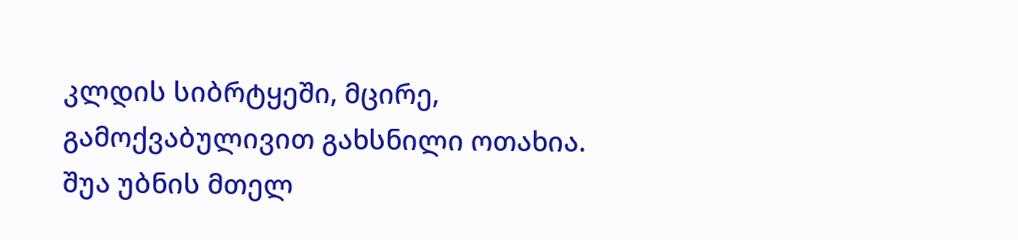კლდის სიბრტყეში, მცირე, გამოქვაბულივით გახსნილი ოთახია. შუა უბნის მთელ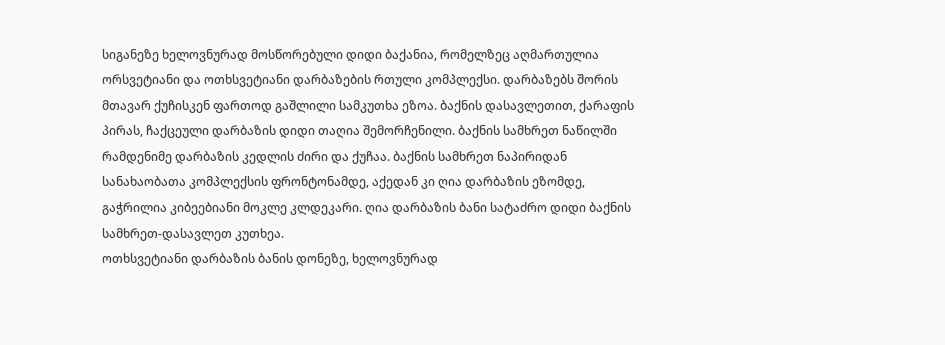სიგანეზე ხელოვნურად მოსწორებული დიდი ბაქანია, რომელზეც აღმართულია ორსვეტიანი და ოთხსვეტიანი დარბაზების რთული კომპლექსი. დარბაზებს შორის მთავარ ქუჩისკენ ფართოდ გაშლილი სამკუთხა ეზოა. ბაქნის დასავლეთით, ქარაფის პირას, ჩაქცეული დარბაზის დიდი თაღია შემორჩენილი. ბაქნის სამხრეთ ნაწილში რამდენიმე დარბაზის კედლის ძირი და ქუჩაა. ბაქნის სამხრეთ ნაპირიდან სანახაობათა კომპლექსის ფრონტონამდე, აქედან კი ღია დარბაზის ეზომდე, გაჭრილია კიბეებიანი მოკლე კლდეკარი. ღია დარბაზის ბანი სატაძრო დიდი ბაქნის სამხრეთ-დასავლეთ კუთხეა.
ოთხსვეტიანი დარბაზის ბანის დონეზე, ხელოვნურად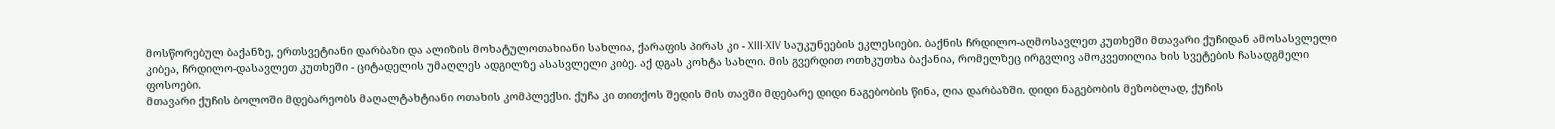მოსწორებულ ბაქანზე, ერთსვეტიანი დარბაზი და ალიზის მოხატულოთახიანი სახლია, ქარაფის პირას კი - XIII-XIV საუკუნეების ეკლესიები. ბაქნის ჩრდილო-აღმოსავლეთ კუთხეში მთავარი ქუჩიდან ამოსასვლელი კიბეა, ჩრდილო-დასავლეთ კუთხეში - ციტადელის უმაღლეს ადგილზე ასასვლელი კიბე. აქ დგას კოხტა სახლი. მის გვერდით ოთხკუთხა ბაქანია, რომელზეც ირგვლივ ამოკვეთილია ხის სვეტების ჩასადგმელი ფოსოები.
მთავარი ქუჩის ბოლოში მდებარეობს მაღალტახტიანი ოთახის კომპლექსი. ქუჩა კი თითქოს შედის მის თავში მდებარე დიდი ნაგებობის წინა, ღია დარბაზში. დიდი ნაგებობის მეზობლად, ქუჩის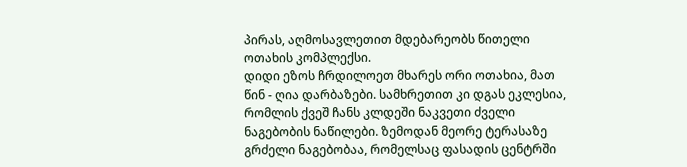პირას, აღმოსავლეთით მდებარეობს წითელი ოთახის კომპლექსი.
დიდი ეზოს ჩრდილოეთ მხარეს ორი ოთახია, მათ წინ - ღია დარბაზები. სამხრეთით კი დგას ეკლესია, რომლის ქვეშ ჩანს კლდეში ნაკვეთი ძველი ნაგებობის ნაწილები. ზემოდან მეორე ტერასაზე გრძელი ნაგებობაა, რომელსაც ფასადის ცენტრში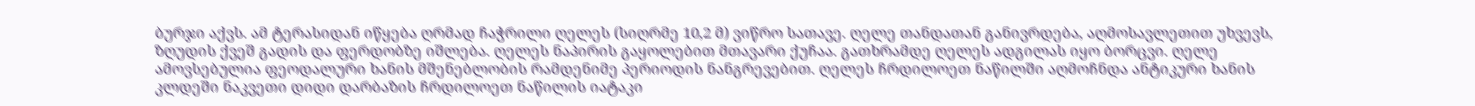ბურჯი აქვს. ამ ტერასიდან იწყება ღრმად ჩაჭრილი ღელეს (სიღრმე 10,2 მ) ვიწრო სათავე. ღელე თანდათან განივრდება, აღმოსავლეთით უხვევს, ზღუდის ქვეშ გადის და ფერდობზე იშლება. ღელეს ნაპირის გაყოლებით მთავარი ქუჩაა. გათხრამდე ღელეს ადგილას იყო ბორცვი. ღელე ამოვსებულია ფეოდალური ხანის მშენებლობის რამდენიმე პერიოდის ნანგრევებით. ღელეს ჩრდილოეთ ნაწილში აღმოჩნდა ანტიკური ხანის კლდეში ნაკვეთი დიდი დარბაზის ჩრდილოეთ ნაწილის იატაკი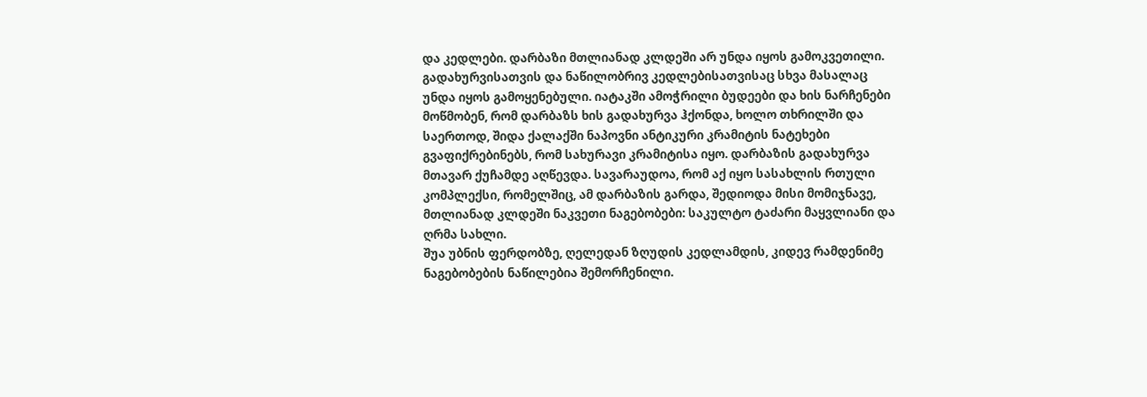და კედლები. დარბაზი მთლიანად კლდეში არ უნდა იყოს გამოკვეთილი. გადახურვისათვის და ნაწილობრივ კედლებისათვისაც სხვა მასალაც უნდა იყოს გამოყენებული. იატაკში ამოჭრილი ბუდეები და ხის ნარჩენები მოწმობენ, რომ დარბაზს ხის გადახურვა ჰქონდა, ხოლო თხრილში და საერთოდ, შიდა ქალაქში ნაპოვნი ანტიკური კრამიტის ნატეხები გვაფიქრებინებს, რომ სახურავი კრამიტისა იყო. დარბაზის გადახურვა მთავარ ქუჩამდე აღწევდა. სავარაუდოა, რომ აქ იყო სასახლის რთული კომპლექსი, რომელშიც, ამ დარბაზის გარდა, შედიოდა მისი მომიჯნავე, მთლიანად კლდეში ნაკვეთი ნაგებობები: საკულტო ტაძარი მაყვლიანი და ღრმა სახლი.
შუა უბნის ფერდობზე, ღელედან ზღუდის კედლამდის, კიდევ რამდენიმე ნაგებობების ნაწილებია შემორჩენილი.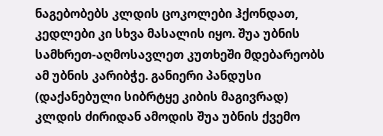ნაგებობებს კლდის ცოკოლები ჰქონდათ, კედლები კი სხვა მასალის იყო. შუა უბნის სამხრეთ-აღმოსავლეთ კუთხეში მდებარეობს ამ უბნის კარიბჭე. განიერი პანდუსი (დაქანებული სიბრტყე კიბის მაგივრად) კლდის ძირიდან ამოდის შუა უბნის ქვემო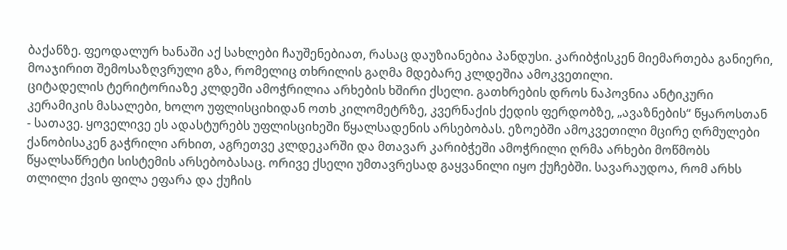ბაქანზე. ფეოდალურ ხანაში აქ სახლები ჩაუშენებიათ, რასაც დაუზიანებია პანდუსი. კარიბჭისკენ მიემართება განიერი, მოაჯირით შემოსაზღვრული გზა, რომელიც თხრილის გაღმა მდებარე კლდეშია ამოკვეთილი.
ციტადელის ტერიტორიაზე კლდეში ამოჭრილია არხების ხშირი ქსელი. გათხრების დროს ნაპოვნია ანტიკური კერამიკის მასალები, ხოლო უფლისციხიდან ოთხ კილომეტრზე, კვერნაქის ქედის ფერდობზე, „ავაზნების“ წყაროსთან - სათავე. ყოველივე ეს ადასტურებს უფლისციხეში წყალსადენის არსებობას. ეზოებში ამოკვეთილი მცირე ღრმულები ქანობისაკენ გაჭრილი არხით, აგრეთვე კლდეკარში და მთავარ კარიბჭეში ამოჭრილი ღრმა არხები მოწმობს წყალსაწრეტი სისტემის არსებობასაც. ორივე ქსელი უმთავრესად გაყვანილი იყო ქუჩებში. სავარაუდოა, რომ არხს თლილი ქვის ფილა ეფარა და ქუჩის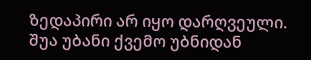ზედაპირი არ იყო დარღვეული. შუა უბანი ქვემო უბნიდან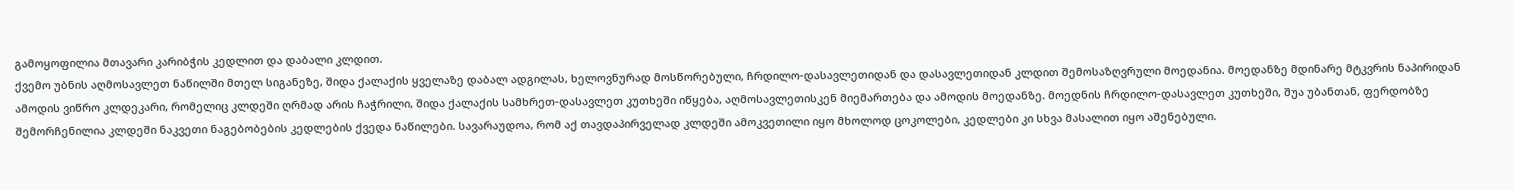გამოყოფილია მთავარი კარიბჭის კედლით და დაბალი კლდით.
ქვემო უბნის აღმოსავლეთ ნაწილში მთელ სიგანეზე, შიდა ქალაქის ყველაზე დაბალ ადგილას, ხელოვნურად მოსწორებული, ჩრდილო-დასავლეთიდან და დასავლეთიდან კლდით შემოსაზღვრული მოედანია. მოედანზე მდინარე მტკვრის ნაპირიდან ამოდის ვიწრო კლდეკარი, რომელიც კლდეში ღრმად არის ჩაჭრილი, შიდა ქალაქის სამხრეთ-დასავლეთ კუთხეში იწყება, აღმოსავლეთისკენ მიემართება და ამოდის მოედანზე. მოედნის ჩრდილო-დასავლეთ კუთხეში, შუა უბანთან, ფერდობზე შემორჩენილია კლდეში ნაკვეთი ნაგებობების კედლების ქვედა ნაწილები. სავარაუდოა, რომ აქ თავდაპირველად კლდეში ამოკვეთილი იყო მხოლოდ ცოკოლები, კედლები კი სხვა მასალით იყო აშენებული.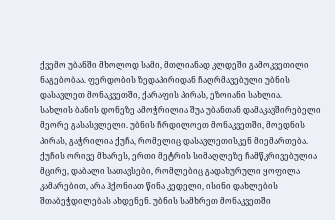ქვემო უბანში მხოლოდ სამი, მთლიანად კლდეში გამოკვეთილი ნაგებობაა. ფერდობის ზედაპირიდან ჩაღრმავებული უბნის დასავლეთ მონაკვეთში, ქარაფის პირას, ეზოიანი სახლია.
სახლის ბანის დონეზე ამოჭრილია შუა უბანთან დამაკავშირებელი მეორე გასასვლელი. უბნის ჩრდილოეთ მონაკვეთში, მოედნის პირას, გაჭრილია ქუჩა, რომელიც დასავლეთისკენ მიემართება. ქუჩის ორივე მხარეს, ერთი მეტრის სიმაღლეზე ჩამწკრივებულია მცირე, დაბალი სათავსები, რომლებიც გადახურული ყოფილა კამარებით, არა ჰქონიათ წინა კედელი, ისინი დახლების შთაბეჭდილებას ახდენენ. უბნის სამხრეთ მონაკვეთში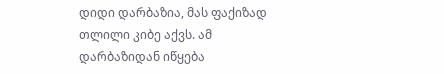დიდი დარბაზია, მას ფაქიზად თლილი კიბე აქვს. ამ დარბაზიდან იწყება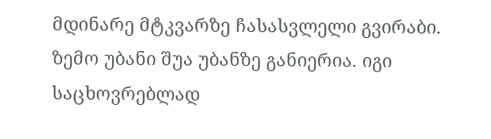მდინარე მტკვარზე ჩასასვლელი გვირაბი. ზემო უბანი შუა უბანზე განიერია. იგი საცხოვრებლად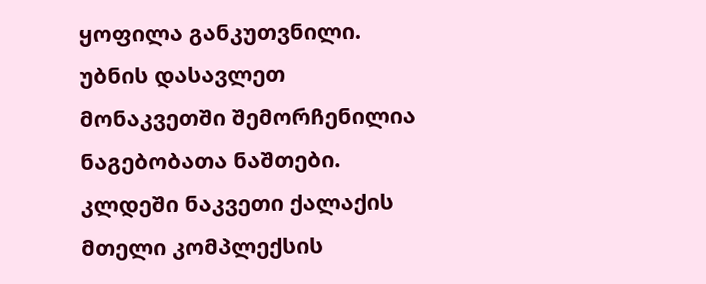ყოფილა განკუთვნილი. უბნის დასავლეთ მონაკვეთში შემორჩენილია ნაგებობათა ნაშთები.
კლდეში ნაკვეთი ქალაქის მთელი კომპლექსის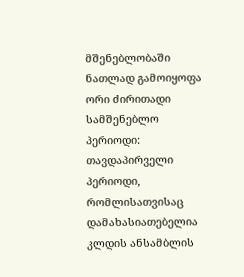მშენებლობაში ნათლად გამოიყოფა ორი ძირითადი სამშენებლო პერიოდი: თავდაპირველი პერიოდი, რომლისათვისაც დამახასიათებელია კლდის ანსამბლის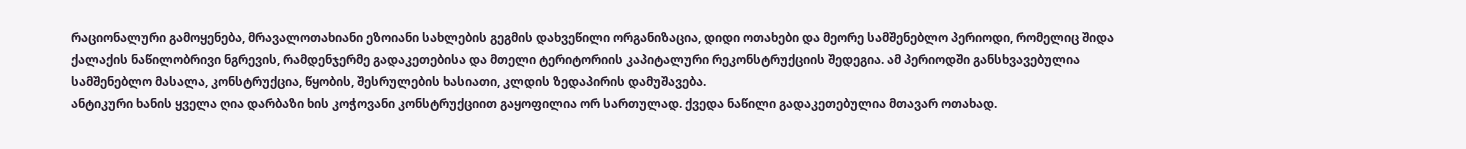რაციონალური გამოყენება, მრავალოთახიანი ეზოიანი სახლების გეგმის დახვეწილი ორგანიზაცია, დიდი ოთახები და მეორე სამშენებლო პერიოდი, რომელიც შიდა ქალაქის ნაწილობრივი ნგრევის, რამდენჯერმე გადაკეთებისა და მთელი ტერიტორიის კაპიტალური რეკონსტრუქციის შედეგია. ამ პერიოდში განსხვავებულია სამშენებლო მასალა, კონსტრუქცია, წყობის, შესრულების ხასიათი, კლდის ზედაპირის დამუშავება.
ანტიკური ხანის ყველა ღია დარბაზი ხის კოჭოვანი კონსტრუქციით გაყოფილია ორ სართულად. ქვედა ნაწილი გადაკეთებულია მთავარ ოთახად.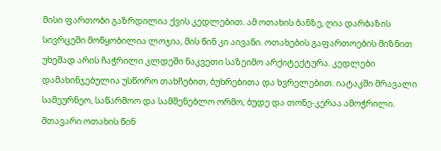მისი ფართობი გაზრდილია ქვის კედლებით. ამ ოთახის ბანზე, ღია დარბაზის სივრცეში მოწყობილია ლოჯია, მის წინ კი აივანი. ოთახების გაფართოების მიზნით უხეშად არის ჩაჭრილი კლდეში ნაკვეთი საზეიმო არქიტექტურა. კედლები დამახინჯებულია უსწორო თახჩებით, ბუხრებითა და ხვრელებით. იატაკში მრავალი სამეურნეო, საწარმოო და სამშენებლო ორმო, ბუდე და თონე-კერაა ამოჭრილი. მთავარი ოთახის წინ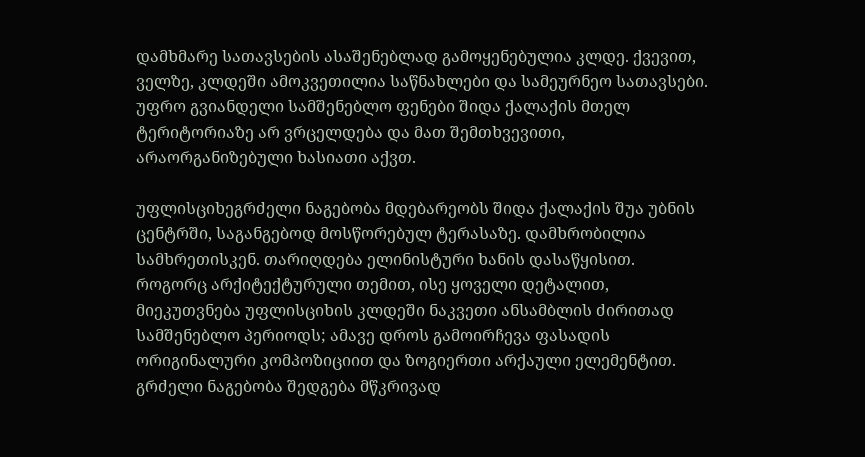დამხმარე სათავსების ასაშენებლად გამოყენებულია კლდე. ქვევით, ველზე, კლდეში ამოკვეთილია საწნახლები და სამეურნეო სათავსები.
უფრო გვიანდელი სამშენებლო ფენები შიდა ქალაქის მთელ ტერიტორიაზე არ ვრცელდება და მათ შემთხვევითი, არაორგანიზებული ხასიათი აქვთ.

უფლისციხეგრძელი ნაგებობა მდებარეობს შიდა ქალაქის შუა უბნის ცენტრში, საგანგებოდ მოსწორებულ ტერასაზე. დამხრობილია სამხრეთისკენ. თარიღდება ელინისტური ხანის დასაწყისით. როგორც არქიტექტურული თემით, ისე ყოველი დეტალით, მიეკუთვნება უფლისციხის კლდეში ნაკვეთი ანსამბლის ძირითად სამშენებლო პერიოდს; ამავე დროს გამოირჩევა ფასადის ორიგინალური კომპოზიციით და ზოგიერთი არქაული ელემენტით.
გრძელი ნაგებობა შედგება მწკრივად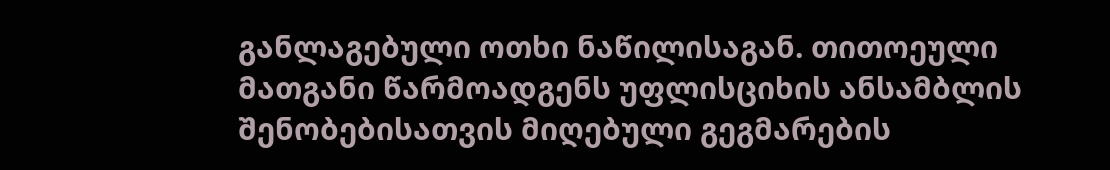განლაგებული ოთხი ნაწილისაგან. თითოეული მათგანი წარმოადგენს უფლისციხის ანსამბლის შენობებისათვის მიღებული გეგმარების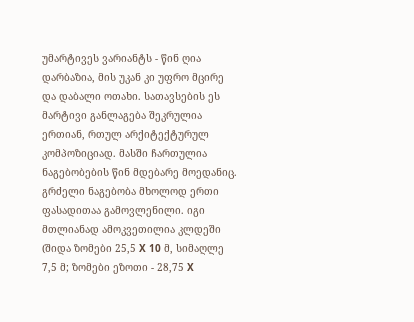უმარტივეს ვარიანტს - წინ ღია დარბაზია, მის უკან კი უფრო მცირე და დაბალი ოთახი. სათავსების ეს მარტივი განლაგება შეკრულია ერთიან, რთულ არქიტექტურულ კომპოზიციად. მასში ჩართულია ნაგებობების წინ მდებარე მოედანიც.
გრძელი ნაგებობა მხოლოდ ერთი ფასადითაა გამოვლენილი. იგი მთლიანად ამოკვეთილია კლდეში (შიდა ზომები 25,5 X 10 მ, სიმაღლე 7,5 მ; ზომები ეზოთი - 28,75 X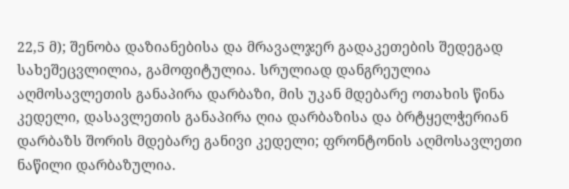22,5 მ); შენობა დაზიანებისა და მრავალჯერ გადაკეთების შედეგად სახეშეცვლილია, გამოფიტულია. სრულიად დანგრეულია აღმოსავლეთის განაპირა დარბაზი, მის უკან მდებარე ოთახის წინა კედელი, დასავლეთის განაპირა ღია დარბაზისა და ბრტყელჭერიან დარბაზს შორის მდებარე განივი კედელი; ფრონტონის აღმოსავლეთი ნაწილი დარბაზულია.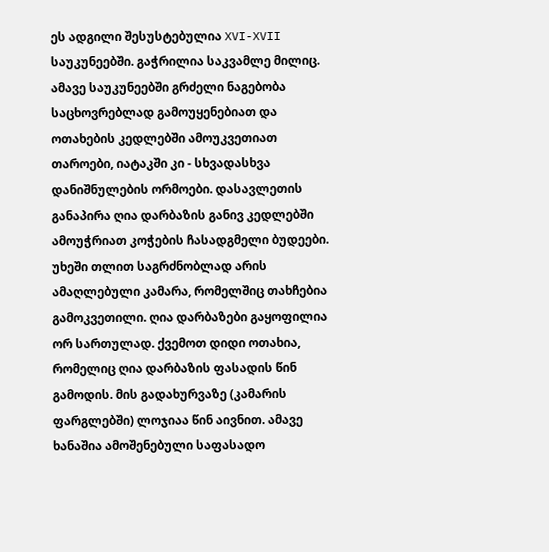ეს ადგილი შესუსტებულია XVI-XVII საუკუნეებში. გაჭრილია საკვამლე მილიც. ამავე საუკუნეებში გრძელი ნაგებობა საცხოვრებლად გამოუყენებიათ და ოთახების კედლებში ამოუკვეთიათ თაროები, იატაკში კი - სხვადასხვა დანიშნულების ორმოები. დასავლეთის განაპირა ღია დარბაზის განივ კედლებში ამოუჭრიათ კოჭების ჩასადგმელი ბუდეები. უხეში თლით საგრძნობლად არის ამაღლებული კამარა, რომელშიც თახჩებია გამოკვეთილი. ღია დარბაზები გაყოფილია ორ სართულად. ქვემოთ დიდი ოთახია, რომელიც ღია დარბაზის ფასადის წინ გამოდის. მის გადახურვაზე (კამარის ფარგლებში) ლოჯიაა წინ აივნით. ამავე ხანაშია ამოშენებული საფასადო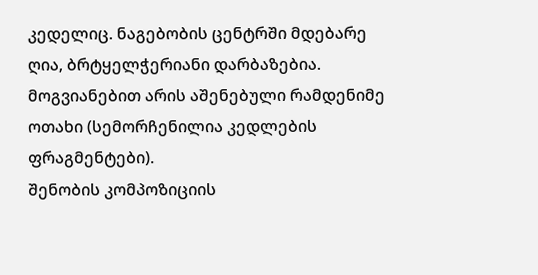კედელიც. ნაგებობის ცენტრში მდებარე ღია, ბრტყელჭერიანი დარბაზებია. მოგვიანებით არის აშენებული რამდენიმე ოთახი (სემორჩენილია კედლების ფრაგმენტები).
შენობის კომპოზიციის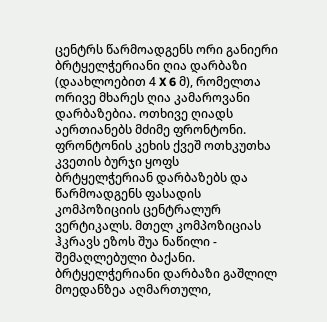ცენტრს წარმოადგენს ორი განიერი ბრტყელჭერიანი ღია დარბაზი (დაახლოებით 4 X 6 მ), რომელთა ორივე მხარეს ღია კამაროვანი დარბაზებია. ოთხივე ღიადს აერთიანებს მძიმე ფრონტონი. ფრონტონის კეხის ქვეშ ოთხკუთხა კვეთის ბურჯი ყოფს ბრტყელჭერიან დარბაზებს და წარმოადგენს ფასადის კომპოზიციის ცენტრალურ ვერტიკალს. მთელ კომპოზიციას ჰკრავს ეზოს შუა ნაწილი - შემაღლებული ბაქანი. ბრტყელჭერიანი დარბაზი გაშლილ მოედანზეა აღმართული,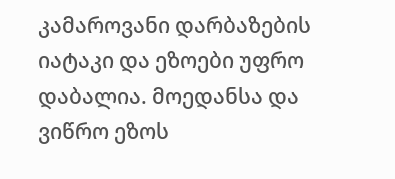კამაროვანი დარბაზების იატაკი და ეზოები უფრო დაბალია. მოედანსა და ვიწრო ეზოს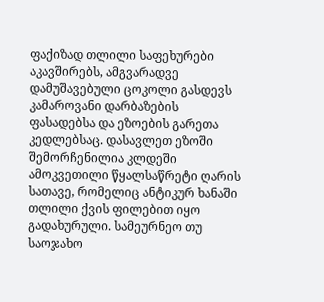ფაქიზად თლილი საფეხურები აკავშირებს, ამგვარადვე დამუშავებული ცოკოლი გასდევს კამაროვანი დარბაზების ფასადებსა და ეზოების გარეთა კედლებსაც. დასავლეთ ეზოში შემორჩენილია კლდეში ამოკვეთილი წყალსაწრეტი ღარის სათავე, რომელიც ანტიკურ ხანაში თლილი ქვის ფილებით იყო გადახურული. სამეურნეო თუ საოჯახო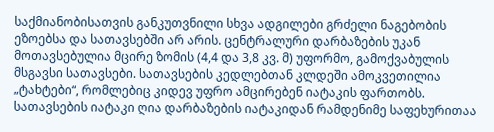საქმიანობისათვის განკუთვნილი სხვა ადგილები გრძელი ნაგებობის ეზოებსა და სათავსებში არ არის. ცენტრალური დარბაზების უკან მოთავსებულია მცირე ზომის (4,4 და 3,8 კვ. მ) უფორმო, გამოქვაბულის მსგავსი სათავსები. სათავსების კედლებთან კლდეში ამოკვეთილია „ტახტები“, რომლებიც კიდევ უფრო ამცირებენ იატაკის ფართობს. სათავსების იატაკი ღია დარბაზების იატაკიდან რამდენიმე საფეხურითაა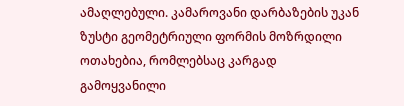ამაღლებული. კამაროვანი დარბაზების უკან ზუსტი გეომეტრიული ფორმის მოზრდილი ოთახებია, რომლებსაც კარგად გამოყვანილი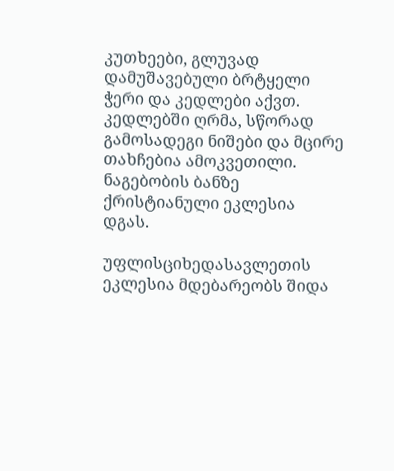კუთხეები, გლუვად დამუშავებული ბრტყელი ჭერი და კედლები აქვთ. კედლებში ღრმა, სწორად გამოსადეგი ნიშები და მცირე თახჩებია ამოკვეთილი. ნაგებობის ბანზე ქრისტიანული ეკლესია დგას.

უფლისციხედასავლეთის ეკლესია მდებარეობს შიდა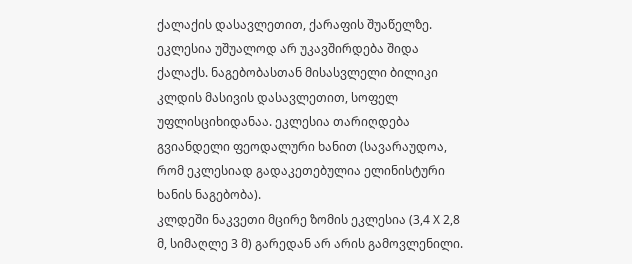ქალაქის დასავლეთით, ქარაფის შუაწელზე. ეკლესია უშუალოდ არ უკავშირდება შიდა ქალაქს. ნაგებობასთან მისასვლელი ბილიკი კლდის მასივის დასავლეთით, სოფელ უფლისციხიდანაა. ეკლესია თარიღდება გვიანდელი ფეოდალური ხანით (სავარაუდოა, რომ ეკლესიად გადაკეთებულია ელინისტური ხანის ნაგებობა).
კლდეში ნაკვეთი მცირე ზომის ეკლესია (3,4 X 2,8 მ, სიმაღლე 3 მ) გარედან არ არის გამოვლენილი.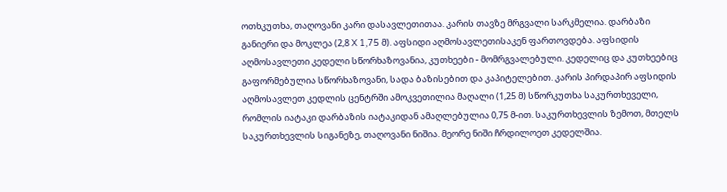ოთხკუთხა, თაღოვანი კარი დასავლეთითაა. კარის თავზე მრგვალი სარკმელია. დარბაზი განიერი და მოკლეა (2,8 X 1,75 მ). აფსიდი აღმოსავლეთისაკენ ფართოვდება. აფსიდის აღმოსავლეთი კედელი სწორხაზოვანია, კუთხეები - მომრგვალებული. კედელიც და კუთხეებიც გაფორმებულია სწორხაზოვანი, სადა ბაზისებით და კაპიტელებით. კარის პირდაპირ აფსიდის აღმოსავლეთ კედლის ცენტრში ამოკვეთილია მაღალი (1,25 მ) სწორკუთხა საკურთხეველი, რომლის იატაკი დარბაზის იატაკიდან ამაღლებულია 0,75 მ-ით. საკურთხევლის ზემოთ, მთელს საკურთხევლის სიგანეზე, თაღოვანი ნიშია. მეორე ნიში ჩრდილოეთ კედელშია.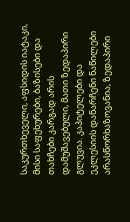საკურთხეველი, აფსიდის იატაკი, მისი საფეხურები, ბაზისები და თახჩები კარგად არის დამუშავებული, მათი ზედაპირი გლუვია. კაპიტელები და ეკლესიის დანარჩენი ნაწილები არასწორხაზოვანია, ზედაპირი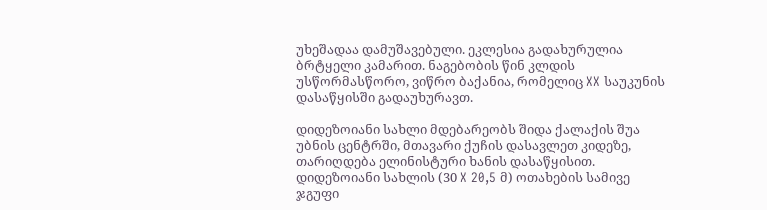უხეშადაა დამუშავებული. ეკლესია გადახურულია ბრტყელი კამარით. ნაგებობის წინ კლდის უსწორმასწორო, ვიწრო ბაქანია, რომელიც XX საუკუნის დასაწყისში გადაუხურავთ.

დიდეზოიანი სახლი მდებარეობს შიდა ქალაქის შუა უბნის ცენტრში, მთავარი ქუჩის დასავლეთ კიდეზე, თარიღდება ელინისტური ხანის დასაწყისით. დიდეზოიანი სახლის (30 X 20,5 მ) ოთახების სამივე ჯგუფი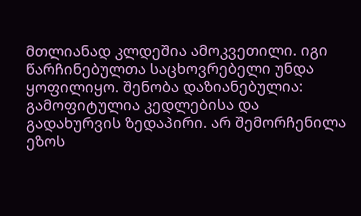მთლიანად კლდეშია ამოკვეთილი. იგი წარჩინებულთა საცხოვრებელი უნდა ყოფილიყო. შენობა დაზიანებულია: გამოფიტულია კედლებისა და გადახურვის ზედაპირი. არ შემორჩენილა ეზოს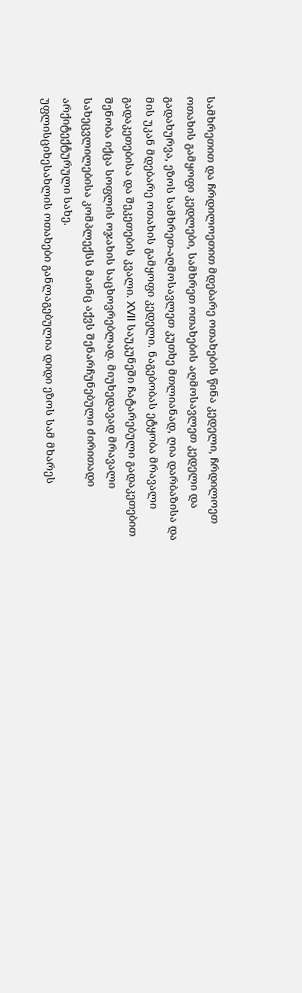სამხრეთით და ჩრდილოეთით მდებარე ოთახების წინა კედელი, ჩრდილოეთ ოთახის გამყოფი კედლები, სამხრეთ ოთახების აღმოსავლეთ კედელი და გადახურვა, ეზოს სამხრეთ-აღმოსავლეთ კუთხე მთლიანად, ღია დარბაზისა და მის უკან მდებარე ოთახის გამყოფი კედელი. ნაგებობას ეტყობა მრავალი გადაკეთებისა და შეკეთების კვალი. XVII საუკუნეში ჩატარებული გადაკეთებით შენობა იქცა სოფლის ოჯახის საცხოვრებლად. მიუხედავად მრავალი სახეცვლილებისა კომპლექსს მაინც აქვს შენარჩუნებული ძირითადი არქიტექტურული სახე.
უფლისციხესახლის ოთახები განლაგებულია დიდი ეზოს სამ მხარეს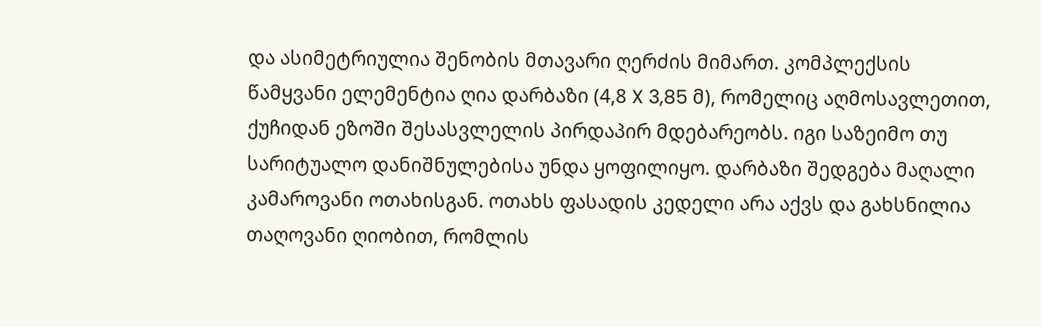და ასიმეტრიულია შენობის მთავარი ღერძის მიმართ. კომპლექსის წამყვანი ელემენტია ღია დარბაზი (4,8 X 3,85 მ), რომელიც აღმოსავლეთით, ქუჩიდან ეზოში შესასვლელის პირდაპირ მდებარეობს. იგი საზეიმო თუ სარიტუალო დანიშნულებისა უნდა ყოფილიყო. დარბაზი შედგება მაღალი კამაროვანი ოთახისგან. ოთახს ფასადის კედელი არა აქვს და გახსნილია თაღოვანი ღიობით, რომლის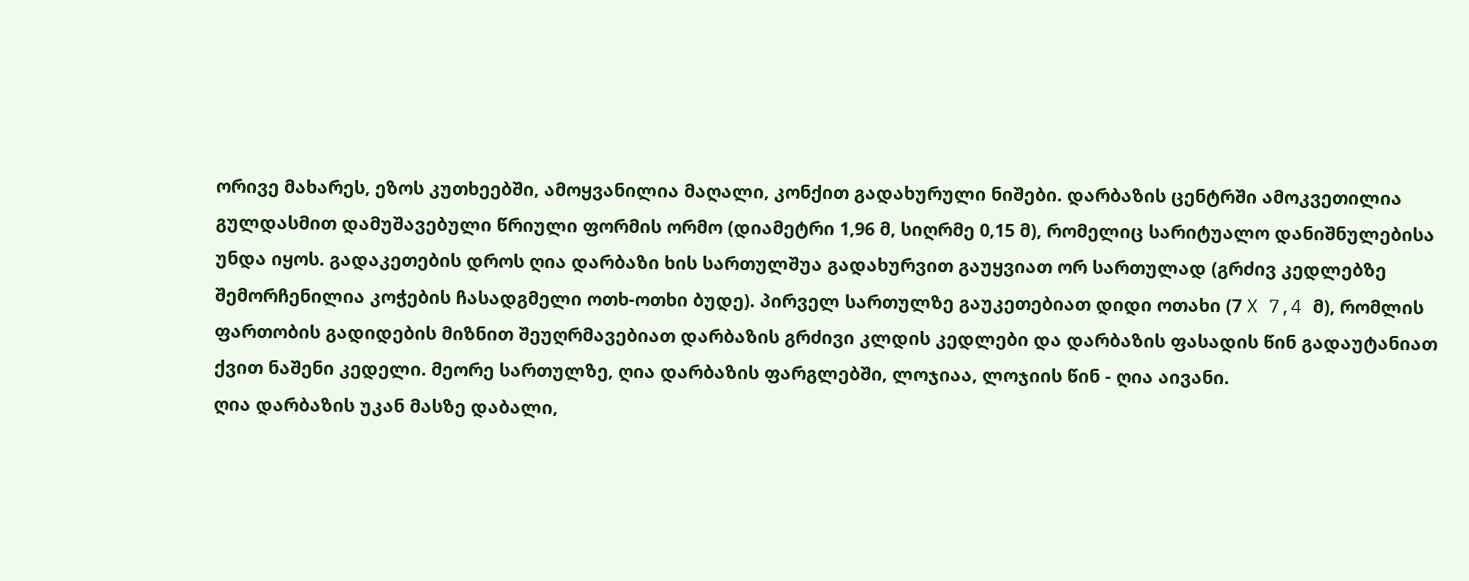ორივე მახარეს, ეზოს კუთხეებში, ამოყვანილია მაღალი, კონქით გადახურული ნიშები. დარბაზის ცენტრში ამოკვეთილია გულდასმით დამუშავებული წრიული ფორმის ორმო (დიამეტრი 1,96 მ, სიღრმე 0,15 მ), რომელიც სარიტუალო დანიშნულებისა უნდა იყოს. გადაკეთების დროს ღია დარბაზი ხის სართულშუა გადახურვით გაუყვიათ ორ სართულად (გრძივ კედლებზე შემორჩენილია კოჭების ჩასადგმელი ოთხ-ოთხი ბუდე). პირველ სართულზე გაუკეთებიათ დიდი ოთახი (7 X 7,4 მ), რომლის ფართობის გადიდების მიზნით შეუღრმავებიათ დარბაზის გრძივი კლდის კედლები და დარბაზის ფასადის წინ გადაუტანიათ ქვით ნაშენი კედელი. მეორე სართულზე, ღია დარბაზის ფარგლებში, ლოჯიაა, ლოჯიის წინ - ღია აივანი.
ღია დარბაზის უკან მასზე დაბალი,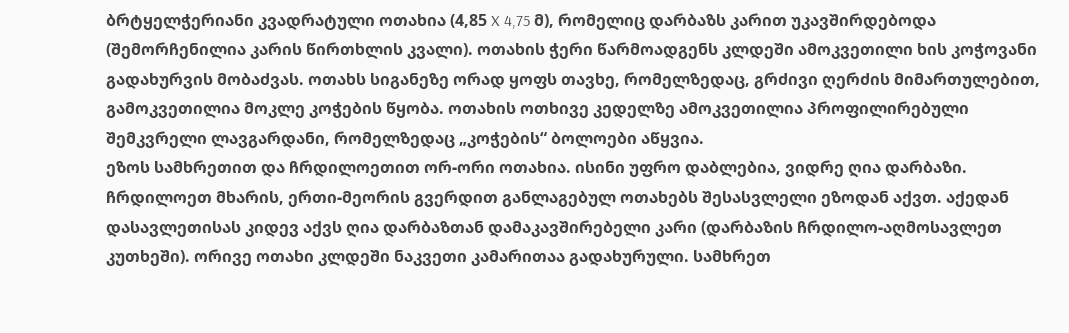ბრტყელჭერიანი კვადრატული ოთახია (4,85 X 4,75 მ), რომელიც დარბაზს კარით უკავშირდებოდა (შემორჩენილია კარის წირთხლის კვალი). ოთახის ჭერი წარმოადგენს კლდეში ამოკვეთილი ხის კოჭოვანი გადახურვის მობაძვას. ოთახს სიგანეზე ორად ყოფს თავხე, რომელზედაც, გრძივი ღერძის მიმართულებით, გამოკვეთილია მოკლე კოჭების წყობა. ოთახის ოთხივე კედელზე ამოკვეთილია პროფილირებული შემკვრელი ლავგარდანი, რომელზედაც „კოჭების“ ბოლოები აწყვია.
ეზოს სამხრეთით და ჩრდილოეთით ორ-ორი ოთახია. ისინი უფრო დაბლებია, ვიდრე ღია დარბაზი. ჩრდილოეთ მხარის, ერთი-მეორის გვერდით განლაგებულ ოთახებს შესასვლელი ეზოდან აქვთ. აქედან დასავლეთისას კიდევ აქვს ღია დარბაზთან დამაკავშირებელი კარი (დარბაზის ჩრდილო-აღმოსავლეთ კუთხეში). ორივე ოთახი კლდეში ნაკვეთი კამარითაა გადახურული. სამხრეთ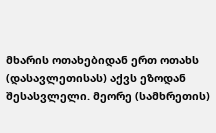მხარის ოთახებიდან ერთ ოთახს (დასავლეთისას) აქვს ეზოდან შესასვლელი. მეორე (სამხრეთის)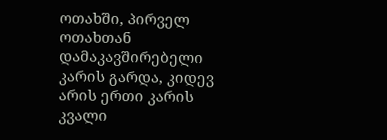ოთახში, პირველ ოთახთან დამაკავშირებელი კარის გარდა, კიდევ არის ერთი კარის კვალი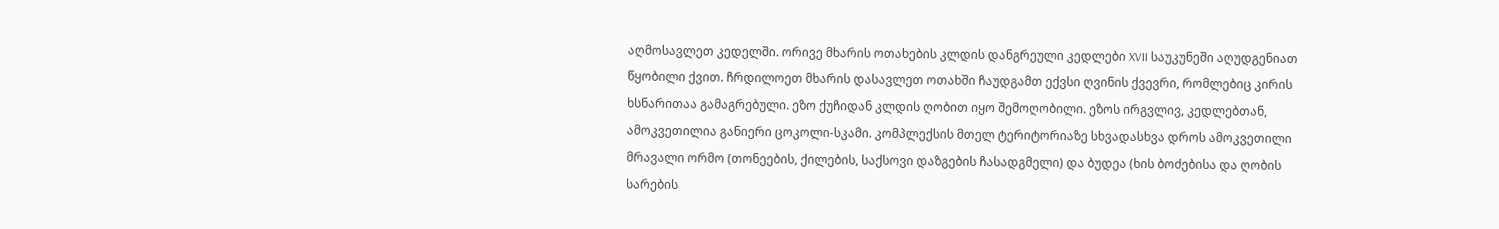აღმოსავლეთ კედელში. ორივე მხარის ოთახების კლდის დანგრეული კედლები XVII საუკუნეში აღუდგენიათ წყობილი ქვით. ჩრდილოეთ მხარის დასავლეთ ოთახში ჩაუდგამთ ექვსი ღვინის ქვევრი, რომლებიც კირის ხსნარითაა გამაგრებული. ეზო ქუჩიდან კლდის ღობით იყო შემოღობილი. ეზოს ირგვლივ, კედლებთან, ამოკვეთილია განიერი ცოკოლი-სკამი. კომპლექსის მთელ ტერიტორიაზე სხვადასხვა დროს ამოკვეთილი მრავალი ორმო (თონეების, ქილების, საქსოვი დაზგების ჩასადგმელი) და ბუდეა (ხის ბოძებისა და ღობის სარების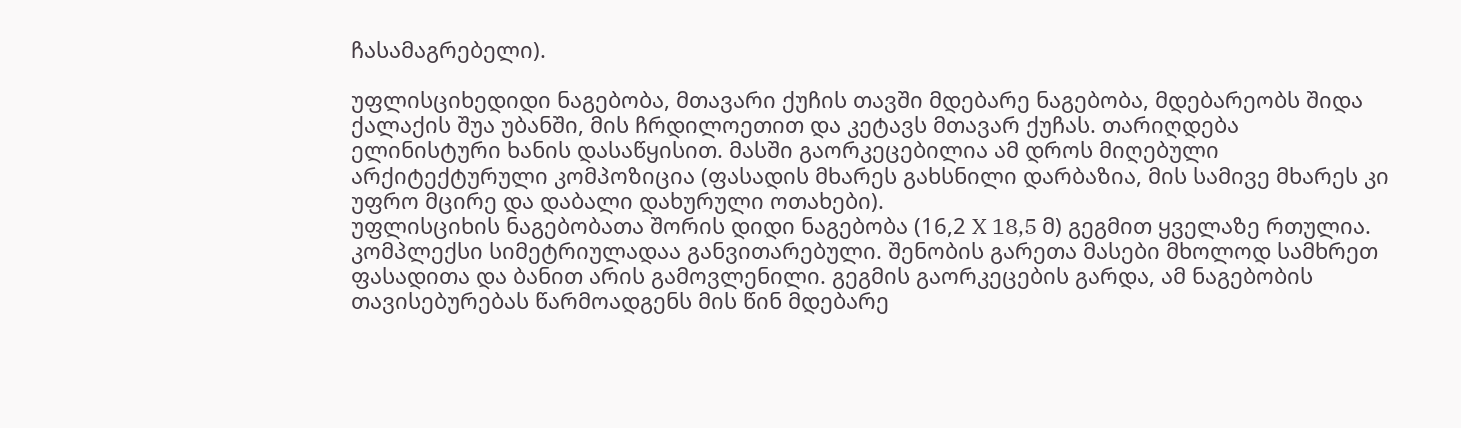ჩასამაგრებელი).

უფლისციხედიდი ნაგებობა, მთავარი ქუჩის თავში მდებარე ნაგებობა, მდებარეობს შიდა ქალაქის შუა უბანში, მის ჩრდილოეთით და კეტავს მთავარ ქუჩას. თარიღდება ელინისტური ხანის დასაწყისით. მასში გაორკეცებილია ამ დროს მიღებული არქიტექტურული კომპოზიცია (ფასადის მხარეს გახსნილი დარბაზია, მის სამივე მხარეს კი უფრო მცირე და დაბალი დახურული ოთახები).
უფლისციხის ნაგებობათა შორის დიდი ნაგებობა (16,2 X 18,5 მ) გეგმით ყველაზე რთულია. კომპლექსი სიმეტრიულადაა განვითარებული. შენობის გარეთა მასები მხოლოდ სამხრეთ ფასადითა და ბანით არის გამოვლენილი. გეგმის გაორკეცების გარდა, ამ ნაგებობის თავისებურებას წარმოადგენს მის წინ მდებარე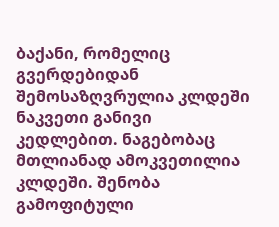ბაქანი, რომელიც გვერდებიდან შემოსაზღვრულია კლდეში ნაკვეთი განივი კედლებით. ნაგებობაც მთლიანად ამოკვეთილია კლდეში. შენობა გამოფიტული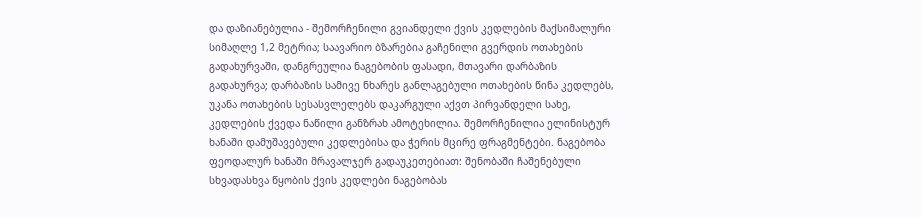და დაზიანებულია - შემორჩენილი გვიანდელი ქვის კედლების მაქსიმალური სიმაღლე 1,2 მეტრია; საავარიო ბზარებია გაჩენილი გვერდის ოთახების გადახურვაში, დანგრეულია ნაგებობის ფასადი, მთავარი დარბაზის გადახურვა; დარბაზის სამივე ნხარეს განლაგებული ოთახების წინა კედლებს, უკანა ოთახების სესასვლელებს დაკარგული აქვთ პირვანდელი სახე, კედლების ქვედა ნაწილი განზრახ ამოტეხილია. შემორჩენილია ელინისტურ ხანაში დამუშავებული კედლებისა და ჭერის მცირე ფრაგმენტები. ნაგებობა ფეოდალურ ხანაში მრავალჯერ გადაუკეთებიათ: შენობაში ჩაშენებული სხვადასხვა წყობის ქვის კედლები ნაგებობას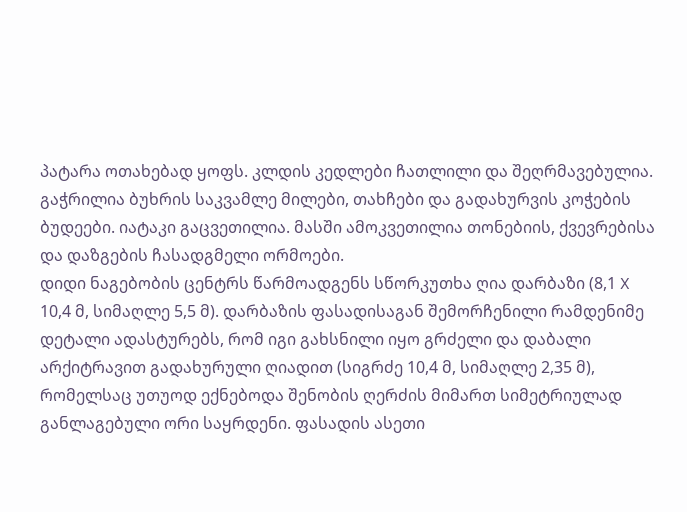პატარა ოთახებად ყოფს. კლდის კედლები ჩათლილი და შეღრმავებულია. გაჭრილია ბუხრის საკვამლე მილები, თახჩები და გადახურვის კოჭების ბუდეები. იატაკი გაცვეთილია. მასში ამოკვეთილია თონებიის, ქვევრებისა და დაზგების ჩასადგმელი ორმოები.
დიდი ნაგებობის ცენტრს წარმოადგენს სწორკუთხა ღია დარბაზი (8,1 X 10,4 მ, სიმაღლე 5,5 მ). დარბაზის ფასადისაგან შემორჩენილი რამდენიმე დეტალი ადასტურებს, რომ იგი გახსნილი იყო გრძელი და დაბალი არქიტრავით გადახურული ღიადით (სიგრძე 10,4 მ, სიმაღლე 2,35 მ), რომელსაც უთუოდ ექნებოდა შენობის ღერძის მიმართ სიმეტრიულად განლაგებული ორი საყრდენი. ფასადის ასეთი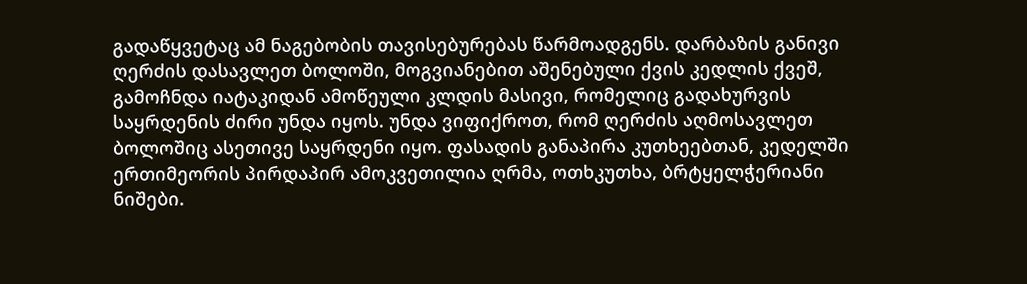გადაწყვეტაც ამ ნაგებობის თავისებურებას წარმოადგენს. დარბაზის განივი ღერძის დასავლეთ ბოლოში, მოგვიანებით აშენებული ქვის კედლის ქვეშ, გამოჩნდა იატაკიდან ამოწეული კლდის მასივი, რომელიც გადახურვის საყრდენის ძირი უნდა იყოს. უნდა ვიფიქროთ, რომ ღერძის აღმოსავლეთ ბოლოშიც ასეთივე საყრდენი იყო. ფასადის განაპირა კუთხეებთან, კედელში ერთიმეორის პირდაპირ ამოკვეთილია ღრმა, ოთხკუთხა, ბრტყელჭერიანი ნიშები.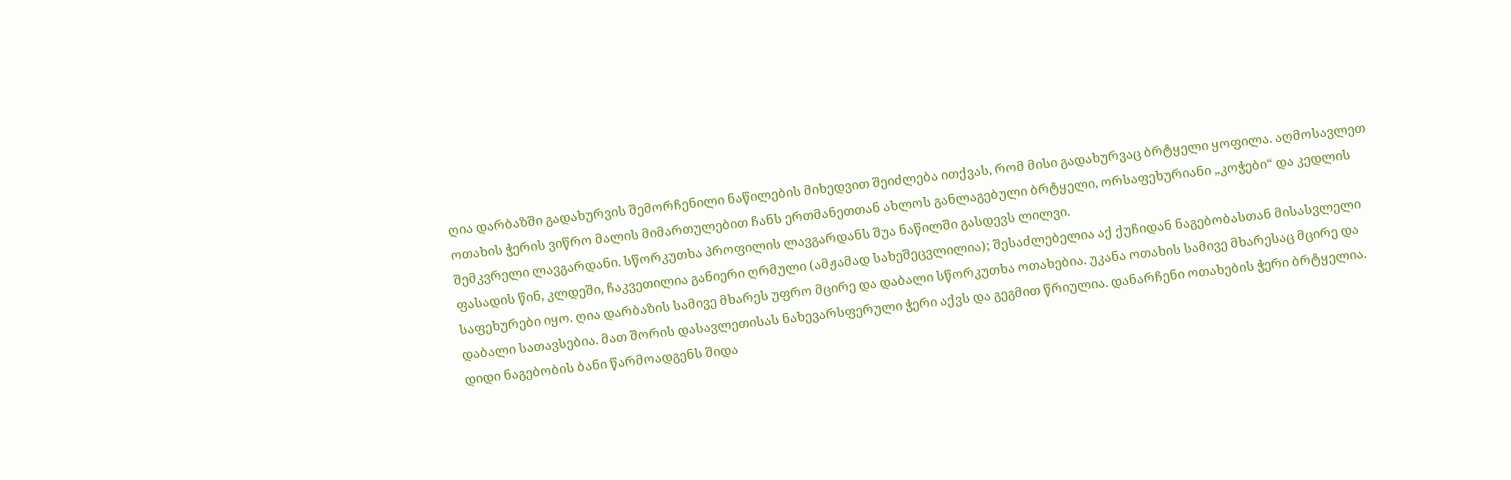ღია დარბაზში გადახურვის შემორჩენილი ნაწილების მიხედვით შეიძლება ითქვას, რომ მისი გადახურვაც ბრტყელი ყოფილა. აღმოსავლეთ ოთახის ჭერის ვიწრო მალის მიმართულებით ჩანს ერთმანეთთან ახლოს განლაგებული ბრტყელი, ორსაფეხურიანი „კოჭები“ და კედლის შემკვრელი ლავგარდანი. სწორკუთხა პროფილის ლავგარდანს შუა ნაწილში გასდევს ლილვი.
ფასადის წინ, კლდეში, ჩაკვეთილია განიერი ღრმული (ამჟამად სახეშეცვლილია); შესაძლებელია აქ ქუჩიდან ნაგებობასთან მისასვლელი საფეხურები იყო. ღია დარბაზის სამივე მხარეს უფრო მცირე და დაბალი სწორკუთხა ოთახებია. უკანა ოთახის სამივე მხარესაც მცირე და დაბალი სათავსებია. მათ შორის დასავლეთისას ნახევარსფერული ჭერი აქვს და გეგმით წრიულია. დანარჩენი ოთახების ჭერი ბრტყელია.
დიდი ნაგებობის ბანი წარმოადგენს შიდა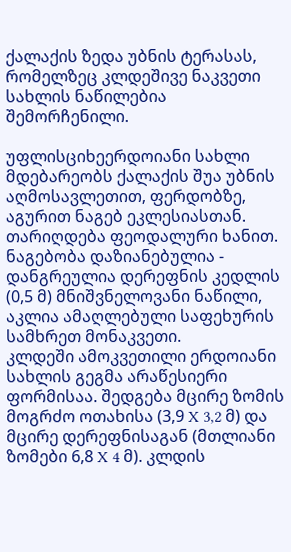ქალაქის ზედა უბნის ტერასას, რომელზეც კლდეშივე ნაკვეთი სახლის ნაწილებია შემორჩენილი.

უფლისციხეერდოიანი სახლი მდებარეობს ქალაქის შუა უბნის აღმოსავლეთით, ფერდობზე, აგურით ნაგებ ეკლესიასთან. თარიღდება ფეოდალური ხანით. ნაგებობა დაზიანებულია - დანგრეულია დერეფნის კედლის (0,5 მ) მნიშვნელოვანი ნაწილი, აკლია ამაღლებული საფეხურის სამხრეთ მონაკვეთი.
კლდეში ამოკვეთილი ერდოიანი სახლის გეგმა არაწესიერი ფორმისაა. შედგება მცირე ზომის მოგრძო ოთახისა (3,9 X 3,2 მ) და მცირე დერეფნისაგან (მთლიანი ზომები 6,8 X 4 მ). კლდის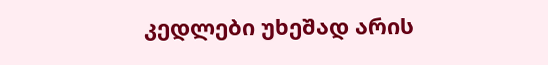კედლები უხეშად არის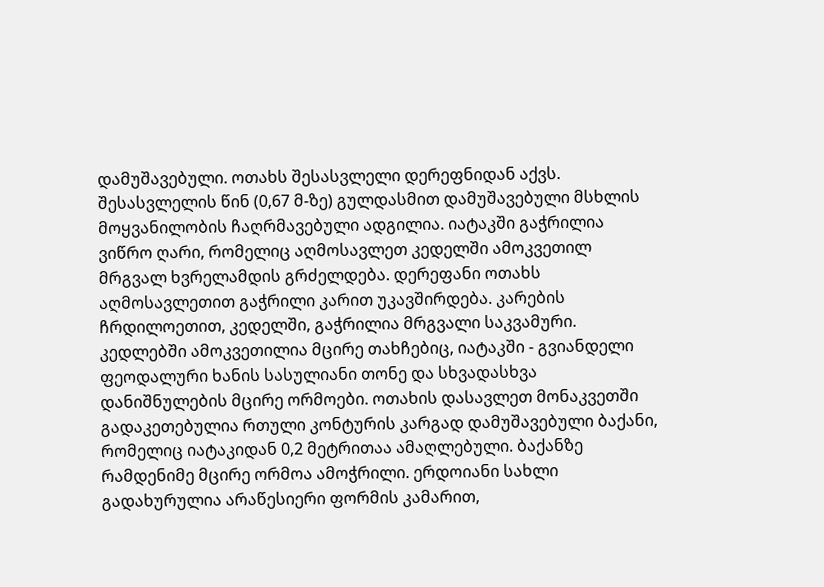დამუშავებული. ოთახს შესასვლელი დერეფნიდან აქვს. შესასვლელის წინ (0,67 მ-ზე) გულდასმით დამუშავებული მსხლის მოყვანილობის ჩაღრმავებული ადგილია. იატაკში გაჭრილია ვიწრო ღარი, რომელიც აღმოსავლეთ კედელში ამოკვეთილ მრგვალ ხვრელამდის გრძელდება. დერეფანი ოთახს აღმოსავლეთით გაჭრილი კარით უკავშირდება. კარების ჩრდილოეთით, კედელში, გაჭრილია მრგვალი საკვამური. კედლებში ამოკვეთილია მცირე თახჩებიც, იატაკში - გვიანდელი ფეოდალური ხანის სასულიანი თონე და სხვადასხვა დანიშნულების მცირე ორმოები. ოთახის დასავლეთ მონაკვეთში გადაკეთებულია რთული კონტურის კარგად დამუშავებული ბაქანი, რომელიც იატაკიდან 0,2 მეტრითაა ამაღლებული. ბაქანზე რამდენიმე მცირე ორმოა ამოჭრილი. ერდოიანი სახლი გადახურულია არაწესიერი ფორმის კამარით,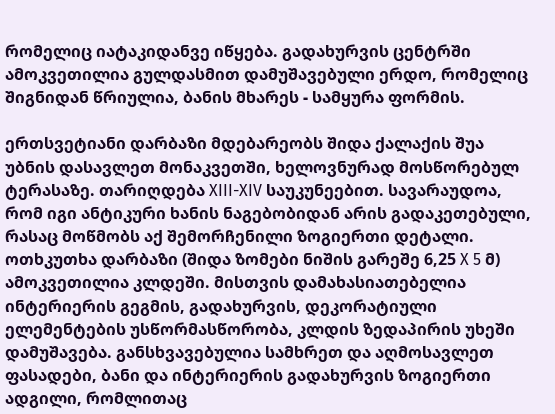რომელიც იატაკიდანვე იწყება. გადახურვის ცენტრში ამოკვეთილია გულდასმით დამუშავებული ერდო, რომელიც შიგნიდან წრიულია, ბანის მხარეს - სამყურა ფორმის.

ერთსვეტიანი დარბაზი მდებარეობს შიდა ქალაქის შუა უბნის დასავლეთ მონაკვეთში, ხელოვნურად მოსწორებულ ტერასაზე. თარიღდება XIII-XIV საუკუნეებით. სავარაუდოა, რომ იგი ანტიკური ხანის ნაგებობიდან არის გადაკეთებული, რასაც მოწმობს აქ შემორჩენილი ზოგიერთი დეტალი.
ოთხკუთხა დარბაზი (შიდა ზომები ნიშის გარეშე 6,25 X 5 მ) ამოკვეთილია კლდეში. მისთვის დამახასიათებელია ინტერიერის გეგმის, გადახურვის, დეკორატიული ელემენტების უსწორმასწორობა, კლდის ზედაპირის უხეში დამუშავება. განსხვავებულია სამხრეთ და აღმოსავლეთ ფასადები, ბანი და ინტერიერის გადახურვის ზოგიერთი ადგილი, რომლითაც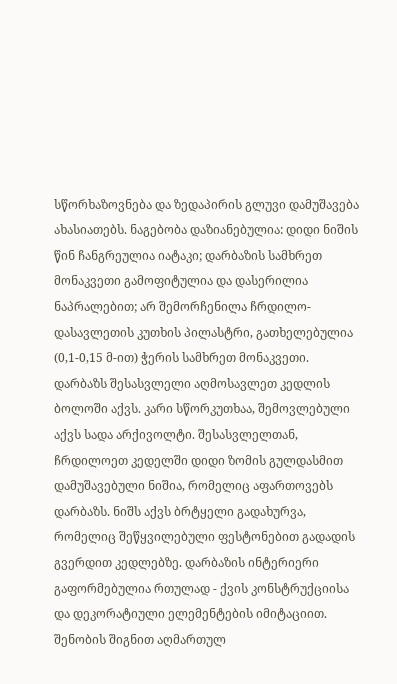სწორხაზოვნება და ზედაპირის გლუვი დამუშავება ახასიათებს. ნაგებობა დაზიანებულია: დიდი ნიშის წინ ჩანგრეულია იატაკი; დარბაზის სამხრეთ მონაკვეთი გამოფიტულია და დასერილია ნაპრალებით; არ შემორჩენილა ჩრდილო-დასავლეთის კუთხის პილასტრი, გათხელებულია (0,1-0,15 მ-ით) ჭერის სამხრეთ მონაკვეთი. დარბაზს შესასვლელი აღმოსავლეთ კედლის ბოლოში აქვს. კარი სწორკუთხაა, შემოვლებული აქვს სადა არქივოლტი. შესასვლელთან, ჩრდილოეთ კედელში დიდი ზომის გულდასმით დამუშავებული ნიშია, რომელიც აფართოვებს დარბაზს. ნიშს აქვს ბრტყელი გადახურვა, რომელიც შეწყვილებული ფესტონებით გადადის გვერდით კედლებზე. დარბაზის ინტერიერი გაფორმებულია რთულად - ქვის კონსტრუქციისა და დეკორატიული ელემენტების იმიტაციით. შენობის შიგნით აღმართულ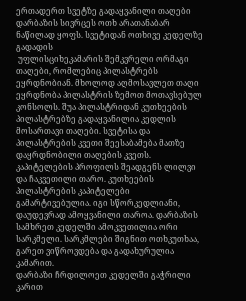ერთადერთ სვეტზე გადაყვანილი თაღები დარბაზის სივრცეს ოთხ არათანაბარ ნაწილად ყოფს. სვეტიდან ოთხივე კედელზე გადადის
 უფლისციხეკამარის შემკვრელი ორმაგი თაღები, რომლებიც პილასტრებს ეყრდნობიან. მხოლოდ აღმოსავლეთ თაღი ეყრდნობა პილასტრის ზემოთ მოთავსებულ კონსოლს. შუა პილასტრიდან კუთხეების პილასტრებზე გადაყვანილია კედლის მოსართავი თაღები. სვეტისა და პილასტრების კვეთი შეესაბამება მათზე დაყრდნობილი თაღების კვეთს. კაპიტელების პროფილს შეადგენს ლილვი და ჩაკვეთილი თარო. კუთხეების პილასტრების კაპიტელები გამარტივებულია. იგი სწორკედლიანი, დაუდევრად ამოყვანილი თაროა. დარბაზის სამხრეთ კედელში ამოკვეთილია ორი სარკმელი. სარკმლები შიგნით ოთხკუთხაა, გარეთ ვიწროვდება და გადახურულია კამარით.
დარბაზი ჩრდილოეთ კედელში გაჭრილი კარით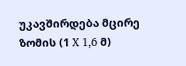უკავშირდება მცირე ზომის (1 X 1,6 მ)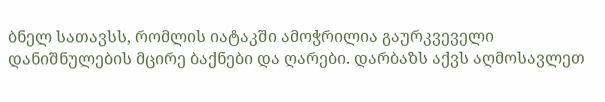ბნელ სათავსს, რომლის იატაკში ამოჭრილია გაურკვეველი დანიშნულების მცირე ბაქნები და ღარები. დარბაზს აქვს აღმოსავლეთ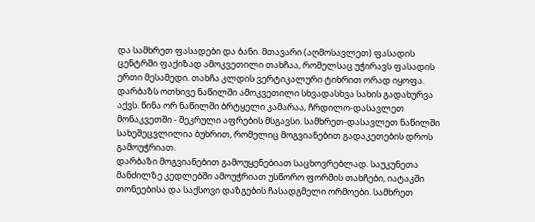და სამხრეთ ფასადები და ბანი. მთავარი (აღმოსავლეთ) ფასადის ცენტრში ფაქიზად ამოკვეთილი თახჩაა, რომელსაც უჭირავს ფასადის ერთი მესამედი. თახჩა კლდის ვერტიკალური ტიხრით ორად იყოფა. დარბაზს ოთხივე ნაწილში ამოკვეთილი სხვადასხვა სახის გადახურვა აქვს. წინა ორ ნაწილში ბრტყელი კამარაა, ჩრდილო-დასავლეთ მონაკვეთში - შეკრული აფრების მსგავსი. სამხრეთ-დასავლეთ ნაწილში სახეშეცვლილია ბუხრით, რომელიც მოგვიანებით გადაკეთების დროს გამოუჭრიათ.
დარბაზი მოგვიანებით გამოუყენებიათ საცხოვრებლად. საუკუნეთა მანძილზე კედლებში ამოუჭრიათ უსწორო ფორმის თახჩები, იატაკში თონეებისა და საქსოვი დაზგების ჩასადგმელი ორმოები. სამხრეთ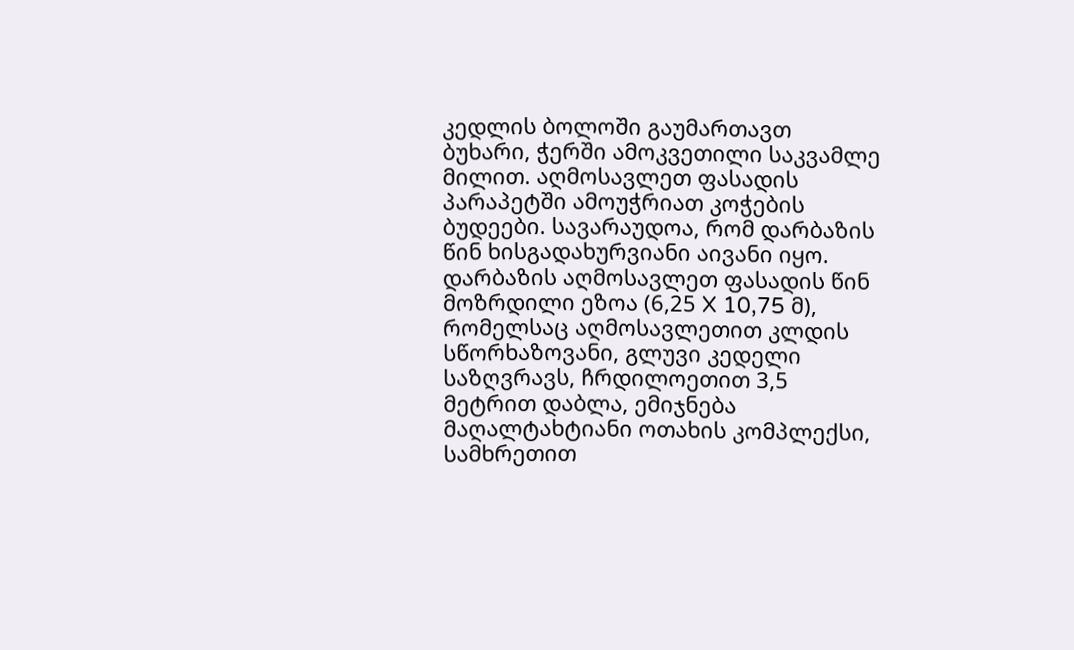კედლის ბოლოში გაუმართავთ ბუხარი, ჭერში ამოკვეთილი საკვამლე მილით. აღმოსავლეთ ფასადის პარაპეტში ამოუჭრიათ კოჭების ბუდეები. სავარაუდოა, რომ დარბაზის წინ ხისგადახურვიანი აივანი იყო.
დარბაზის აღმოსავლეთ ფასადის წინ მოზრდილი ეზოა (6,25 X 10,75 მ), რომელსაც აღმოსავლეთით კლდის სწორხაზოვანი, გლუვი კედელი საზღვრავს, ჩრდილოეთით 3,5 მეტრით დაბლა, ემიჯნება მაღალტახტიანი ოთახის კომპლექსი, სამხრეთით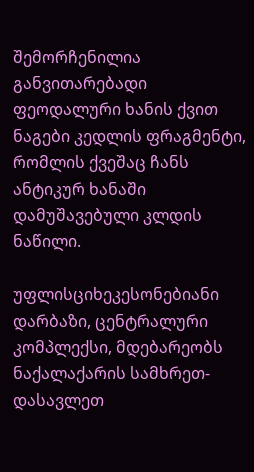შემორჩენილია განვითარებადი ფეოდალური ხანის ქვით ნაგები კედლის ფრაგმენტი, რომლის ქვეშაც ჩანს ანტიკურ ხანაში დამუშავებული კლდის ნაწილი.

უფლისციხეკესონებიანი დარბაზი, ცენტრალური კომპლექსი, მდებარეობს ნაქალაქარის სამხრეთ-დასავლეთ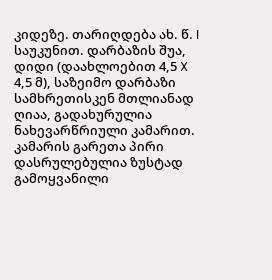კიდეზე. თარიღდება ახ. წ. I საუკუნით. დარბაზის შუა, დიდი (დაახლოებით 4,5 X 4,5 მ), საზეიმო დარბაზი სამხრეთისკენ მთლიანად ღიაა, გადახურულია ნახევარწრიული კამარით. კამარის გარეთა პირი დასრულებულია ზუსტად გამოყვანილი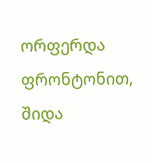ორფერდა ფრონტონით, შიდა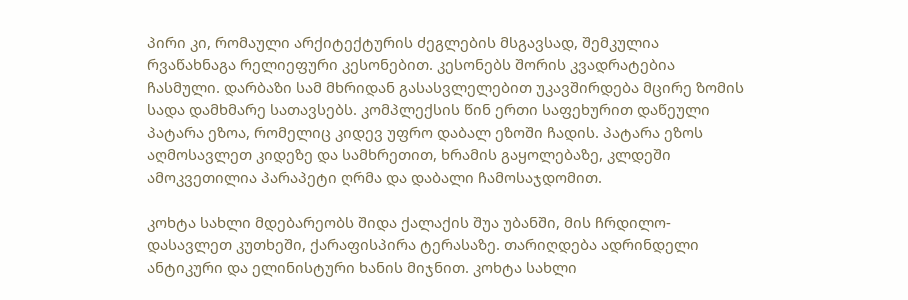პირი კი, რომაული არქიტექტურის ძეგლების მსგავსად, შემკულია რვაწახნაგა რელიეფური კესონებით. კესონებს შორის კვადრატებია ჩასმული. დარბაზი სამ მხრიდან გასასვლელებით უკავშირდება მცირე ზომის სადა დამხმარე სათავსებს. კომპლექსის წინ ერთი საფეხურით დაწეული პატარა ეზოა, რომელიც კიდევ უფრო დაბალ ეზოში ჩადის. პატარა ეზოს აღმოსავლეთ კიდეზე და სამხრეთით, ხრამის გაყოლებაზე, კლდეში ამოკვეთილია პარაპეტი ღრმა და დაბალი ჩამოსაჯდომით.

კოხტა სახლი მდებარეობს შიდა ქალაქის შუა უბანში, მის ჩრდილო-დასავლეთ კუთხეში, ქარაფისპირა ტერასაზე. თარიღდება ადრინდელი ანტიკური და ელინისტური ხანის მიჯნით. კოხტა სახლი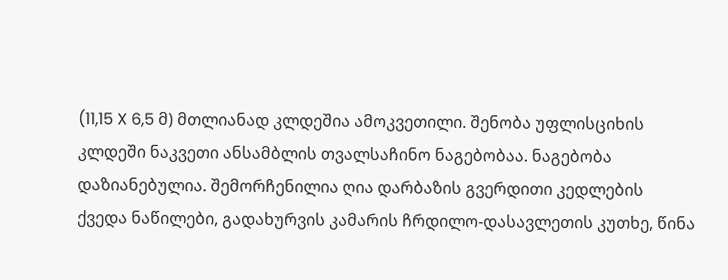(11,15 X 6,5 მ) მთლიანად კლდეშია ამოკვეთილი. შენობა უფლისციხის კლდეში ნაკვეთი ანსამბლის თვალსაჩინო ნაგებობაა. ნაგებობა დაზიანებულია. შემორჩენილია ღია დარბაზის გვერდითი კედლების ქვედა ნაწილები, გადახურვის კამარის ჩრდილო-დასავლეთის კუთხე, წინა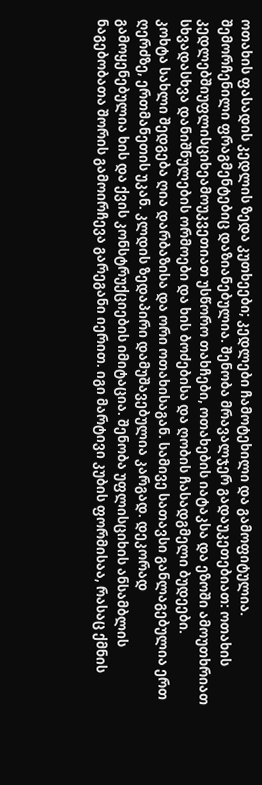ოთახის ფასადის კედლის ზედა კუთხეები; კედლები ჩამოტეხილი და გამოფიტულია. შემორჩენილი ფრაგმენტებიც დაზიანებულია. შენობა მრავალჯერ გადაუკეთებიათ: ოთახის კედლებშიუფლისციხეამოუკვეთიათ უსწორო თახჩები, ოთახების იატაკსა და ეზოში ამოუთხრიათ სხვადასხვა დანიშნულების ორმოები და ხის ბოძებისა და ღობის ჩასადგმელი ბუდეები.
კოხტა სახლი შედგება ღია დარბაზისა და ორი ოთახისაგან. სამივე სათავსი განლაგებულია ერთ ღერძზე, ერთმანეთის უკან. კლდის ზედაპირი დამუშავებულია კარგად. დეკორად გამოყენებულია ხის და ქვის კონსტრუქციების იმიტაცია. შენობა უფლისციხის ანსამბლის ნაგებობათა შორის გამოირჩევა გარეგანი იერით. იგი მარტივი კუბის ფორმისაა, რასაც ქმნის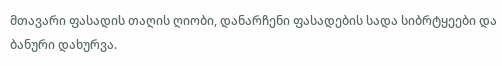მთავარი ფასადის თაღის ღიობი, დანარჩენი ფასადების სადა სიბრტყეები და ბანური დახურვა.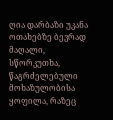ღია დარბაზი უკანა ოთახებზე ბევრად მაღალი, სწორკუთხა, წაგრძელებული მოხაზულობისა ყოფილა, რაზეც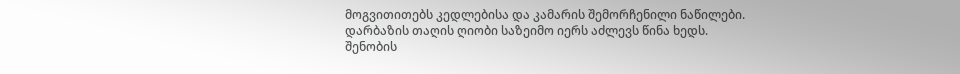მოგვითითებს კედლებისა და კამარის შემორჩენილი ნაწილები. დარბაზის თაღის ღიობი საზეიმო იერს აძლევს წინა ხედს. შენობის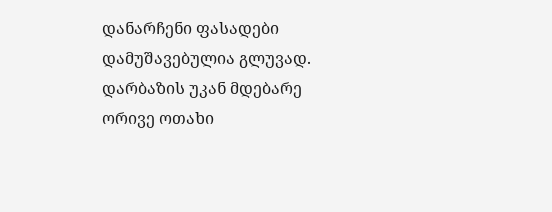დანარჩენი ფასადები დამუშავებულია გლუვად. დარბაზის უკან მდებარე ორივე ოთახი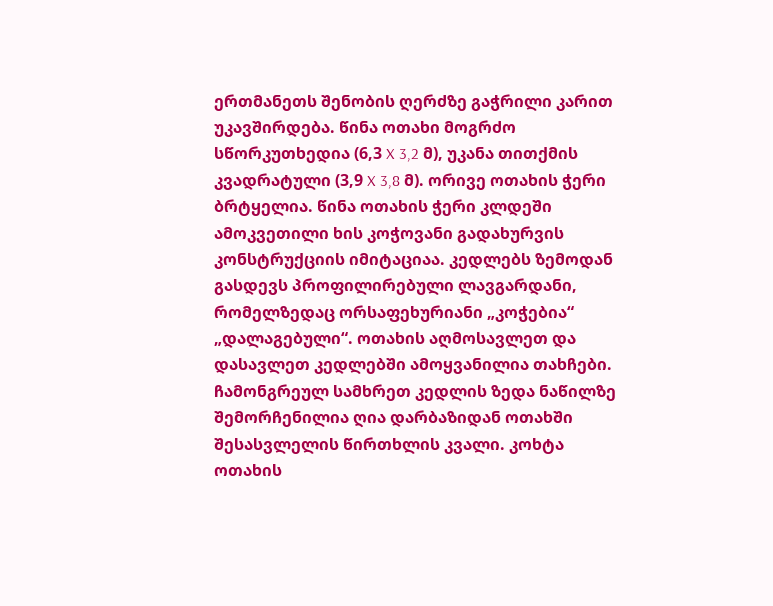ერთმანეთს შენობის ღერძზე გაჭრილი კარით უკავშირდება. წინა ოთახი მოგრძო სწორკუთხედია (6,3 X 3,2 მ), უკანა თითქმის კვადრატული (3,9 X 3,8 მ). ორივე ოთახის ჭერი ბრტყელია. წინა ოთახის ჭერი კლდეში ამოკვეთილი ხის კოჭოვანი გადახურვის კონსტრუქციის იმიტაციაა. კედლებს ზემოდან გასდევს პროფილირებული ლავგარდანი, რომელზედაც ორსაფეხურიანი „კოჭებია“ „დალაგებული“. ოთახის აღმოსავლეთ და დასავლეთ კედლებში ამოყვანილია თახჩები. ჩამონგრეულ სამხრეთ კედლის ზედა ნაწილზე შემორჩენილია ღია დარბაზიდან ოთახში შესასვლელის წირთხლის კვალი. კოხტა ოთახის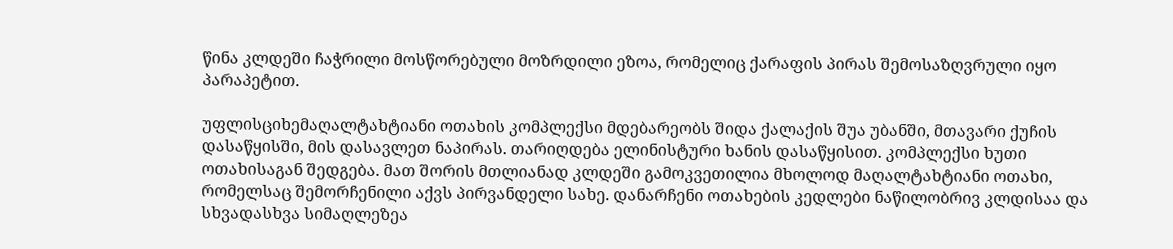წინა კლდეში ჩაჭრილი მოსწორებული მოზრდილი ეზოა, რომელიც ქარაფის პირას შემოსაზღვრული იყო პარაპეტით.

უფლისციხემაღალტახტიანი ოთახის კომპლექსი მდებარეობს შიდა ქალაქის შუა უბანში, მთავარი ქუჩის დასაწყისში, მის დასავლეთ ნაპირას. თარიღდება ელინისტური ხანის დასაწყისით. კომპლექსი ხუთი ოთახისაგან შედგება. მათ შორის მთლიანად კლდეში გამოკვეთილია მხოლოდ მაღალტახტიანი ოთახი, რომელსაც შემორჩენილი აქვს პირვანდელი სახე. დანარჩენი ოთახების კედლები ნაწილობრივ კლდისაა და სხვადასხვა სიმაღლეზეა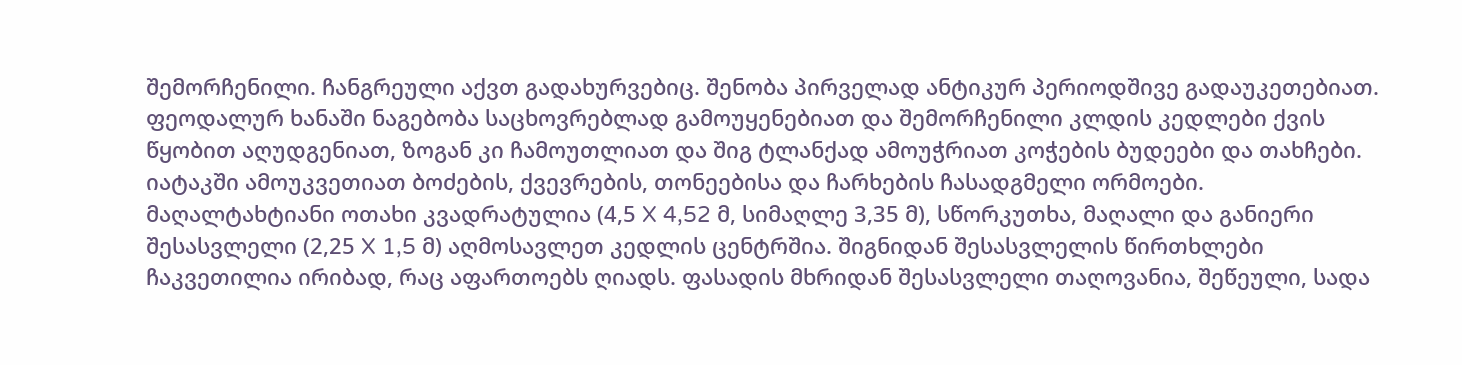შემორჩენილი. ჩანგრეული აქვთ გადახურვებიც. შენობა პირველად ანტიკურ პერიოდშივე გადაუკეთებიათ. ფეოდალურ ხანაში ნაგებობა საცხოვრებლად გამოუყენებიათ და შემორჩენილი კლდის კედლები ქვის წყობით აღუდგენიათ, ზოგან კი ჩამოუთლიათ და შიგ ტლანქად ამოუჭრიათ კოჭების ბუდეები და თახჩები. იატაკში ამოუკვეთიათ ბოძების, ქვევრების, თონეებისა და ჩარხების ჩასადგმელი ორმოები.
მაღალტახტიანი ოთახი კვადრატულია (4,5 X 4,52 მ, სიმაღლე 3,35 მ), სწორკუთხა, მაღალი და განიერი შესასვლელი (2,25 X 1,5 მ) აღმოსავლეთ კედლის ცენტრშია. შიგნიდან შესასვლელის წირთხლები ჩაკვეთილია ირიბად, რაც აფართოებს ღიადს. ფასადის მხრიდან შესასვლელი თაღოვანია, შეწეული, სადა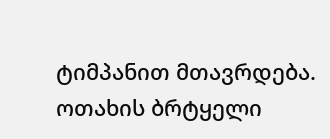ტიმპანით მთავრდება. ოთახის ბრტყელი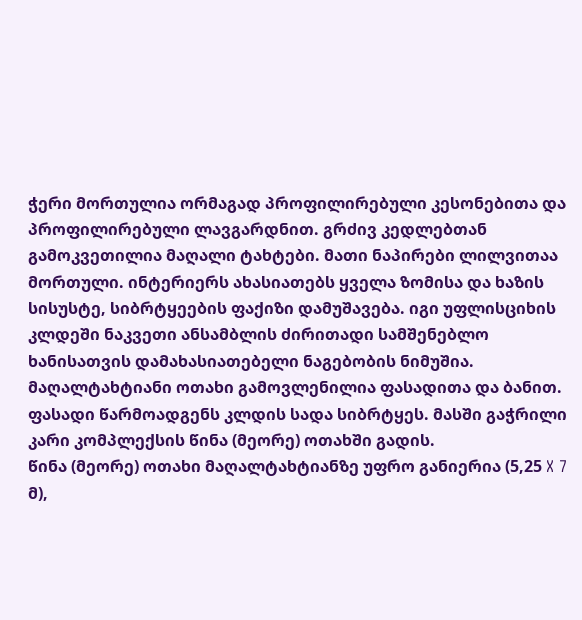ჭერი მორთულია ორმაგად პროფილირებული კესონებითა და პროფილირებული ლავგარდნით. გრძივ კედლებთან გამოკვეთილია მაღალი ტახტები. მათი ნაპირები ლილვითაა მორთული. ინტერიერს ახასიათებს ყველა ზომისა და ხაზის სისუსტე, სიბრტყეების ფაქიზი დამუშავება. იგი უფლისციხის კლდეში ნაკვეთი ანსამბლის ძირითადი სამშენებლო ხანისათვის დამახასიათებელი ნაგებობის ნიმუშია.
მაღალტახტიანი ოთახი გამოვლენილია ფასადითა და ბანით. ფასადი წარმოადგენს კლდის სადა სიბრტყეს. მასში გაჭრილი კარი კომპლექსის წინა (მეორე) ოთახში გადის.
წინა (მეორე) ოთახი მაღალტახტიანზე უფრო განიერია (5,25 X 7 მ),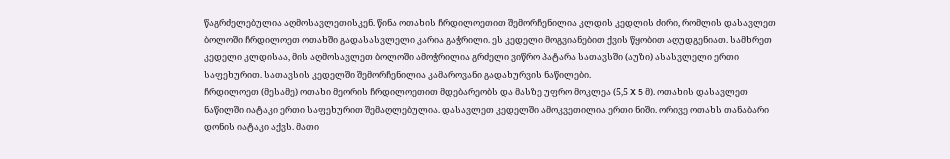წაგრძელებულია აღმოსავლეთისკენ. წინა ოთახის ჩრდილოეთით შემორჩენილია კლდის კედლის ძირი, რომლის დასავლეთ ბოლოში ჩრდილოეთ ოთახში გადასასვლელი კარია გაჭრილი. ეს კედელი მოგვიანებით ქვის წყობით აღუდგენიათ. სამხრეთ კედელი კლდისაა, მის აღმოსავლეთ ბოლოში ამოჭრილია გრძელი ვიწრო პატარა სათავსში (აუზი) ასასვლელი ერთი საფეხურით. სათავსის კედელში შემორჩენილია კამაროვანი გადახურვის ნაწილები.
ჩრდილოეთ (მესამე) ოთახი მეორის ჩრდილოეთით მდებარეობს და მასზე უფრო მოკლეა (5,5 X 5 მ). ოთახის დასავლეთ ნაწილში იატაკი ერთი საფეხურით შემაღლებულია. დასავლეთ კედელში ამოკვეთილია ერთი ნიში. ორივე ოთახს თანაბარი დონის იატაკი აქვს. მათი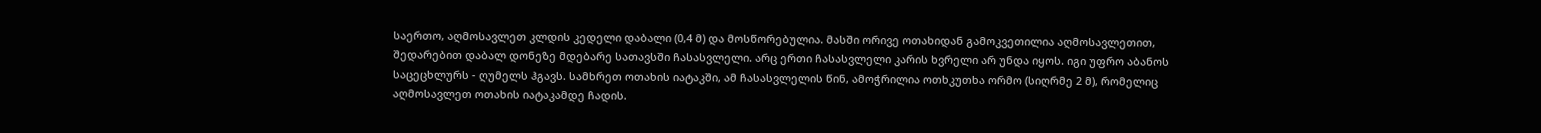საერთო, აღმოსავლეთ კლდის კედელი დაბალი (0,4 მ) და მოსწორებულია. მასში ორივე ოთახიდან გამოკვეთილია აღმოსავლეთით, შედარებით დაბალ დონეზე მდებარე სათავსში ჩასასვლელი. არც ერთი ჩასასვლელი კარის ხვრელი არ უნდა იყოს. იგი უფრო აბანოს საცეცხლურს - ღუმელს ჰგავს. სამხრეთ ოთახის იატაკში, ამ ჩასასვლელის წინ, ამოჭრილია ოთხკუთხა ორმო (სიღრმე 2 მ), რომელიც აღმოსავლეთ ოთახის იატაკამდე ჩადის.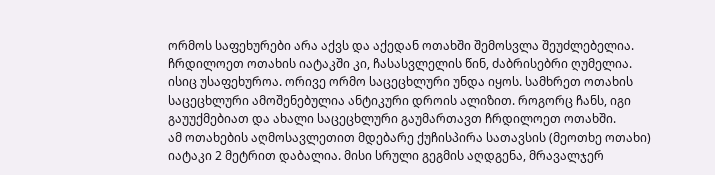ორმოს საფეხურები არა აქვს და აქედან ოთახში შემოსვლა შეუძლებელია. ჩრდილოეთ ოთახის იატაკში კი, ჩასასვლელის წინ, ძაბრისებრი ღუმელია. ისიც უსაფეხუროა. ორივე ორმო საცეცხლური უნდა იყოს. სამხრეთ ოთახის საცეცხლური ამოშენებულია ანტიკური დროის ალიზით. როგორც ჩანს, იგი გაუუქმებიათ და ახალი საცეცხლური გაუმართავთ ჩრდილოეთ ოთახში.
ამ ოთახების აღმოსავლეთით მდებარე ქუჩისპირა სათავსის (მეოთხე ოთახი) იატაკი 2 მეტრით დაბალია. მისი სრული გეგმის აღდგენა, მრავალჯერ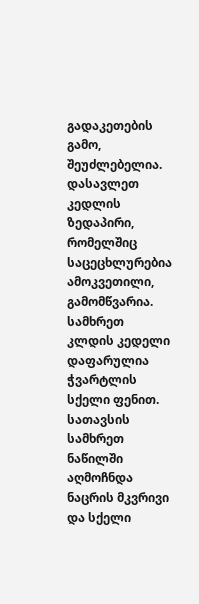გადაკეთების გამო, შეუძლებელია. დასავლეთ კედლის ზედაპირი, რომელშიც საცეცხლურებია ამოკვეთილი, გამომწვარია. სამხრეთ კლდის კედელი დაფარულია ჭვარტლის სქელი ფენით. სათავსის სამხრეთ ნაწილში აღმოჩნდა ნაცრის მკვრივი და სქელი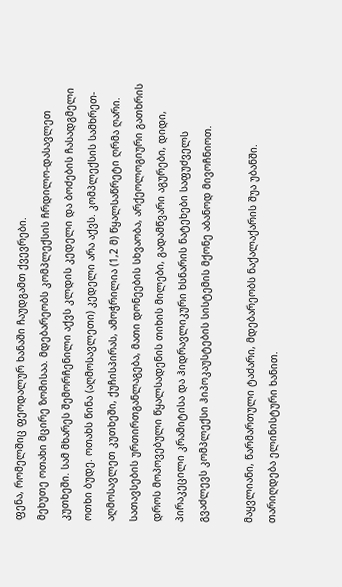ფენა, რომელშიც ფეოდალურ ხანაში ჩაუდგამთ ქვევრები.
მეხუთე ოთახი მცირე ზომისაა. მდებარეობს კომპლექსის ჩრდილო-დასავლეთ კუთხეში. სამ მხარეს შემორჩენილი აქვს კლდის კედელი და ბოძების ჩასადგმელი ოთხი ბუდე. ოთახს წინა (აღმოსავლეთი) კედელი არა აქვს. კომპლექსის სამხრეთ-აღმოსავლეთ კუთხეში, ქუჩისპირას, ამოჭრილია (1,2 მ) წყალსაწრეტი ღრმა ღარი.
სათავსების ურთირთგანლაგება, მათი დონეების სხვაობა, არქეოლოგიური გათხრის დროს მოპოვებული წყალსადენის თიხის მილები, გადამწვარი აგურები, დიდი, პირაკეცილი კრამიტისა და ჰიდრავლიკური ხსნარის ნატეხები საფუძველს გვაძლევს კომპლექსი ჰიპოკაუსტების სისტემის მქონე აბანოდ მივოჩნიოთ.

მაყვლიანი, წარმართული ტაძარი, მდებარეობს ნაქალაქარის შუა უბანში. თარიღდება ელინისტური ხანით.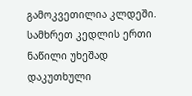გამოკვეთილია კლდეში. სამხრეთ კედლის ერთი ნაწილი უხეშად დაკუთხული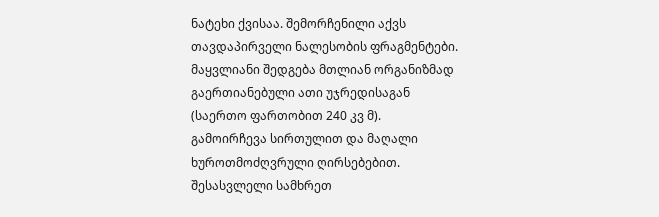ნატეხი ქვისაა. შემორჩენილი აქვს თავდაპირველი ნალესობის ფრაგმენტები.
მაყვლიანი შედგება მთლიან ორგანიზმად გაერთიანებული ათი უჯრედისაგან (საერთო ფართობით 240 კვ მ). გამოირჩევა სირთულით და მაღალი ხუროთმოძღვრული ღირსებებით. შესასვლელი სამხრეთ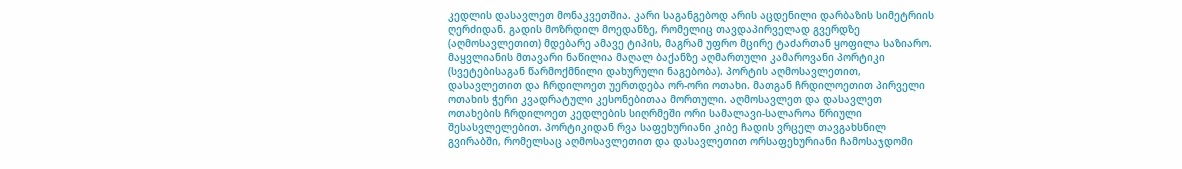კედლის დასავლეთ მონაკვეთშია. კარი საგანგებოდ არის აცდენილი დარბაზის სიმეტრიის ღერძიდან. გადის მოზრდილ მოედანზე, რომელიც თავდაპირველად გვერდზე (აღმოსავლეთით) მდებარე ამავე ტიპის, მაგრამ უფრო მცირე ტაძართან ყოფილა საზიარო. მაყვლიანის მთავარი ნაწილია მაღალ ბაქანზე აღმართული კამაროვანი პორტიკი (სვეტებისაგან წარმოქმნილი დახურული ნაგებობა). პორტის აღმოსავლეთით, დასავლეთით და ჩრდილოეთ უერთდება ორ-ორი ოთახი. მათგან ჩრდილოეთით პირველი ოთახის ჭერი კვადრატული კესონებითაა მორთული. აღმოსავლეთ და დასავლეთ ოთახების ჩრდილოეთ კედლების სიღრმეში ორი სამალავი-სალაროა წრიული შესასვლელებით. პორტიკიდან რვა საფეხურიანი კიბე ჩადის ვრცელ თავგახსნილ გვირაბში, რომელსაც აღმოსავლეთით და დასავლეთით ორსაფეხურიანი ჩამოსაჯდომი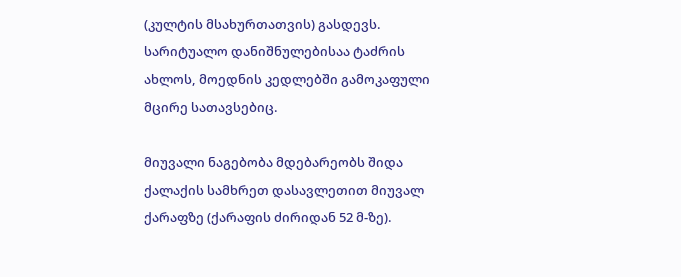(კულტის მსახურთათვის) გასდევს. სარიტუალო დანიშნულებისაა ტაძრის ახლოს, მოედნის კედლებში გამოკაფული მცირე სათავსებიც.

მიუვალი ნაგებობა მდებარეობს შიდა ქალაქის სამხრეთ დასავლეთით მიუვალ ქარაფზე (ქარაფის ძირიდან 52 მ-ზე).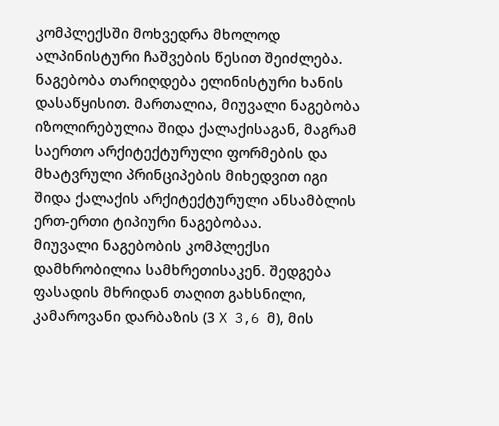კომპლექსში მოხვედრა მხოლოდ ალპინისტური ჩაშვების წესით შეიძლება. ნაგებობა თარიღდება ელინისტური ხანის დასაწყისით. მართალია, მიუვალი ნაგებობა იზოლირებულია შიდა ქალაქისაგან, მაგრამ საერთო არქიტექტურული ფორმების და მხატვრული პრინციპების მიხედვით იგი შიდა ქალაქის არქიტექტურული ანსამბლის ერთ-ერთი ტიპიური ნაგებობაა.
მიუვალი ნაგებობის კომპლექსი დამხრობილია სამხრეთისაკენ. შედგება ფასადის მხრიდან თაღით გახსნილი, კამაროვანი დარბაზის (3 X 3,6 მ), მის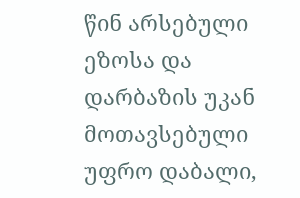წინ არსებული ეზოსა და დარბაზის უკან მოთავსებული უფრო დაბალი,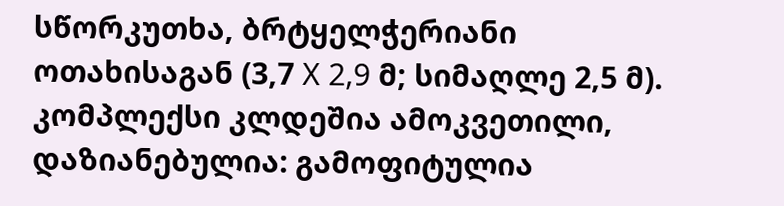სწორკუთხა, ბრტყელჭერიანი ოთახისაგან (3,7 X 2,9 მ; სიმაღლე 2,5 მ). კომპლექსი კლდეშია ამოკვეთილი, დაზიანებულია: გამოფიტულია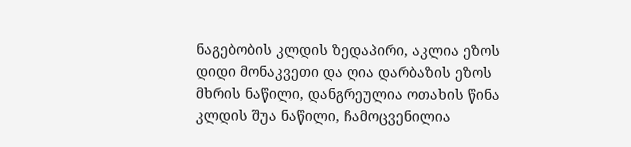ნაგებობის კლდის ზედაპირი, აკლია ეზოს დიდი მონაკვეთი და ღია დარბაზის ეზოს მხრის ნაწილი, დანგრეულია ოთახის წინა კლდის შუა ნაწილი, ჩამოცვენილია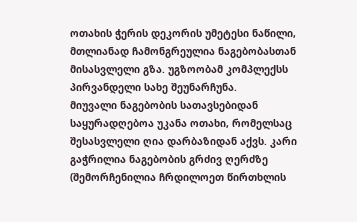ოთახის ჭერის დეკორის უმეტესი ნაწილი, მთლიანად ჩამონგრეულია ნაგებობასთან მისასვლელი გზა. უგზოობამ კომპლექსს პირვანდელი სახე შეუნარჩუნა.
მიუვალი ნაგებობის სათავსებიდან საყურადღებოა უკანა ოთახი, რომელსაც შესასვლელი ღია დარბაზიდან აქვს. კარი გაჭრილია ნაგებობის გრძივ ღერძზე (შემორჩენილია ჩრდილოეთ წირთხლის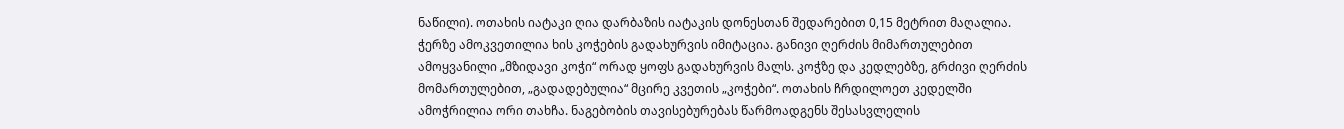ნაწილი). ოთახის იატაკი ღია დარბაზის იატაკის დონესთან შედარებით 0,15 მეტრით მაღალია. ჭერზე ამოკვეთილია ხის კოჭების გადახურვის იმიტაცია. განივი ღერძის მიმართულებით ამოყვანილი „მზიდავი კოჭი“ ორად ყოფს გადახურვის მალს. კოჭზე და კედლებზე, გრძივი ღერძის მომართულებით, „გადადებულია“ მცირე კვეთის „კოჭები“. ოთახის ჩრდილოეთ კედელში ამოჭრილია ორი თახჩა. ნაგებობის თავისებურებას წარმოადგენს შესასვლელის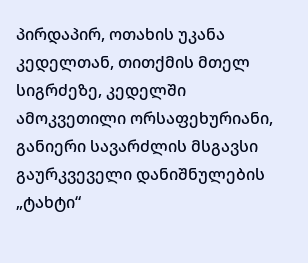პირდაპირ, ოთახის უკანა კედელთან, თითქმის მთელ სიგრძეზე, კედელში ამოკვეთილი ორსაფეხურიანი, განიერი სავარძლის მსგავსი გაურკვეველი დანიშნულების „ტახტი“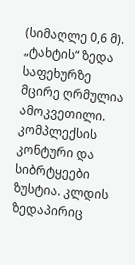(სიმაღლე 0,6 მ). „ტახტის“ ზედა საფეხურზე მცირე ღრმულია ამოკვეთილი.
კომპლექსის კონტური და სიბრტყეები ზუსტია. კლდის ზედაპირიც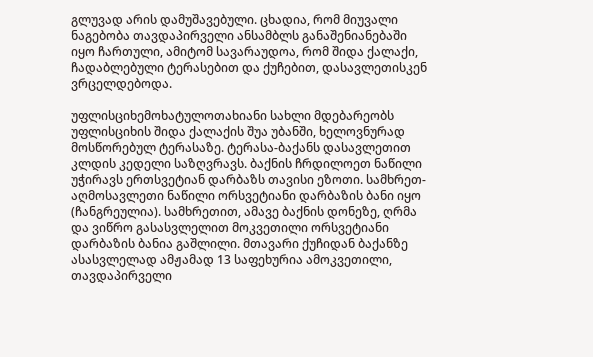გლუვად არის დამუშავებული. ცხადია, რომ მიუვალი ნაგებობა თავდაპირველი ანსამბლს განაშენიანებაში იყო ჩართული, ამიტომ სავარაუდოა, რომ შიდა ქალაქი, ჩადაბლებული ტერასებით და ქუჩებით, დასავლეთისკენ ვრცელდებოდა.

უფლისციხემოხატულოთახიანი სახლი მდებარეობს უფლისციხის შიდა ქალაქის შუა უბანში, ხელოვნურად მოსწორებულ ტერასაზე. ტერასა-ბაქანს დასავლეთით კლდის კედელი საზღვრავს. ბაქნის ჩრდილოეთ ნაწილი უჭირავს ერთსვეტიან დარბაზს თავისი ეზოთი. სამხრეთ-აღმოსავლეთი ნაწილი ორსვეტიანი დარბაზის ბანი იყო (ჩანგრეულია). სამხრეთით, ამავე ბაქნის დონეზე, ღრმა და ვიწრო გასასვლელით მოკვეთილი ორსვეტიანი დარბაზის ბანია გაშლილი. მთავარი ქუჩიდან ბაქანზე ასასვლელად ამჟამად 13 საფეხურია ამოკვეთილი, თავდაპირველი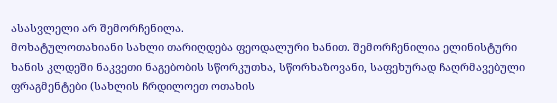ასასვლელი არ შემორჩენილა.
მოხატულოთახიანი სახლი თარიღდება ფეოდალური ხანით. შემორჩენილია ელინისტური ხანის კლდეში ნაკვეთი ნაგებობის სწორკუთხა, სწორხაზოვანი, საფეხურად ჩაღრმავებული ფრაგმენტები (სახლის ჩრდილოეთ ოთახის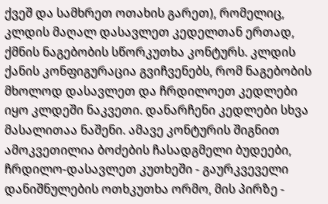ქვეშ და სამხრეთ ოთახის გარეთ), რომელიც, კლდის მაღალ დასავლეთ კედელთან ერთად, ქმნის ნაგებობის სწორკუთხა კონტურს. კლდის ქანის კონფიგურაცია გვიჩვენებს, რომ ნაგებობის მხოლოდ დასავლეთ და ჩრდილოეთ კედლები იყო კლდეში ნაკვეთი. დანარჩენი კედლები სხვა მასალითაა ნაშენი. ამავე კონტურის შიგნით ამოკვეთილია ბოძების ჩასადგმელი ბუდეები, ჩრდილო-დასავლეთ კუთხეში - გაურკვეველი დანიშნულების ოთხკუთხა ორმო, მის პირზე -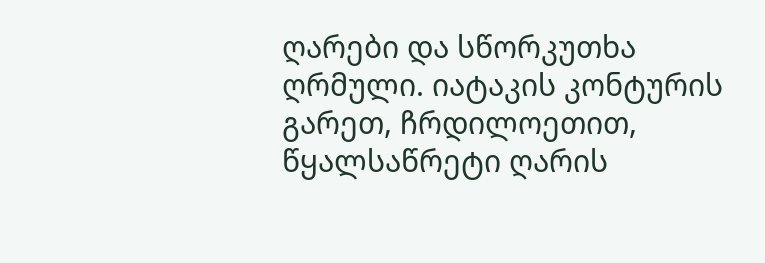ღარები და სწორკუთხა ღრმული. იატაკის კონტურის გარეთ, ჩრდილოეთით, წყალსაწრეტი ღარის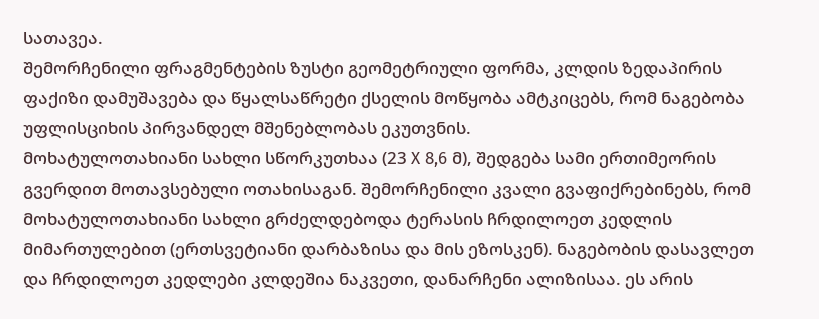სათავეა.
შემორჩენილი ფრაგმენტების ზუსტი გეომეტრიული ფორმა, კლდის ზედაპირის ფაქიზი დამუშავება და წყალსაწრეტი ქსელის მოწყობა ამტკიცებს, რომ ნაგებობა უფლისციხის პირვანდელ მშენებლობას ეკუთვნის.
მოხატულოთახიანი სახლი სწორკუთხაა (23 X 8,6 მ), შედგება სამი ერთიმეორის გვერდით მოთავსებული ოთახისაგან. შემორჩენილი კვალი გვაფიქრებინებს, რომ მოხატულოთახიანი სახლი გრძელდებოდა ტერასის ჩრდილოეთ კედლის მიმართულებით (ერთსვეტიანი დარბაზისა და მის ეზოსკენ). ნაგებობის დასავლეთ და ჩრდილოეთ კედლები კლდეშია ნაკვეთი, დანარჩენი ალიზისაა. ეს არის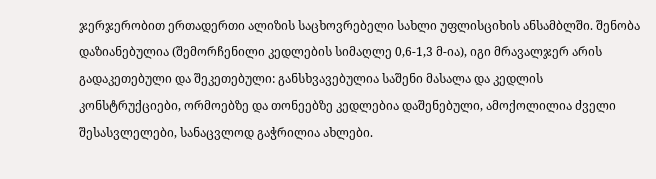ჯერჯერობით ერთადერთი ალიზის საცხოვრებელი სახლი უფლისციხის ანსამბლში. შენობა დაზიანებულია (შემორჩენილი კედლების სიმაღლე 0,6-1,3 მ-ია), იგი მრავალჯერ არის გადაკეთებული და შეკეთებული: განსხვავებულია საშენი მასალა და კედლის კონსტრუქციები, ორმოებზე და თონეებზე კედლებია დაშენებული, ამოქოლილია ძველი შესასვლელები, სანაცვლოდ გაჭრილია ახლები.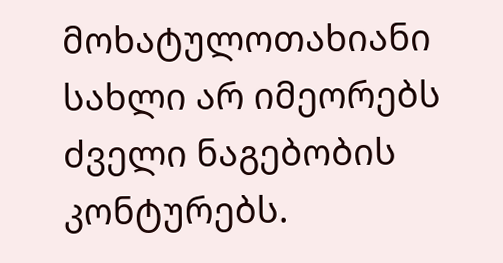მოხატულოთახიანი სახლი არ იმეორებს ძველი ნაგებობის კონტურებს.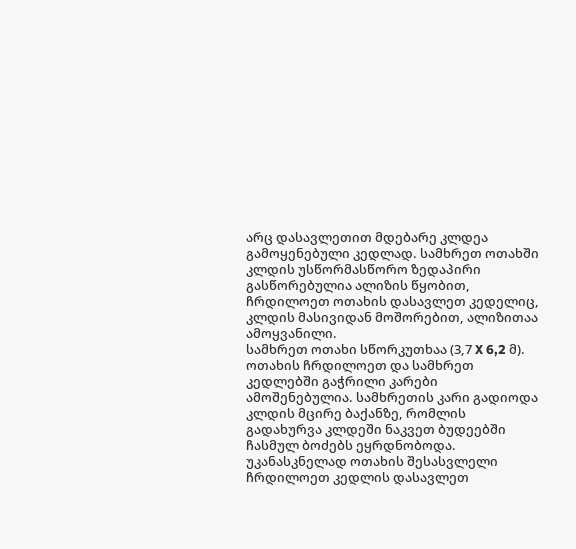არც დასავლეთით მდებარე კლდეა გამოყენებული კედლად. სამხრეთ ოთახში კლდის უსწორმასწორო ზედაპირი გასწორებულია ალიზის წყობით, ჩრდილოეთ ოთახის დასავლეთ კედელიც, კლდის მასივიდან მოშორებით, ალიზითაა ამოყვანილი.
სამხრეთ ოთახი სწორკუთხაა (3,7 X 6,2 მ). ოთახის ჩრდილოეთ და სამხრეთ კედლებში გაჭრილი კარები ამოშენებულია. სამხრეთის კარი გადიოდა კლდის მცირე ბაქანზე, რომლის გადახურვა კლდეში ნაკვეთ ბუდეებში ჩასმულ ბოძებს ეყრდნობოდა. უკანასკნელად ოთახის შესასვლელი ჩრდილოეთ კედლის დასავლეთ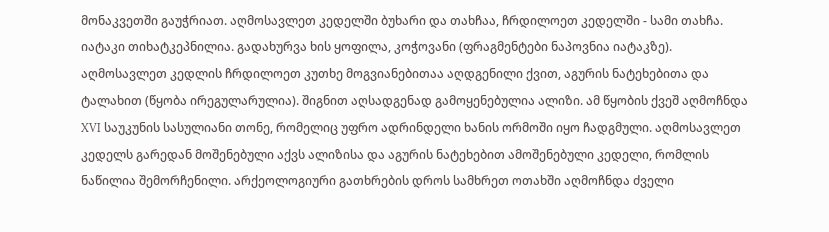მონაკვეთში გაუჭრიათ. აღმოსავლეთ კედელში ბუხარი და თახჩაა, ჩრდილოეთ კედელში - სამი თახჩა. იატაკი თიხატკეპნილია. გადახურვა ხის ყოფილა, კოჭოვანი (ფრაგმენტები ნაპოვნია იატაკზე). აღმოსავლეთ კედლის ჩრდილოეთ კუთხე მოგვიანებითაა აღდგენილი ქვით, აგურის ნატეხებითა და ტალახით (წყობა ირეგულარულია). შიგნით აღსადგენად გამოყენებულია ალიზი. ამ წყობის ქვეშ აღმოჩნდა XVI საუკუნის სასულიანი თონე, რომელიც უფრო ადრინდელი ხანის ორმოში იყო ჩადგმული. აღმოსავლეთ კედელს გარედან მოშენებული აქვს ალიზისა და აგურის ნატეხებით ამოშენებული კედელი, რომლის ნაწილია შემორჩენილი. არქეოლოგიური გათხრების დროს სამხრეთ ოთახში აღმოჩნდა ძველი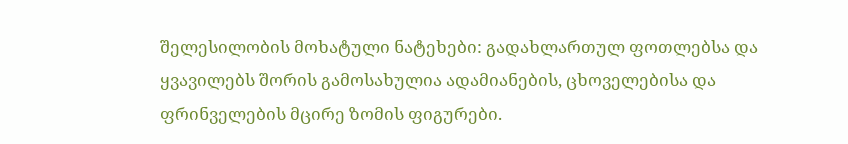შელესილობის მოხატული ნატეხები: გადახლართულ ფოთლებსა და ყვავილებს შორის გამოსახულია ადამიანების, ცხოველებისა და ფრინველების მცირე ზომის ფიგურები.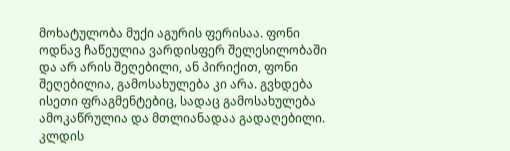მოხატულობა მუქი აგურის ფერისაა. ფონი ოდნავ ჩაწეულია ვარდისფერ შელესილობაში და არ არის შეღებილი, ან პირიქით, ფონი შეღებილია, გამოსახულება კი არა. გვხდება ისეთი ფრაგმენტებიც, სადაც გამოსახულება ამოკაწრულია და მთლიანადაა გადაღებილი. კლდის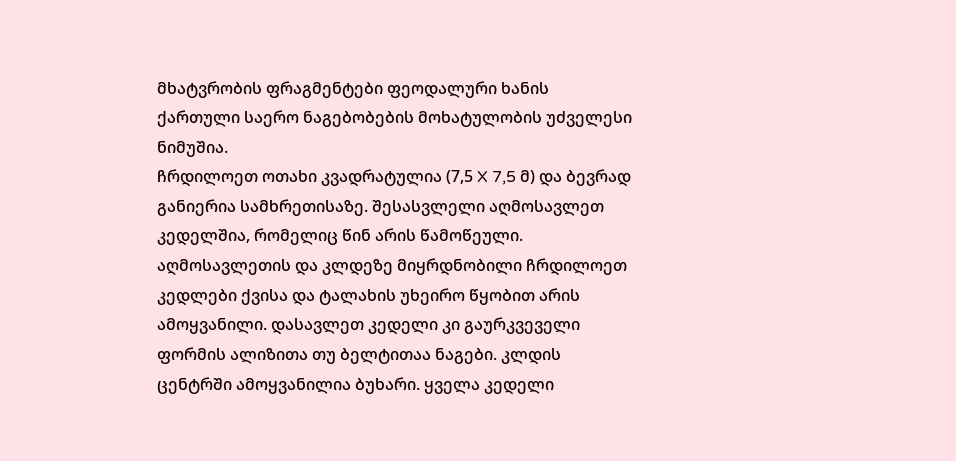მხატვრობის ფრაგმენტები ფეოდალური ხანის ქართული საერო ნაგებობების მოხატულობის უძველესი ნიმუშია.
ჩრდილოეთ ოთახი კვადრატულია (7,5 X 7,5 მ) და ბევრად განიერია სამხრეთისაზე. შესასვლელი აღმოსავლეთ კედელშია, რომელიც წინ არის წამოწეული. აღმოსავლეთის და კლდეზე მიყრდნობილი ჩრდილოეთ კედლები ქვისა და ტალახის უხეირო წყობით არის ამოყვანილი. დასავლეთ კედელი კი გაურკვეველი ფორმის ალიზითა თუ ბელტითაა ნაგები. კლდის ცენტრში ამოყვანილია ბუხარი. ყველა კედელი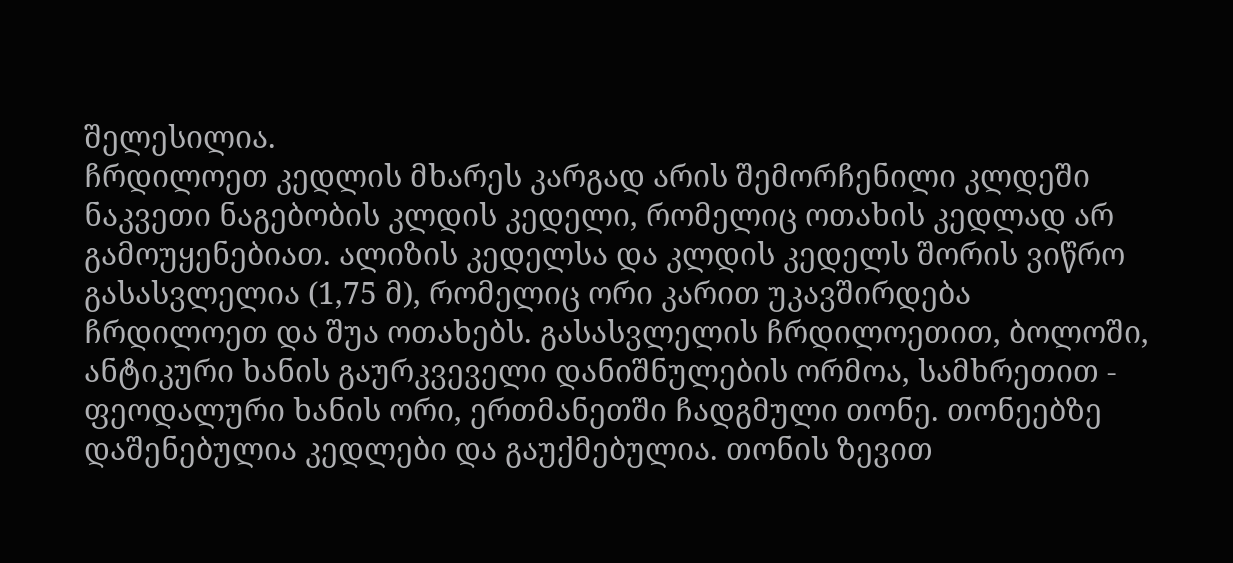შელესილია.
ჩრდილოეთ კედლის მხარეს კარგად არის შემორჩენილი კლდეში ნაკვეთი ნაგებობის კლდის კედელი, რომელიც ოთახის კედლად არ გამოუყენებიათ. ალიზის კედელსა და კლდის კედელს შორის ვიწრო გასასვლელია (1,75 მ), რომელიც ორი კარით უკავშირდება ჩრდილოეთ და შუა ოთახებს. გასასვლელის ჩრდილოეთით, ბოლოში, ანტიკური ხანის გაურკვეველი დანიშნულების ორმოა, სამხრეთით - ფეოდალური ხანის ორი, ერთმანეთში ჩადგმული თონე. თონეებზე დაშენებულია კედლები და გაუქმებულია. თონის ზევით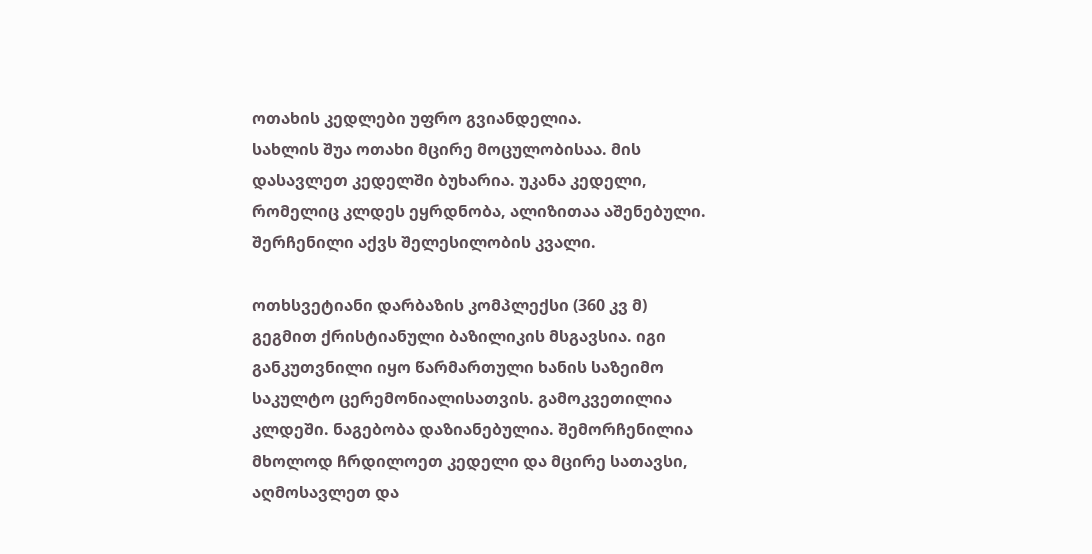ოთახის კედლები უფრო გვიანდელია.
სახლის შუა ოთახი მცირე მოცულობისაა. მის დასავლეთ კედელში ბუხარია. უკანა კედელი, რომელიც კლდეს ეყრდნობა, ალიზითაა აშენებული. შერჩენილი აქვს შელესილობის კვალი.

ოთხსვეტიანი დარბაზის კომპლექსი (360 კვ მ) გეგმით ქრისტიანული ბაზილიკის მსგავსია. იგი განკუთვნილი იყო წარმართული ხანის საზეიმო საკულტო ცერემონიალისათვის. გამოკვეთილია კლდეში. ნაგებობა დაზიანებულია. შემორჩენილია მხოლოდ ჩრდილოეთ კედელი და მცირე სათავსი, აღმოსავლეთ და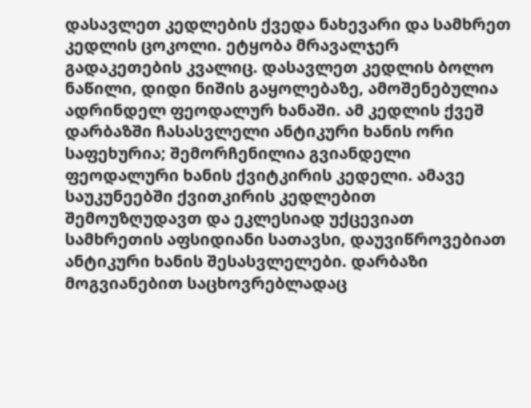დასავლეთ კედლების ქვედა ნახევარი და სამხრეთ კედლის ცოკოლი. ეტყობა მრავალჯერ გადაკეთების კვალიც. დასავლეთ კედლის ბოლო ნაწილი, დიდი ნიშის გაყოლებაზე, ამოშენებულია ადრინდელ ფეოდალურ ხანაში. ამ კედლის ქვეშ დარბაზში ჩასასვლელი ანტიკური ხანის ორი საფეხურია; შემორჩენილია გვიანდელი ფეოდალური ხანის ქვიტკირის კედელი. ამავე საუკუნეებში ქვითკირის კედლებით შემოუზღუდავთ და ეკლესიად უქცევიათ სამხრეთის აფსიდიანი სათავსი, დაუვიწროვებიათ ანტიკური ხანის შესასვლელები. დარბაზი მოგვიანებით საცხოვრებლადაც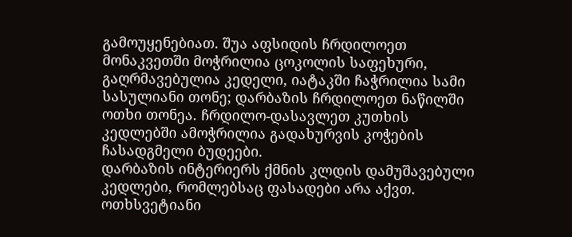გამოუყენებიათ. შუა აფსიდის ჩრდილოეთ მონაკვეთში მოჭრილია ცოკოლის საფეხური, გაღრმავებულია კედელი, იატაკში ჩაჭრილია სამი სასულიანი თონე; დარბაზის ჩრდილოეთ ნაწილში ოთხი თონეა. ჩრდილო-დასავლეთ კუთხის კედლებში ამოჭრილია გადახურვის კოჭების ჩასადგმელი ბუდეები.
დარბაზის ინტერიერს ქმნის კლდის დამუშავებული კედლები, რომლებსაც ფასადები არა აქვთ. ოთხსვეტიანი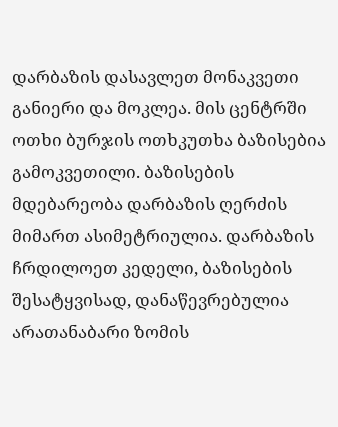დარბაზის დასავლეთ მონაკვეთი განიერი და მოკლეა. მის ცენტრში ოთხი ბურჯის ოთხკუთხა ბაზისებია გამოკვეთილი. ბაზისების მდებარეობა დარბაზის ღერძის მიმართ ასიმეტრიულია. დარბაზის ჩრდილოეთ კედელი, ბაზისების შესატყვისად, დანაწევრებულია არათანაბარი ზომის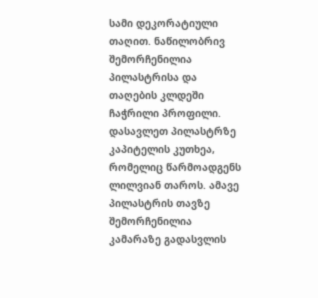სამი დეკორატიული თაღით. ნაწილობრივ შემორჩენილია პილასტრისა და თაღების კლდეში ჩაჭრილი პროფილი. დასავლეთ პილასტრზე კაპიტელის კუთხეა, რომელიც წარმოადგენს ლილვიან თაროს. ამავე პილასტრის თავზე შემორჩენილია კამარაზე გადასვლის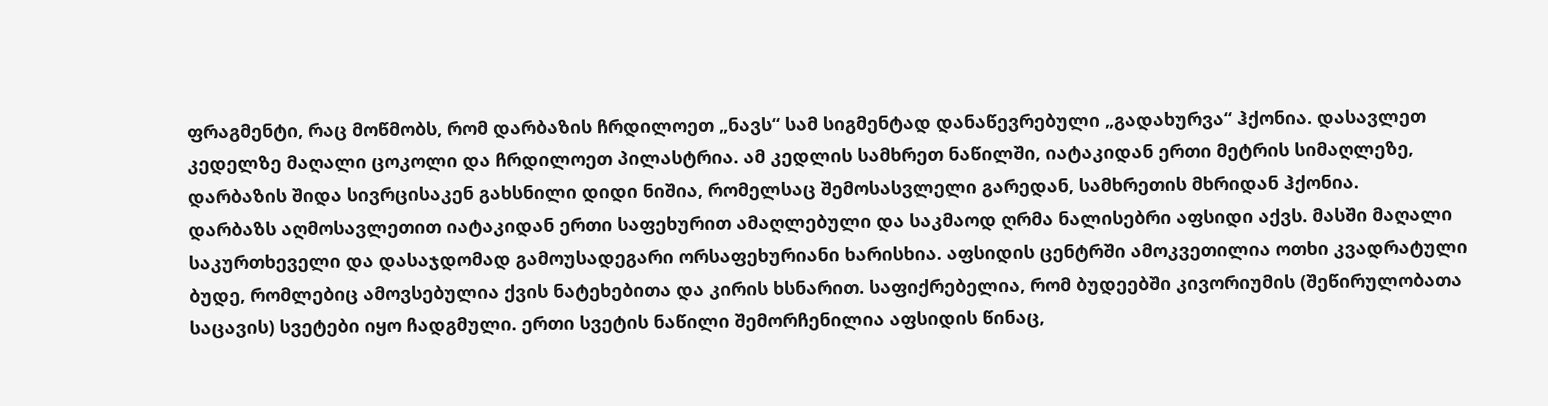ფრაგმენტი, რაც მოწმობს, რომ დარბაზის ჩრდილოეთ „ნავს“ სამ სიგმენტად დანაწევრებული „გადახურვა“ ჰქონია. დასავლეთ კედელზე მაღალი ცოკოლი და ჩრდილოეთ პილასტრია. ამ კედლის სამხრეთ ნაწილში, იატაკიდან ერთი მეტრის სიმაღლეზე, დარბაზის შიდა სივრცისაკენ გახსნილი დიდი ნიშია, რომელსაც შემოსასვლელი გარედან, სამხრეთის მხრიდან ჰქონია.
დარბაზს აღმოსავლეთით იატაკიდან ერთი საფეხურით ამაღლებული და საკმაოდ ღრმა ნალისებრი აფსიდი აქვს. მასში მაღალი საკურთხეველი და დასაჯდომად გამოუსადეგარი ორსაფეხურიანი ხარისხია. აფსიდის ცენტრში ამოკვეთილია ოთხი კვადრატული ბუდე, რომლებიც ამოვსებულია ქვის ნატეხებითა და კირის ხსნარით. საფიქრებელია, რომ ბუდეებში კივორიუმის (შეწირულობათა საცავის) სვეტები იყო ჩადგმული. ერთი სვეტის ნაწილი შემორჩენილია აფსიდის წინაც,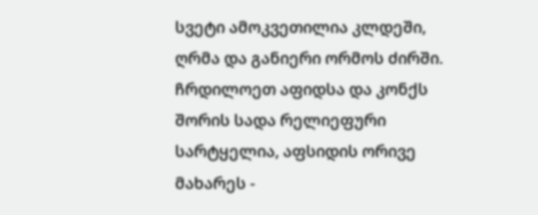სვეტი ამოკვეთილია კლდეში, ღრმა და განიერი ორმოს ძირში. ჩრდილოეთ აფიდსა და კონქს შორის სადა რელიეფური სარტყელია, აფსიდის ორივე მახარეს -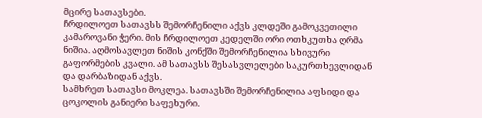მცირე სათავსები.
ჩრდილოეთ სათავსს შემორჩენილი აქვს კლდეში გამოკვეთილი კამაროვანი ჭერი. მის ჩრდილოეთ კედელში ორი ოთხკუთხა ღრმა ნიშია. აღმოსავლეთ ნიშის კონქში შემორჩენილია სხივური გაფორმების კვალი. ამ სათავსს შესასვლელები საკურთხევლიდან და დარბაზიდან აქვს.
სამხრეთ სათავსი მოკლეა. სათავსში შემორჩენილია აფსიდი და ცოკოლის განიერი საფეხური.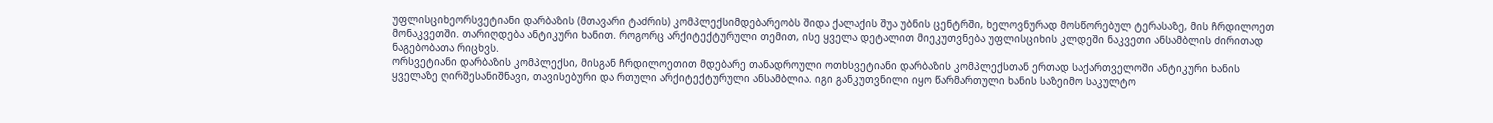უფლისციხეორსვეტიანი დარბაზის (მთავარი ტაძრის) კომპლექსიმდებარეობს შიდა ქალაქის შუა უბნის ცენტრში, ხელოვნურად მოსწორებულ ტერასაზე, მის ჩრდილოეთ მონაკვეთში. თარიღდება ანტიკური ხანით. როგორც არქიტექტურული თემით, ისე ყველა დეტალით მიეკუთვნება უფლისციხის კლდეში ნაკვეთი ანსამბლის ძირითად ნაგებობათა რიცხვს.
ორსვეტიანი დარბაზის კომპლექსი, მისგან ჩრდილოეთით მდებარე თანადროული ოთხსვეტიანი დარბაზის კომპლექსთან ერთად საქართველოში ანტიკური ხანის ყველაზე ღირშესანიშნავი, თავისებური და რთული არქიტექტურული ანსამბლია. იგი განკუთვნილი იყო წარმართული ხანის საზეიმო საკულტო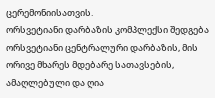ცერემონიისათვის.
ორსვეტიანი დარბაზის კომპლექსი შედგება ორსვეტიანი ცენტრალური დარბაზის, მის ორივე მხარეს მდებარე სათავსების, ამაღლებული და ღია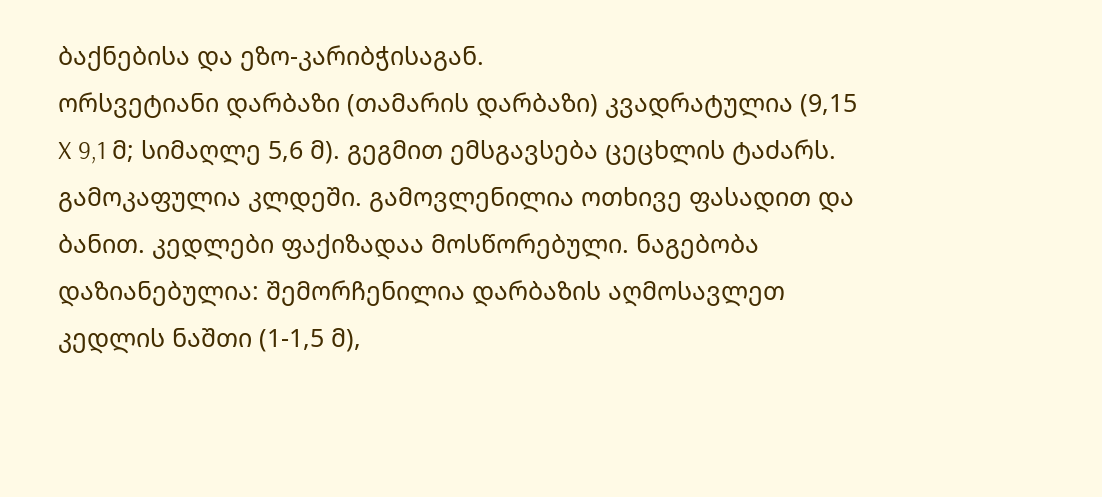ბაქნებისა და ეზო-კარიბჭისაგან.
ორსვეტიანი დარბაზი (თამარის დარბაზი) კვადრატულია (9,15 X 9,1 მ; სიმაღლე 5,6 მ). გეგმით ემსგავსება ცეცხლის ტაძარს. გამოკაფულია კლდეში. გამოვლენილია ოთხივე ფასადით და ბანით. კედლები ფაქიზადაა მოსწორებული. ნაგებობა დაზიანებულია: შემორჩენილია დარბაზის აღმოსავლეთ კედლის ნაშთი (1-1,5 მ),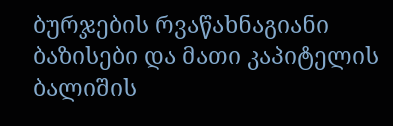ბურჯების რვაწახნაგიანი ბაზისები და მათი კაპიტელის ბალიშის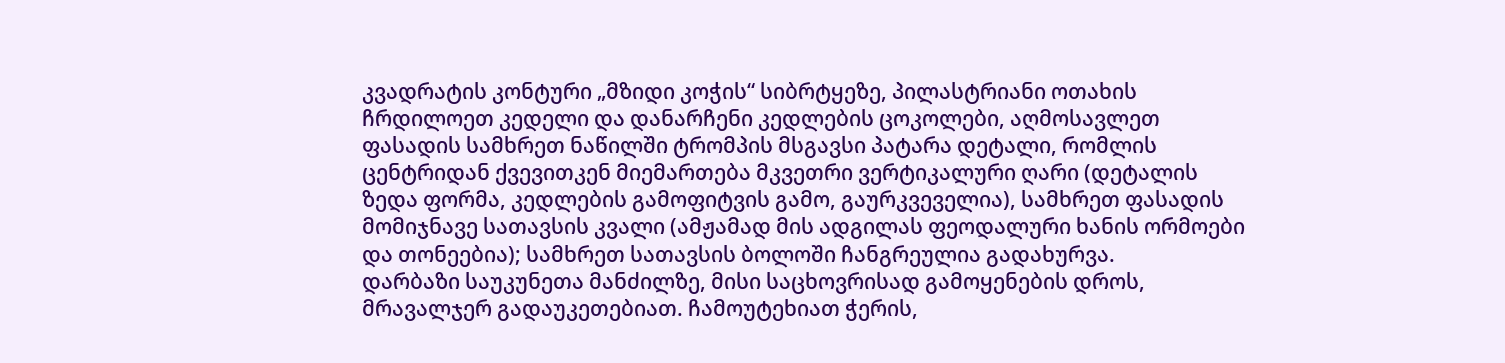კვადრატის კონტური „მზიდი კოჭის“ სიბრტყეზე, პილასტრიანი ოთახის ჩრდილოეთ კედელი და დანარჩენი კედლების ცოკოლები, აღმოსავლეთ ფასადის სამხრეთ ნაწილში ტრომპის მსგავსი პატარა დეტალი, რომლის ცენტრიდან ქვევითკენ მიემართება მკვეთრი ვერტიკალური ღარი (დეტალის ზედა ფორმა, კედლების გამოფიტვის გამო, გაურკვეველია), სამხრეთ ფასადის მომიჯნავე სათავსის კვალი (ამჟამად მის ადგილას ფეოდალური ხანის ორმოები და თონეებია); სამხრეთ სათავსის ბოლოში ჩანგრეულია გადახურვა.
დარბაზი საუკუნეთა მანძილზე, მისი საცხოვრისად გამოყენების დროს, მრავალჯერ გადაუკეთებიათ. ჩამოუტეხიათ ჭერის,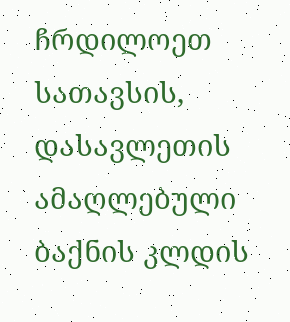ჩრდილოეთ სათავსის, დასავლეთის ამაღლებული ბაქნის კლდის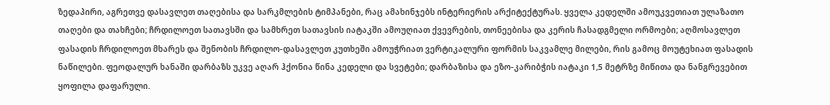ზედაპირი, აგრეთვე დასავლეთ თაღებისა და სარკმლების ტიმპანები, რაც ამახინჯებს ინტერიერის არქიტექტურას. ყველა კედელში ამოუკვეთიათ ულაზათო თაღები და თახჩები; ჩრდილოეთ სათავსში და სამხრეთ სათავსის იატაკში ამოუღიათ ქვევრების, თონეებისა და კერის ჩასადგმელი ორმოები; აღმოსავლეთ ფასადის ჩრდილოეთ მხარეს და შენობის ჩრდილო-დასავლეთ კუთხეში ამოუჭრიათ ვერტიკალური ფორმის საკვამლე მილები, რის გამოც მოუტეხიათ ფასადის ნაწილები. ფეოდალურ ხანაში დარბაზს უკვე აღარ ჰქონია წინა კედელი და სვეტები; დარბაზისა და ეზო-კარიბჭის იატაკი 1,5 მეტრზე მიწითა და ნანგრევებით ყოფილა დაფარული.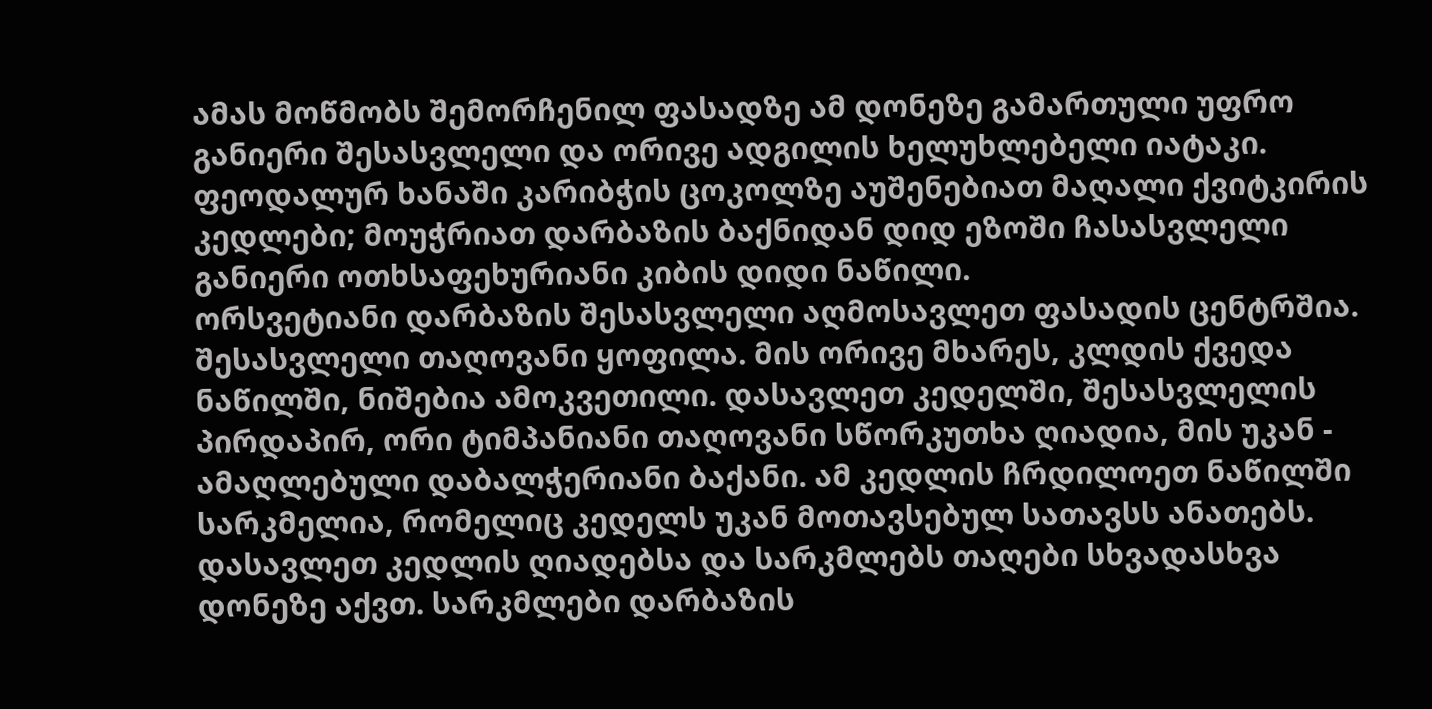ამას მოწმობს შემორჩენილ ფასადზე ამ დონეზე გამართული უფრო განიერი შესასვლელი და ორივე ადგილის ხელუხლებელი იატაკი. ფეოდალურ ხანაში კარიბჭის ცოკოლზე აუშენებიათ მაღალი ქვიტკირის კედლები; მოუჭრიათ დარბაზის ბაქნიდან დიდ ეზოში ჩასასვლელი განიერი ოთხსაფეხურიანი კიბის დიდი ნაწილი.
ორსვეტიანი დარბაზის შესასვლელი აღმოსავლეთ ფასადის ცენტრშია. შესასვლელი თაღოვანი ყოფილა. მის ორივე მხარეს, კლდის ქვედა ნაწილში, ნიშებია ამოკვეთილი. დასავლეთ კედელში, შესასვლელის პირდაპირ, ორი ტიმპანიანი თაღოვანი სწორკუთხა ღიადია, მის უკან - ამაღლებული დაბალჭერიანი ბაქანი. ამ კედლის ჩრდილოეთ ნაწილში სარკმელია, რომელიც კედელს უკან მოთავსებულ სათავსს ანათებს. დასავლეთ კედლის ღიადებსა და სარკმლებს თაღები სხვადასხვა დონეზე აქვთ. სარკმლები დარბაზის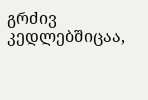გრძივ კედლებშიცაა,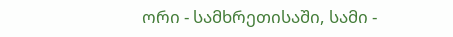ორი - სამხრეთისაში, სამი -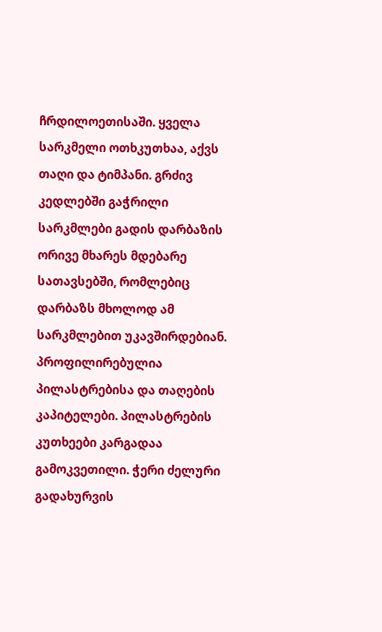ჩრდილოეთისაში. ყველა სარკმელი ოთხკუთხაა, აქვს თაღი და ტიმპანი. გრძივ კედლებში გაჭრილი სარკმლები გადის დარბაზის ორივე მხარეს მდებარე სათავსებში, რომლებიც დარბაზს მხოლოდ ამ სარკმლებით უკავშირდებიან. პროფილირებულია პილასტრებისა და თაღების კაპიტელები. პილასტრების კუთხეები კარგადაა გამოკვეთილი. ჭერი ძელური გადახურვის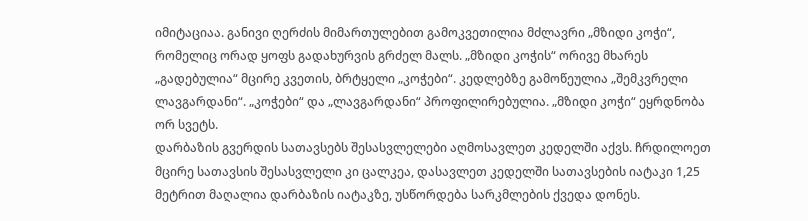იმიტაციაა. განივი ღერძის მიმართულებით გამოკვეთილია მძლავრი „მზიდი კოჭი“, რომელიც ორად ყოფს გადახურვის გრძელ მალს. „მზიდი კოჭის“ ორივე მხარეს „გადებულია“ მცირე კვეთის, ბრტყელი „კოჭები“. კედლებზე გამოწეულია „შემკვრელი ლავგარდანი“. „კოჭები“ და „ლავგარდანი“ პროფილირებულია. „მზიდი კოჭი“ ეყრდნობა ორ სვეტს.
დარბაზის გვერდის სათავსებს შესასვლელები აღმოსავლეთ კედელში აქვს. ჩრდილოეთ მცირე სათავსის შესასვლელი კი ცალკეა, დასავლეთ კედელში სათავსების იატაკი 1,25 მეტრით მაღალია დარბაზის იატაკზე, უსწორდება სარკმლების ქვედა დონეს.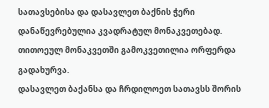სათავსებისა და დასავლეთ ბაქნის ჭერი დანაწევრებულია კვადრატულ მონაკვეთებად. თითოეულ მონაკვეთში გამოკვეთილია ორფერდა გადახურვა.
დასავლეთ ბაქანსა და ჩრდილოეთ სათავსს შორის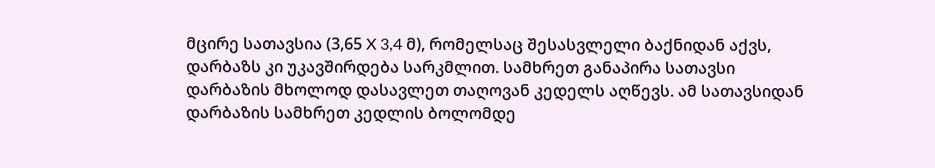მცირე სათავსია (3,65 X 3,4 მ), რომელსაც შესასვლელი ბაქნიდან აქვს, დარბაზს კი უკავშირდება სარკმლით. სამხრეთ განაპირა სათავსი დარბაზის მხოლოდ დასავლეთ თაღოვან კედელს აღწევს. ამ სათავსიდან დარბაზის სამხრეთ კედლის ბოლომდე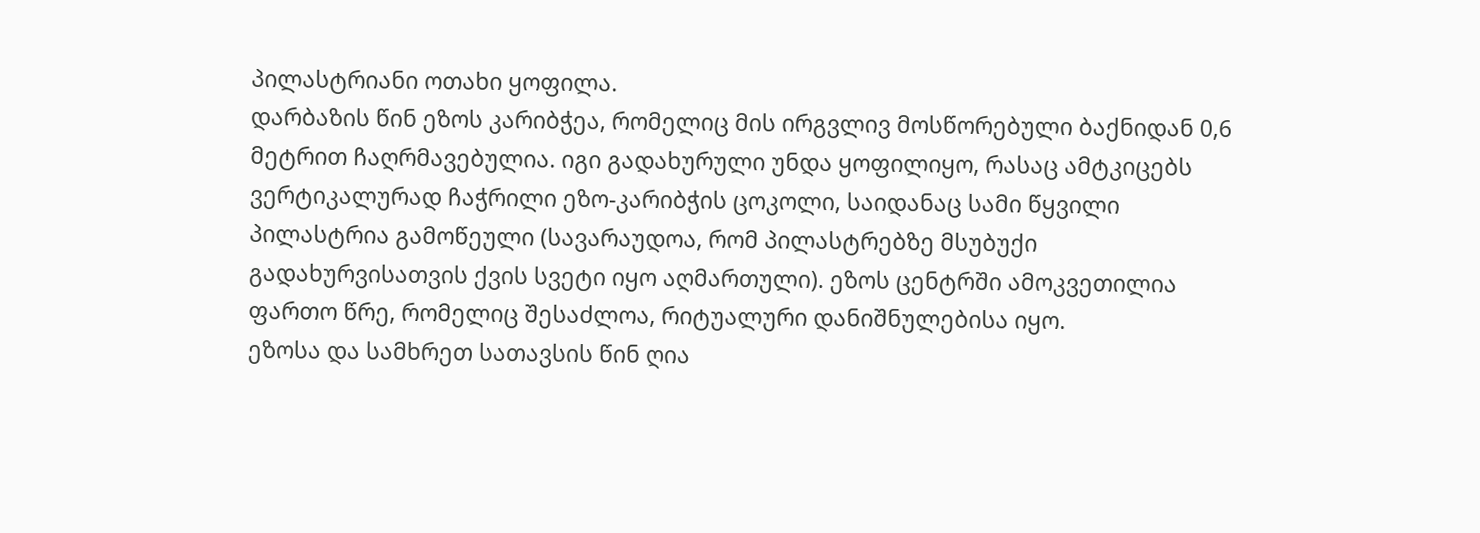პილასტრიანი ოთახი ყოფილა.
დარბაზის წინ ეზოს კარიბჭეა, რომელიც მის ირგვლივ მოსწორებული ბაქნიდან 0,6 მეტრით ჩაღრმავებულია. იგი გადახურული უნდა ყოფილიყო, რასაც ამტკიცებს ვერტიკალურად ჩაჭრილი ეზო-კარიბჭის ცოკოლი, საიდანაც სამი წყვილი პილასტრია გამოწეული (სავარაუდოა, რომ პილასტრებზე მსუბუქი გადახურვისათვის ქვის სვეტი იყო აღმართული). ეზოს ცენტრში ამოკვეთილია ფართო წრე, რომელიც შესაძლოა, რიტუალური დანიშნულებისა იყო.
ეზოსა და სამხრეთ სათავსის წინ ღია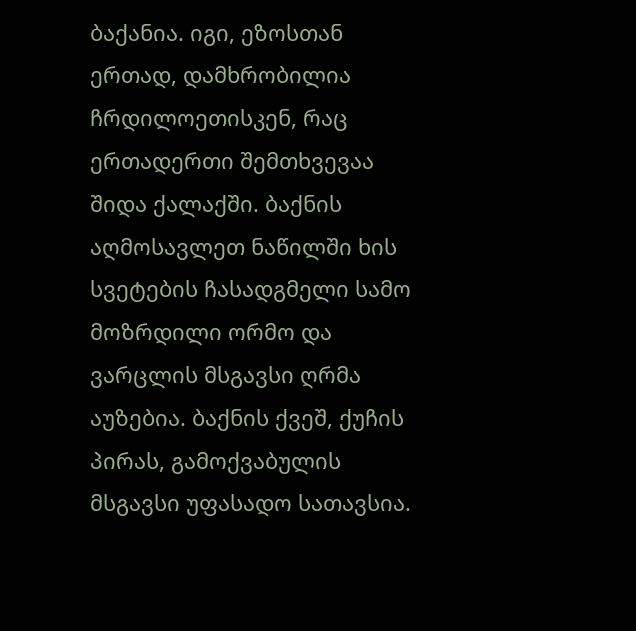ბაქანია. იგი, ეზოსთან ერთად, დამხრობილია ჩრდილოეთისკენ, რაც ერთადერთი შემთხვევაა შიდა ქალაქში. ბაქნის აღმოსავლეთ ნაწილში ხის სვეტების ჩასადგმელი სამო მოზრდილი ორმო და ვარცლის მსგავსი ღრმა აუზებია. ბაქნის ქვეშ, ქუჩის პირას, გამოქვაბულის მსგავსი უფასადო სათავსია.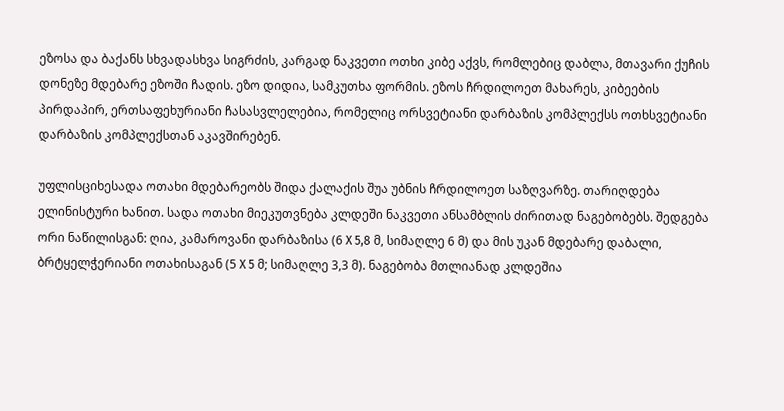ეზოსა და ბაქანს სხვადასხვა სიგრძის, კარგად ნაკვეთი ოთხი კიბე აქვს, რომლებიც დაბლა, მთავარი ქუჩის დონეზე მდებარე ეზოში ჩადის. ეზო დიდია, სამკუთხა ფორმის. ეზოს ჩრდილოეთ მახარეს, კიბეების პირდაპირ, ერთსაფეხურიანი ჩასასვლელებია, რომელიც ორსვეტიანი დარბაზის კომპლექსს ოთხსვეტიანი დარბაზის კომპლექსთან აკავშირებენ.

უფლისციხესადა ოთახი მდებარეობს შიდა ქალაქის შუა უბნის ჩრდილოეთ საზღვარზე. თარიღდება ელინისტური ხანით. სადა ოთახი მიეკუთვნება კლდეში ნაკვეთი ანსამბლის ძირითად ნაგებობებს. შედგება ორი ნაწილისგან: ღია, კამაროვანი დარბაზისა (6 X 5,8 მ, სიმაღლე 6 მ) და მის უკან მდებარე დაბალი, ბრტყელჭერიანი ოთახისაგან (5 X 5 მ; სიმაღლე 3,3 მ). ნაგებობა მთლიანად კლდეშია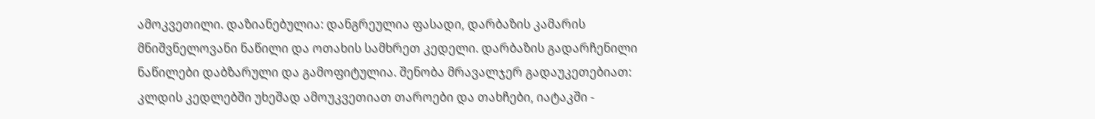ამოკვეთილი. დაზიანებულია: დანგრეულია ფასადი, დარბაზის კამარის მნიშვნელოვანი ნაწილი და ოთახის სამხრეთ კედელი. დარბაზის გადარჩენილი ნაწილები დაბზარული და გამოფიტულია. შენობა მრავალჯერ გადაუკეთებიათ: კლდის კედლებში უხეშად ამოუკვეთიათ თაროები და თახჩები, იატაკში -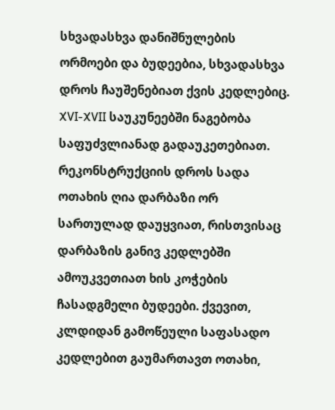სხვადასხვა დანიშნულების ორმოები და ბუდეებია, სხვადასხვა დროს ჩაუშენებიათ ქვის კედლებიც. XVI-XVII საუკუნეებში ნაგებობა საფუძვლიანად გადაუკეთებიათ. რეკონსტრუქციის დროს სადა ოთახის ღია დარბაზი ორ სართულად დაუყვიათ, რისთვისაც დარბაზის განივ კედლებში ამოუკვეთიათ ხის კოჭების ჩასადგმელი ბუდეები. ქვევით, კლდიდან გამოწეული საფასადო კედლებით გაუმართავთ ოთახი,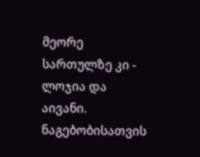მეორე სართულზე კი - ლოჯია და აივანი.
ნაგებობისათვის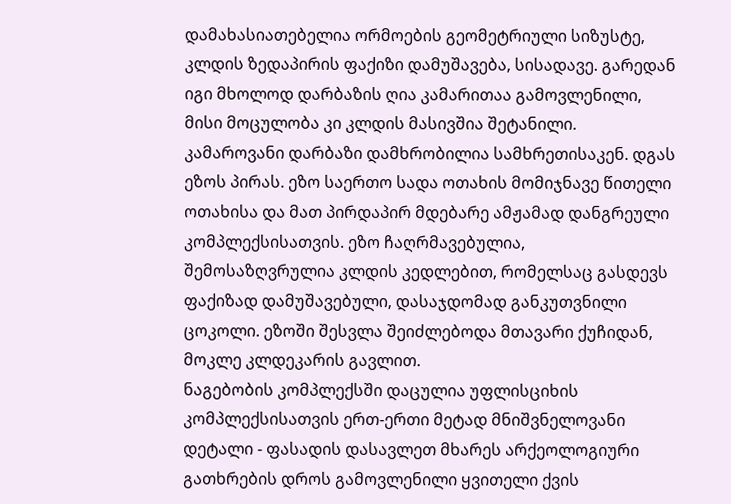დამახასიათებელია ორმოების გეომეტრიული სიზუსტე, კლდის ზედაპირის ფაქიზი დამუშავება, სისადავე. გარედან იგი მხოლოდ დარბაზის ღია კამარითაა გამოვლენილი, მისი მოცულობა კი კლდის მასივშია შეტანილი.
კამაროვანი დარბაზი დამხრობილია სამხრეთისაკენ. დგას ეზოს პირას. ეზო საერთო სადა ოთახის მომიჯნავე წითელი ოთახისა და მათ პირდაპირ მდებარე ამჟამად დანგრეული კომპლექსისათვის. ეზო ჩაღრმავებულია, შემოსაზღვრულია კლდის კედლებით, რომელსაც გასდევს ფაქიზად დამუშავებული, დასაჯდომად განკუთვნილი ცოკოლი. ეზოში შესვლა შეიძლებოდა მთავარი ქუჩიდან, მოკლე კლდეკარის გავლით.
ნაგებობის კომპლექსში დაცულია უფლისციხის კომპლექსისათვის ერთ-ერთი მეტად მნიშვნელოვანი დეტალი - ფასადის დასავლეთ მხარეს არქეოლოგიური გათხრების დროს გამოვლენილი ყვითელი ქვის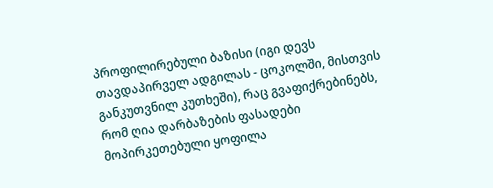პროფილირებული ბაზისი (იგი დევს თავდაპირველ ადგილას - ცოკოლში, მისთვის განკუთვნილ კუთხეში), რაც გვაფიქრებინებს, რომ ღია დარბაზების ფასადები მოპირკეთებული ყოფილა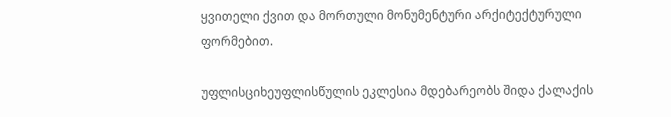ყვითელი ქვით და მორთული მონუმენტური არქიტექტურული ფორმებით.

უფლისციხეუფლისწულის ეკლესია მდებარეობს შიდა ქალაქის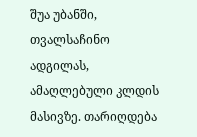შუა უბანში, თვალსაჩინო ადგილას, ამაღლებული კლდის მასივზე. თარიღდება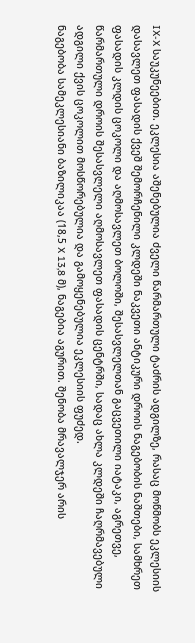IX-X საუკუნეებით. ეკლესია აშენებულია ძველი წარმართული ტაძრის ადგილზე, რასაც მოწმობს ეკლესიის დასავლეთ ფასადის ქვეშ შემორჩენილი კლდეში ნაკვეთი ანტიკური დროის ნაგებობის ნაშთები, სამხრეთ ფასადის კლდის ცოკოლი და აღმოსავლეთ ბოლოში, შესასვლელთან გაცვეთილი იატაკი, აგრეთვე, წარმართული დროის შესასვლელი აღმოსავლეთ ფასადის ცენტრში, სადაც ახლა კლდეში ჩაღრმავებული ადგილი ქვის ცოკოლით მოსწორებულია და გამოყენებულია ეკლესიის ფუძედ.
ნაგებობა სამეკლესიანი ბაზილიკაა (18,5 X 13,8 მ), ნაგებია აგურით. შენობა მრავალჯერ არის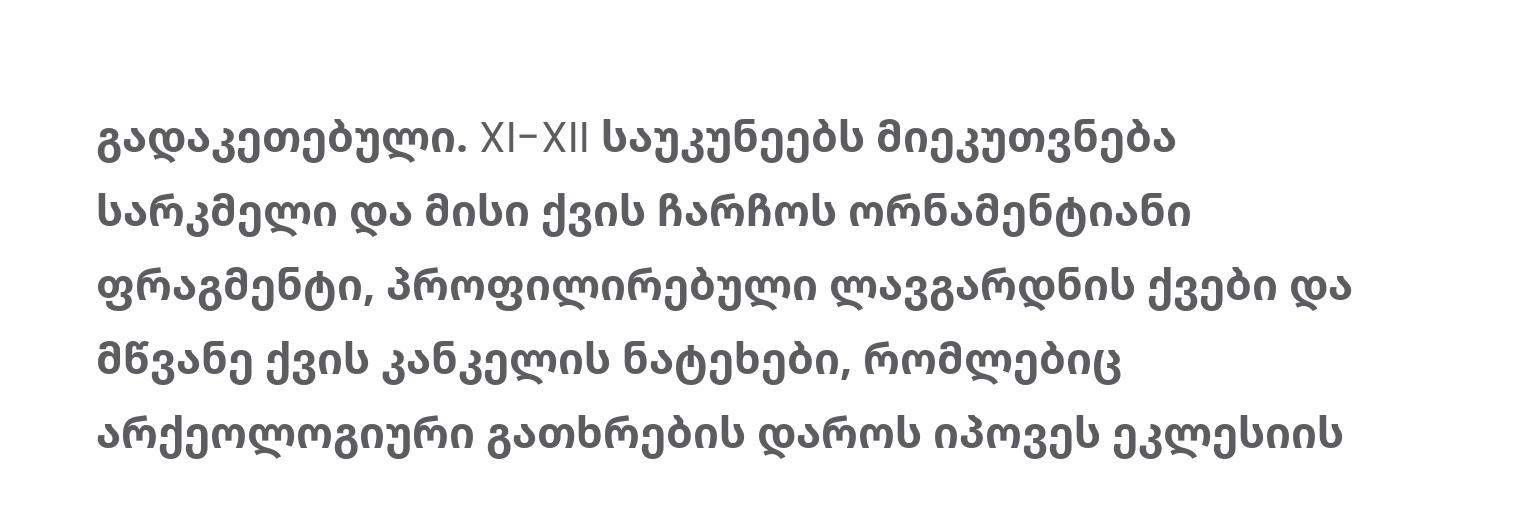გადაკეთებული. XI-XII საუკუნეებს მიეკუთვნება სარკმელი და მისი ქვის ჩარჩოს ორნამენტიანი ფრაგმენტი, პროფილირებული ლავგარდნის ქვები და მწვანე ქვის კანკელის ნატეხები, რომლებიც არქეოლოგიური გათხრების დაროს იპოვეს ეკლესიის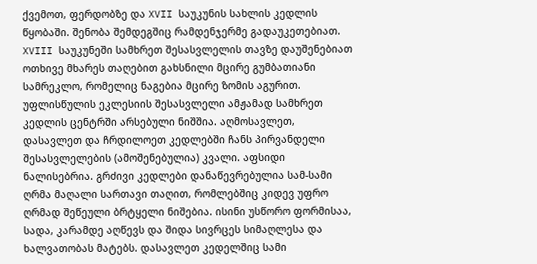ქვემოთ, ფერდობზე და XVII საუკუნის სახლის კედლის წყობაში. შენობა შემდეგშიც რამდენჯერმე გადაუკეთებიათ. XVIII საუკუნეში სამხრეთ შესასვლელის თავზე დაუშენებიათ ოთხივე მხარეს თაღებით გახსნილი მცირე გუმბათიანი სამრეკლო, რომელიც ნაგებია მცირე ზომის აგურით.
უფლისწულის ეკლესიის შესასვლელი ამჟამად სამხრეთ კედლის ცენტრში არსებული ნიშშია. აღმოსავლეთ, დასავლეთ და ჩრდილოეთ კედლებში ჩანს პირვანდელი შესასვლელების (ამოშენებულია) კვალი. აფსიდი ნალისებრია. გრძივი კედლები დანაწევრებულია სამ-სამი ღრმა მაღალი სართავი თაღით, რომლებშიც კიდევ უფრო ღრმად შეწეული ბრტყელი ნიშებია. ისინი უსწორო ფორმისაა, სადა, კარამდე აღწევს და შიდა სივრცეს სიმაღლესა და ხალვათობას მატებს. დასავლეთ კედელშიც სამი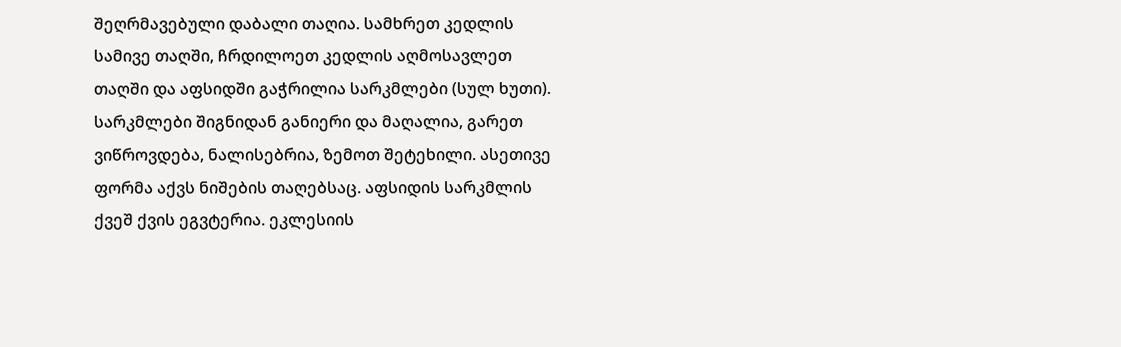შეღრმავებული დაბალი თაღია. სამხრეთ კედლის სამივე თაღში, ჩრდილოეთ კედლის აღმოსავლეთ თაღში და აფსიდში გაჭრილია სარკმლები (სულ ხუთი). სარკმლები შიგნიდან განიერი და მაღალია, გარეთ ვიწროვდება, ნალისებრია, ზემოთ შეტეხილი. ასეთივე ფორმა აქვს ნიშების თაღებსაც. აფსიდის სარკმლის ქვეშ ქვის ეგვტერია. ეკლესიის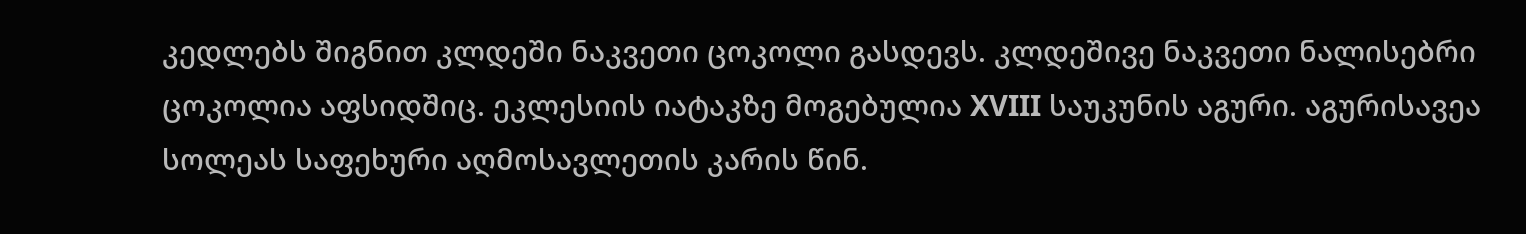კედლებს შიგნით კლდეში ნაკვეთი ცოკოლი გასდევს. კლდეშივე ნაკვეთი ნალისებრი ცოკოლია აფსიდშიც. ეკლესიის იატაკზე მოგებულია XVIII საუკუნის აგური. აგურისავეა სოლეას საფეხური აღმოსავლეთის კარის წინ.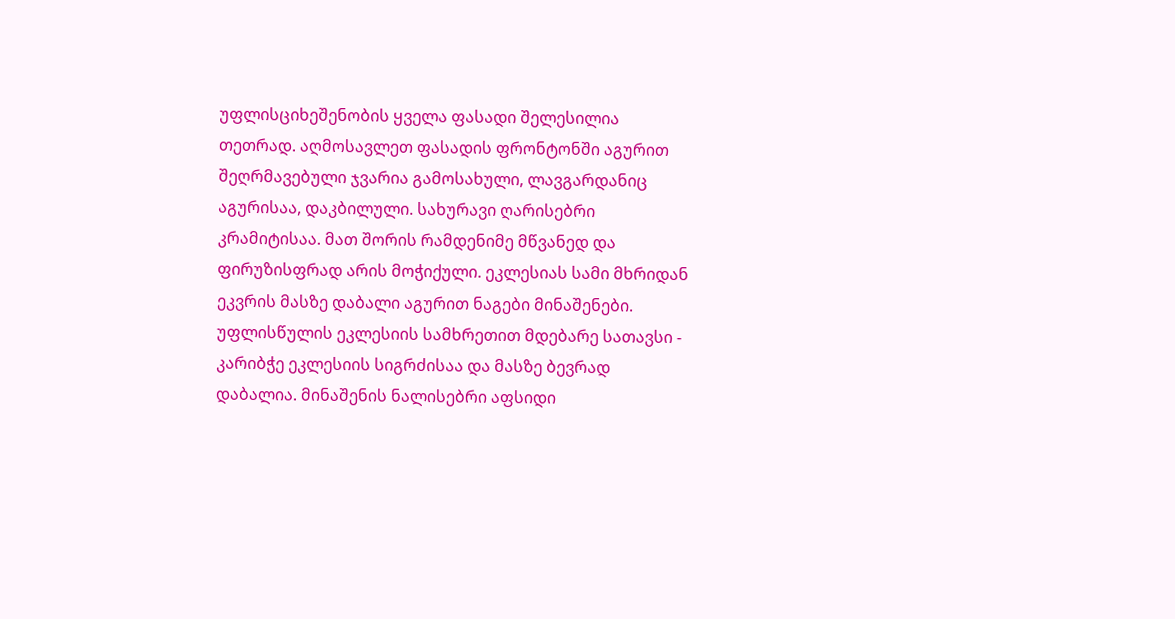უფლისციხეშენობის ყველა ფასადი შელესილია თეთრად. აღმოსავლეთ ფასადის ფრონტონში აგურით შეღრმავებული ჯვარია გამოსახული, ლავგარდანიც აგურისაა, დაკბილული. სახურავი ღარისებრი კრამიტისაა. მათ შორის რამდენიმე მწვანედ და ფირუზისფრად არის მოჭიქული. ეკლესიას სამი მხრიდან ეკვრის მასზე დაბალი აგურით ნაგები მინაშენები.
უფლისწულის ეკლესიის სამხრეთით მდებარე სათავსი - კარიბჭე ეკლესიის სიგრძისაა და მასზე ბევრად დაბალია. მინაშენის ნალისებრი აფსიდი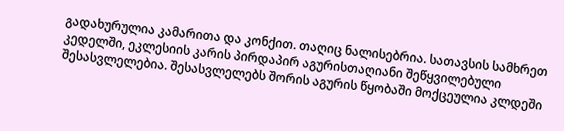გადახურულია კამარითა და კონქით. თაღიც ნალისებრია. სათავსის სამხრეთ კედელში, ეკლესიის კარის პირდაპირ აგურისთაღიანი შეწყვილებული შესასვლელებია. შესასვლელებს შორის აგურის წყობაში მოქცეულია კლდეში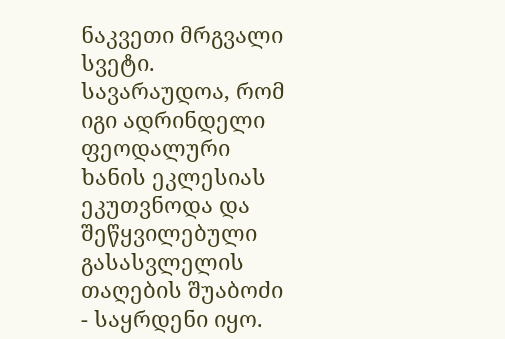ნაკვეთი მრგვალი სვეტი. სავარაუდოა, რომ იგი ადრინდელი ფეოდალური ხანის ეკლესიას ეკუთვნოდა და შეწყვილებული გასასვლელის თაღების შუაბოძი - საყრდენი იყო.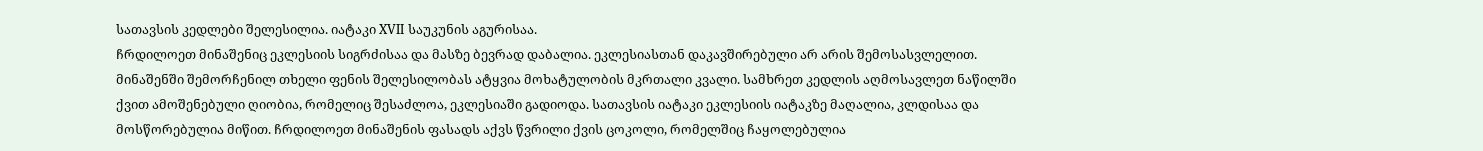სათავსის კედლები შელესილია. იატაკი XVII საუკუნის აგურისაა.
ჩრდილოეთ მინაშენიც ეკლესიის სიგრძისაა და მასზე ბევრად დაბალია. ეკლესიასთან დაკავშირებული არ არის შემოსასვლელით. მინაშენში შემორჩენილ თხელი ფენის შელესილობას ატყვია მოხატულობის მკრთალი კვალი. სამხრეთ კედლის აღმოსავლეთ ნაწილში ქვით ამოშენებული ღიობია, რომელიც შესაძლოა, ეკლესიაში გადიოდა. სათავსის იატაკი ეკლესიის იატაკზე მაღალია, კლდისაა და მოსწორებულია მიწით. ჩრდილოეთ მინაშენის ფასადს აქვს წვრილი ქვის ცოკოლი, რომელშიც ჩაყოლებულია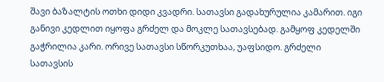შავი ბაზალტის ოთხი დიდი კვადრი. სათავსი გადახურულია კამარით. იგი განივი კედლით იყოფა გრძელ და მოკლე სათავსებად. გამყოფ კედელში გაჭრილია კარი. ორივე სათავსი სწორკუთხაა, უაფსიდო. გრძელი სათავსის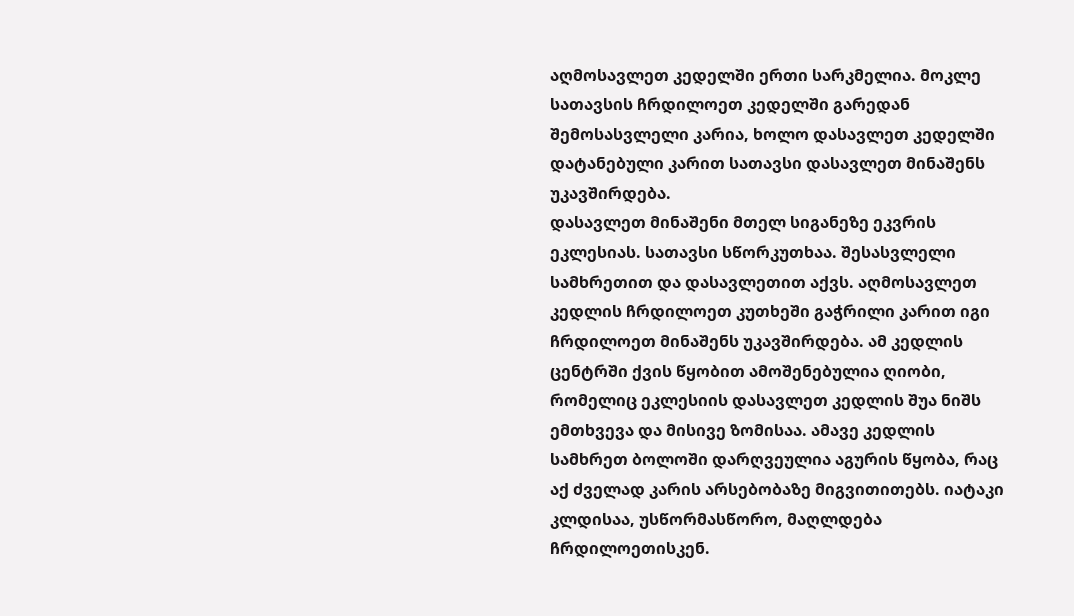აღმოსავლეთ კედელში ერთი სარკმელია. მოკლე სათავსის ჩრდილოეთ კედელში გარედან შემოსასვლელი კარია, ხოლო დასავლეთ კედელში დატანებული კარით სათავსი დასავლეთ მინაშენს უკავშირდება.
დასავლეთ მინაშენი მთელ სიგანეზე ეკვრის ეკლესიას. სათავსი სწორკუთხაა. შესასვლელი სამხრეთით და დასავლეთით აქვს. აღმოსავლეთ კედლის ჩრდილოეთ კუთხეში გაჭრილი კარით იგი ჩრდილოეთ მინაშენს უკავშირდება. ამ კედლის ცენტრში ქვის წყობით ამოშენებულია ღიობი, რომელიც ეკლესიის დასავლეთ კედლის შუა ნიშს ემთხვევა და მისივე ზომისაა. ამავე კედლის სამხრეთ ბოლოში დარღვეულია აგურის წყობა, რაც აქ ძველად კარის არსებობაზე მიგვითითებს. იატაკი კლდისაა, უსწორმასწორო, მაღლდება ჩრდილოეთისკენ.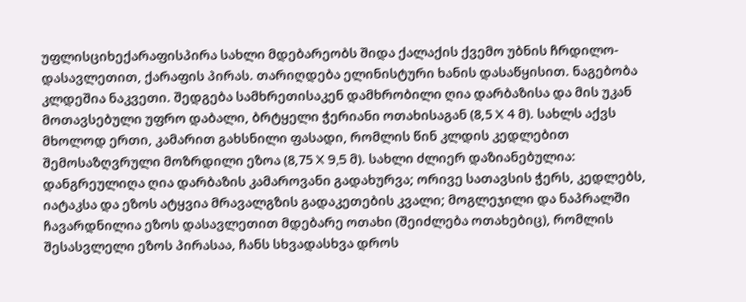უფლისციხექარაფისპირა სახლი მდებარეობს შიდა ქალაქის ქვემო უბნის ჩრდილო-დასავლეთით, ქარაფის პირას. თარიღდება ელინისტური ხანის დასაწყისით. ნაგებობა კლდეშია ნაკვეთი. შედგება სამხრეთისაკენ დამხრობილი ღია დარბაზისა და მის უკან მოთავსებული უფრო დაბალი, ბრტყელი ჭერიანი ოთახისაგან (8,5 X 4 მ). სახლს აქვს მხოლოდ ერთი, კამარით გახსნილი ფასადი, რომლის წინ კლდის კედლებით შემოსაზღვრული მოზრდილი ეზოა (8,75 X 9,5 მ). სახლი ძლიერ დაზიანებულია: დანგრეულიღა ღია დარბაზის კამაროვანი გადახურვა; ორივე სათავსის ჭერს, კედლებს, იატაკსა და ეზოს ატყვია მრავალგზის გადაკეთების კვალი; მოგლეჯილი და ნაპრალში ჩავარდნილია ეზოს დასავლეთით მდებარე ოთახი (შეიძლება ოთახებიც), რომლის შესასვლელი ეზოს პირასაა, ჩანს სხვადასხვა დროს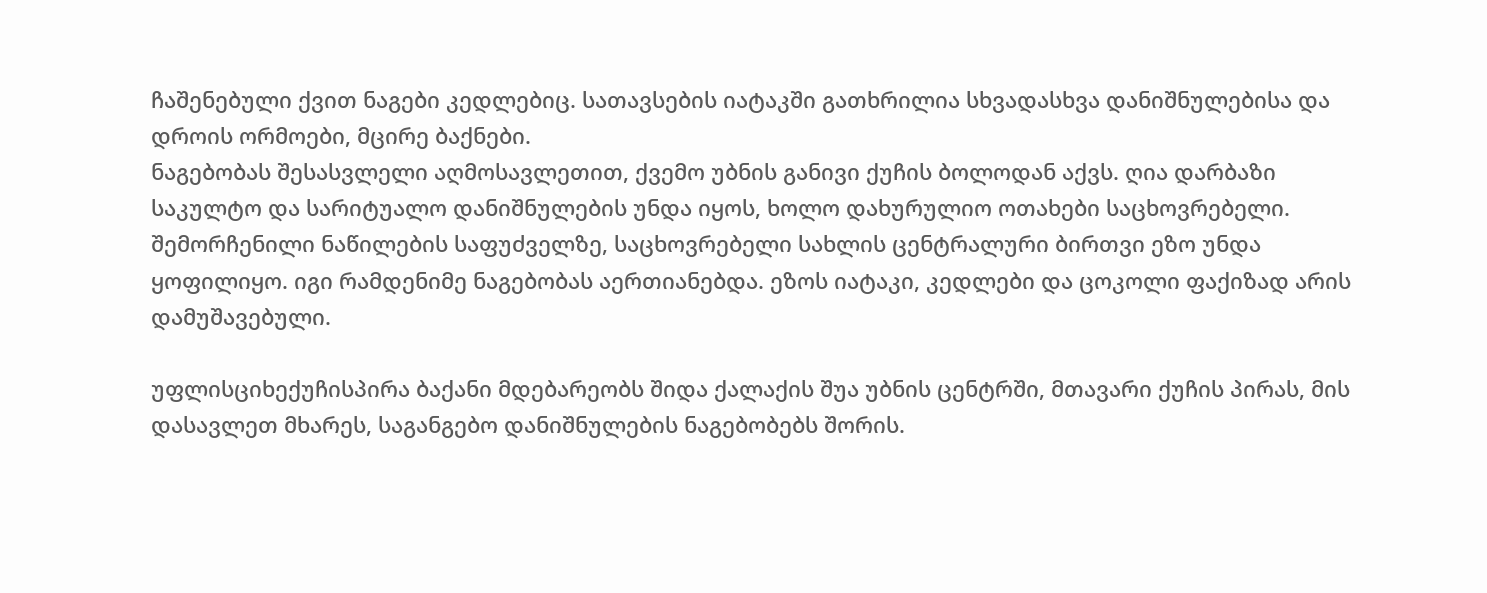ჩაშენებული ქვით ნაგები კედლებიც. სათავსების იატაკში გათხრილია სხვადასხვა დანიშნულებისა და დროის ორმოები, მცირე ბაქნები.
ნაგებობას შესასვლელი აღმოსავლეთით, ქვემო უბნის განივი ქუჩის ბოლოდან აქვს. ღია დარბაზი საკულტო და სარიტუალო დანიშნულების უნდა იყოს, ხოლო დახურულიო ოთახები საცხოვრებელი. შემორჩენილი ნაწილების საფუძველზე, საცხოვრებელი სახლის ცენტრალური ბირთვი ეზო უნდა ყოფილიყო. იგი რამდენიმე ნაგებობას აერთიანებდა. ეზოს იატაკი, კედლები და ცოკოლი ფაქიზად არის დამუშავებული.

უფლისციხექუჩისპირა ბაქანი მდებარეობს შიდა ქალაქის შუა უბნის ცენტრში, მთავარი ქუჩის პირას, მის დასავლეთ მხარეს, საგანგებო დანიშნულების ნაგებობებს შორის.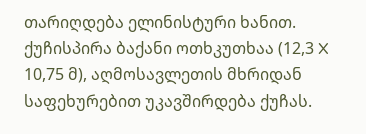თარიღდება ელინისტური ხანით. ქუჩისპირა ბაქანი ოთხკუთხაა (12,3 X 10,75 მ), აღმოსავლეთის მხრიდან საფეხურებით უკავშირდება ქუჩას.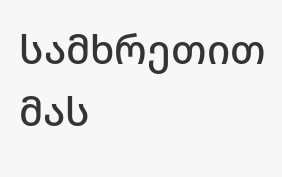სამხრეთით მას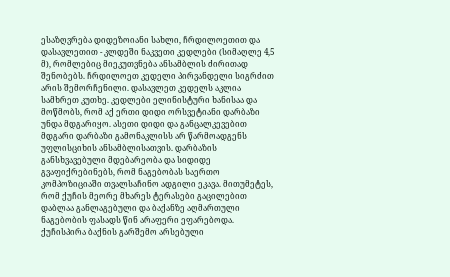ესაზღვრება დიდეზოიანი სახლი, ჩრდილოეთით და დასავლეთით - კლდეში ნაკვეთი კედლები (სიმაღლე 4,5 მ), რომლებიც მიეკუთვნება ანსამბლის ძირითად შენობებს. ჩრდილოეთ კედელი პირვანდელი სიგრძით არის შემორჩენილი. დასავლეთ კედელს აკლია სამხრეთ კუთხე. კედლები ელინისტური ხანისაა და მოწმობს, რომ აქ ერთი დიდი ორსვეტიანი დარბაზი უნდა მდგარიყო. ასეთი დიდი და განცალკევებით მდგარი დარბაზი გამონაკლისს არ წარმოადგენს უფლისციხის ანსამბლისათვის. დარბაზის განსხვავებული მდებარეობა და სიდიდე გვაფიქრებინებს, რომ ნაგებობას საერთო კომპოზიციაში თვალსაჩინო ადგილი ეკავა. მითუმეტეს, რომ ქუჩის მეორე მხარეს ტერასები გაცილებით დაბლაა განლაგებული და ბაქანზე აღმართული ნაგებობის ფასადს წინ არაფერი ეფარებოდა.
ქუჩისპირა ბაქნის გარშემო არსებული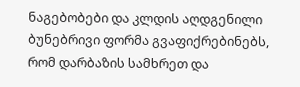ნაგებობები და კლდის აღდგენილი ბუნებრივი ფორმა გვაფიქრებინებს, რომ დარბაზის სამხრეთ და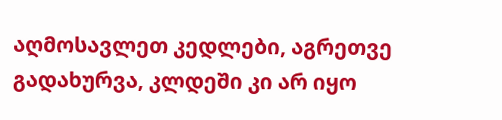აღმოსავლეთ კედლები, აგრეთვე გადახურვა, კლდეში კი არ იყო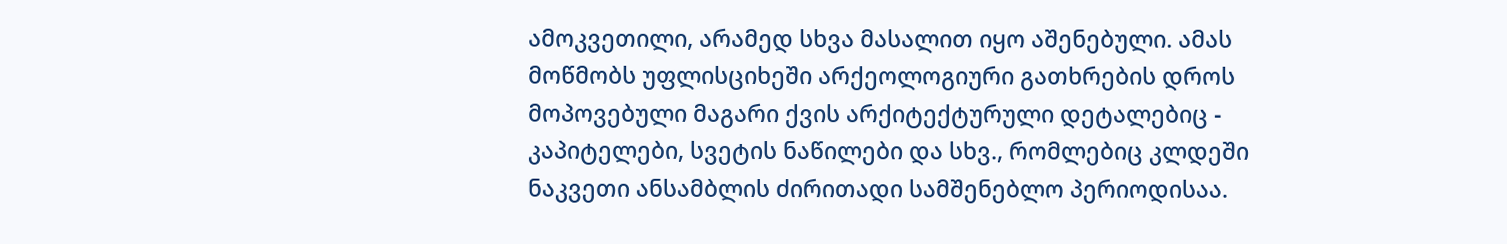ამოკვეთილი, არამედ სხვა მასალით იყო აშენებული. ამას მოწმობს უფლისციხეში არქეოლოგიური გათხრების დროს მოპოვებული მაგარი ქვის არქიტექტურული დეტალებიც - კაპიტელები, სვეტის ნაწილები და სხვ., რომლებიც კლდეში ნაკვეთი ანსამბლის ძირითადი სამშენებლო პერიოდისაა.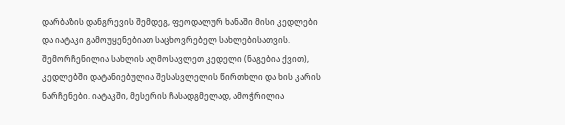დარბაზის დანგრევის შემდეგ, ფეოდალურ ხანაში მისი კედლები და იატაკი გამოუყენებიათ საცხოვრებელ სახლებისათვის. შემორჩენილია სახლის აღმოსავლეთ კედელი (ნაგებია ქვით), კედლებში დატანიებულია შესასვლელის წირთხლი და ხის კარის ნარჩენები. იატაკში, მესერის ჩასადგმელად, ამოჭრილია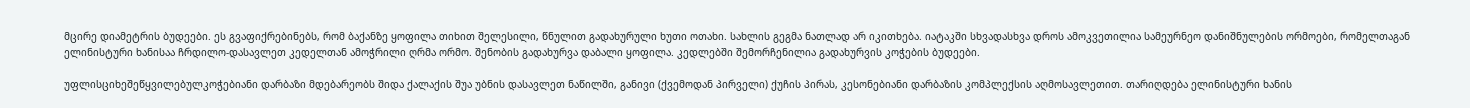მცირე დიამეტრის ბუდეები. ეს გვაფიქრებინებს, რომ ბაქანზე ყოფილა თიხით შელესილი, წნულით გადახურული ხუთი ოთახი. სახლის გეგმა ნათლად არ იკითხება. იატაკში სხვადასხვა დროს ამოკვეთილია სამეურნეო დანიშნულების ორმოები, რომელთაგან ელინისტური ხანისაა ჩრდილო-დასავლეთ კედელთან ამოჭრილი ღრმა ორმო. შენობის გადახურვა დაბალი ყოფილა. კედლებში შემორჩენილია გადახურვის კოჭების ბუდეები.

უფლისციხეშეწყვილებულკოჭებიანი დარბაზი მდებარეობს შიდა ქალაქის შუა უბნის დასავლეთ ნაწილში, განივი (ქვემოდან პირველი) ქუჩის პირას, კესონებიანი დარბაზის კომპლექსის აღმოსავლეთით. თარიღდება ელინისტური ხანის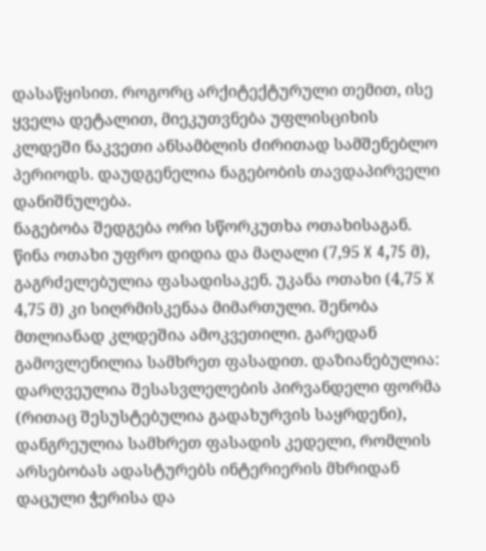დასაწყისით. როგორც არქიტექტურული თემით, ისე ყველა დეტალით, მიეკუთვნება უფლისციხის კლდეში ნაკვეთი ანსამბლის ძირითად სამშენებლო პერიოდს. დაუდგენელია ნაგებობის თავდაპირველი დანიშნულება.
ნაგებობა შედგება ორი სწორკუთხა ოთახისაგან. წინა ოთახი უფრო დიდია და მაღალი (7,95 X 4,75 მ), გაგრძელებულია ფასადისაკენ. უკანა ოთახი (4,75 X 4,75 მ) კი სიღრმისკენაა მიმართული. შენობა მთლიანად კლდეშია ამოკვეთილი. გარედან გამოვლენილია სამხრეთ ფასადით. დაზიანებულია: დარღვეულია შესასვლელების პირვანდელი ფორმა (რითაც შესუსტებულია გადახურვის საყრდენი), დანგრეულია სამხრეთ ფასადის კედელი, რომლის არსებობას ადასტურებს ინტერიერის მხრიდან დაცული ჭერისა და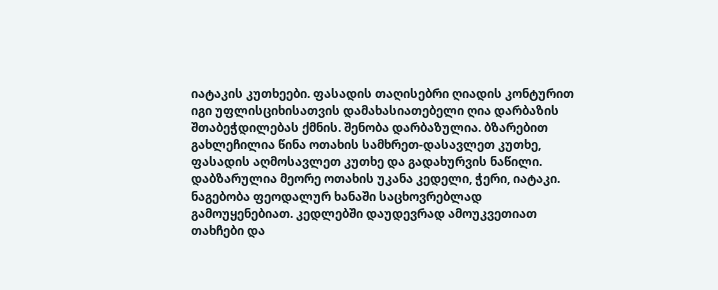იატაკის კუთხეები. ფასადის თაღისებრი ღიადის კონტურით იგი უფლისციხისათვის დამახასიათებელი ღია დარბაზის შთაბეჭდილებას ქმნის. შენობა დარბაზულია. ბზარებით გახლეჩილია წინა ოთახის სამხრეთ-დასავლეთ კუთხე, ფასადის აღმოსავლეთ კუთხე და გადახურვის ნაწილი. დაბზარულია მეორე ოთახის უკანა კედელი, ჭერი, იატაკი. ნაგებობა ფეოდალურ ხანაში საცხოვრებლად გამოუყენებიათ. კედლებში დაუდევრად ამოუკვეთიათ თახჩები და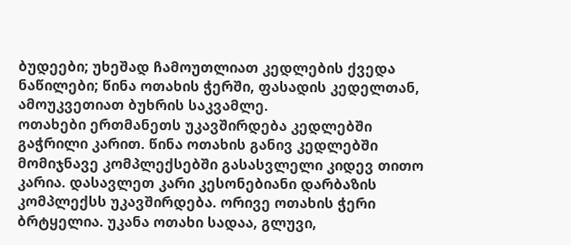ბუდეები; უხეშად ჩამოუთლიათ კედლების ქვედა ნაწილები; წინა ოთახის ჭერში, ფასადის კედელთან, ამოუკვეთიათ ბუხრის საკვამლე.
ოთახები ერთმანეთს უკავშირდება კედლებში გაჭრილი კარით. წინა ოთახის განივ კედლებში მომიჯნავე კომპლექსებში გასასვლელი კიდევ თითო კარია. დასავლეთ კარი კესონებიანი დარბაზის კომპლექსს უკავშირდება. ორივე ოთახის ჭერი ბრტყელია. უკანა ოთახი სადაა, გლუვი,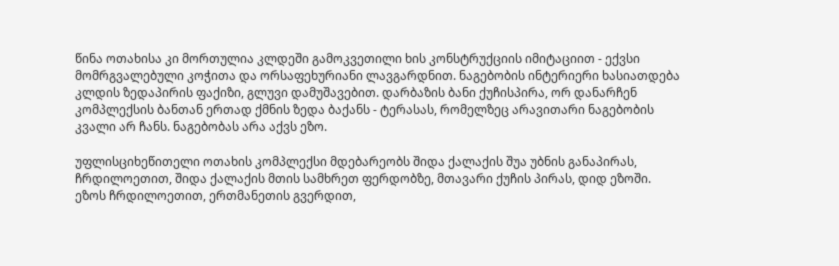წინა ოთახისა კი მორთულია კლდეში გამოკვეთილი ხის კონსტრუქციის იმიტაციით - ექვსი მომრგვალებული კოჭითა და ორსაფეხურიანი ლავგარდნით. ნაგებობის ინტერიერი ხასიათდება კლდის ზედაპირის ფაქიზი, გლუვი დამუშავებით. დარბაზის ბანი ქუჩისპირა, ორ დანარჩენ კომპლექსის ბანთან ერთად ქმნის ზედა ბაქანს - ტერასას, რომელზეც არავითარი ნაგებობის კვალი არ ჩანს. ნაგებობას არა აქვს ეზო.

უფლისციხეწითელი ოთახის კომპლექსი მდებარეობს შიდა ქალაქის შუა უბნის განაპირას, ჩრდილოეთით, შიდა ქალაქის მთის სამხრეთ ფერდობზე, მთავარი ქუჩის პირას, დიდ ეზოში. ეზოს ჩრდილოეთით, ერთმანეთის გვერდით,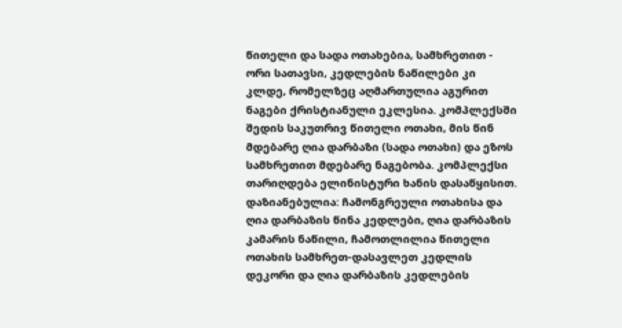წითელი და სადა ოთახებია, სამხრეთით - ორი სათავსი, კედლების ნაწილები კი კლდე, რომელზეც აღმართულია აგურით ნაგები ქრისტიანული ეკლესია. კომპლექსში შედის საკუთრივ წითელი ოთახი, მის წინ მდებარე ღია დარბაზი (სადა ოთახი) და ეზოს სამხრეთით მდებარე ნაგებობა. კომპლექსი თარიღდება ელინისტური ხანის დასაწყისით. დაზიანებულია: ჩამონგრეული ოთახისა და ღია დარბაზის წინა კედლები, ღია დარბაზის კამარის ნაწილი, ჩამოთლილია წითელი ოთახის სამხრეთ-დასავლეთ კედლის დეკორი და ღია დარბაზის კედლების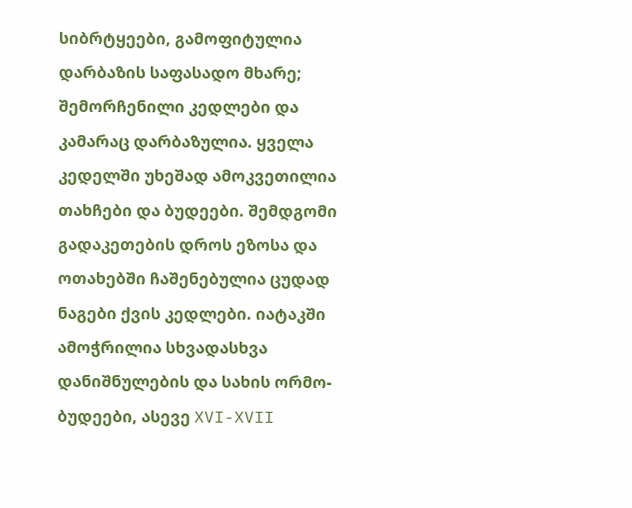სიბრტყეები, გამოფიტულია დარბაზის საფასადო მხარე; შემორჩენილი კედლები და კამარაც დარბაზულია. ყველა კედელში უხეშად ამოკვეთილია თახჩები და ბუდეები. შემდგომი გადაკეთების დროს ეზოსა და ოთახებში ჩაშენებულია ცუდად ნაგები ქვის კედლები. იატაკში ამოჭრილია სხვადასხვა დანიშნულების და სახის ორმო-ბუდეები, ასევე XVI-XVII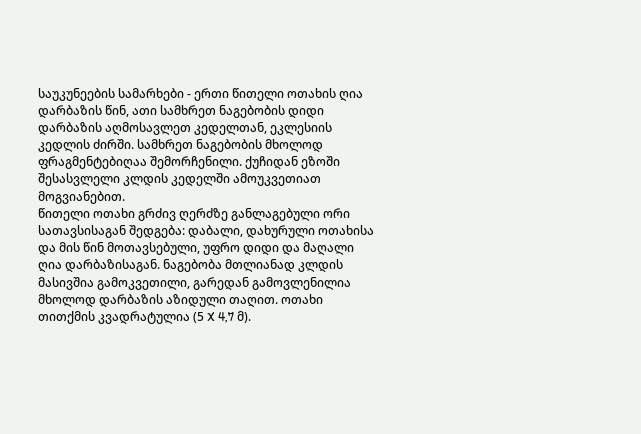საუკუნეების სამარხები - ერთი წითელი ოთახის ღია დარბაზის წინ, ათი სამხრეთ ნაგებობის დიდი დარბაზის აღმოსავლეთ კედელთან, ეკლესიის კედლის ძირში. სამხრეთ ნაგებობის მხოლოდ ფრაგმენტებიღაა შემორჩენილი. ქუჩიდან ეზოში შესასვლელი კლდის კედელში ამოუკვეთიათ მოგვიანებით.
წითელი ოთახი გრძივ ღერძზე განლაგებული ორი სათავსისაგან შედგება: დაბალი, დახურული ოთახისა და მის წინ მოთავსებული, უფრო დიდი და მაღალი ღია დარბაზისაგან. ნაგებობა მთლიანად კლდის მასივშია გამოკვეთილი, გარედან გამოვლენილია მხოლოდ დარბაზის აზიდული თაღით. ოთახი თითქმის კვადრატულია (5 X 4,7 მ).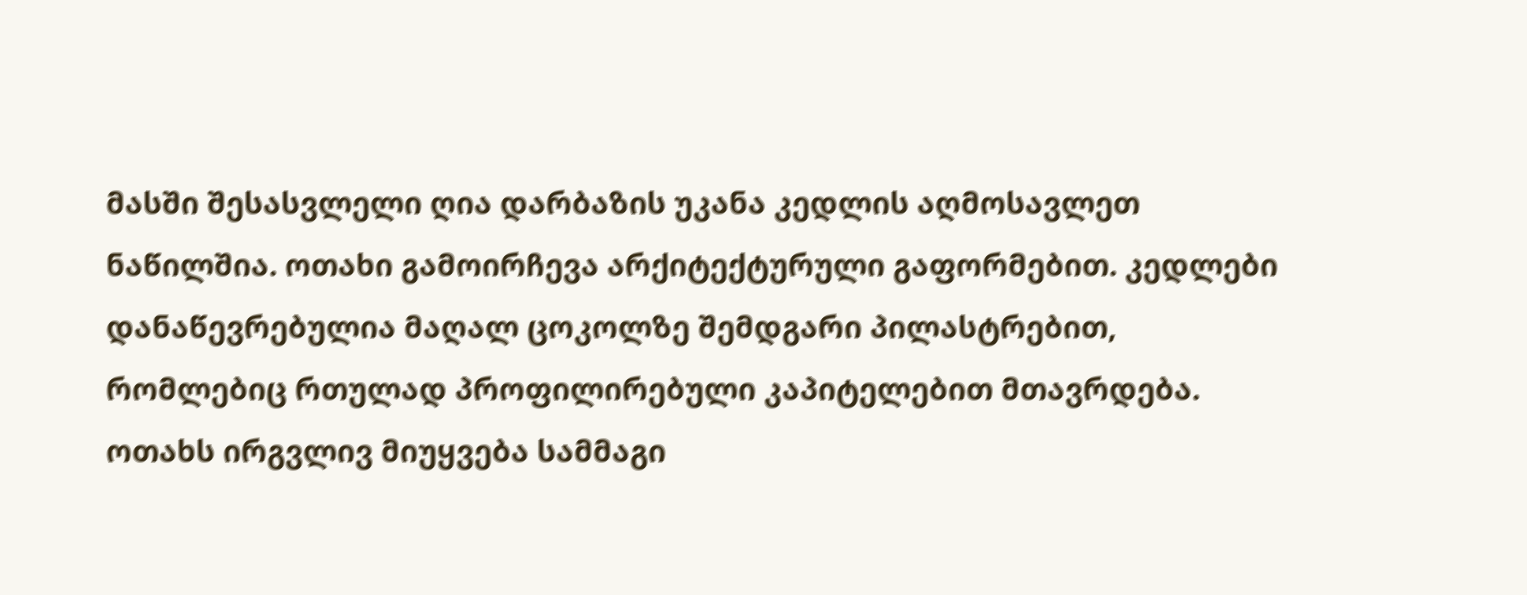მასში შესასვლელი ღია დარბაზის უკანა კედლის აღმოსავლეთ ნაწილშია. ოთახი გამოირჩევა არქიტექტურული გაფორმებით. კედლები დანაწევრებულია მაღალ ცოკოლზე შემდგარი პილასტრებით, რომლებიც რთულად პროფილირებული კაპიტელებით მთავრდება. ოთახს ირგვლივ მიუყვება სამმაგი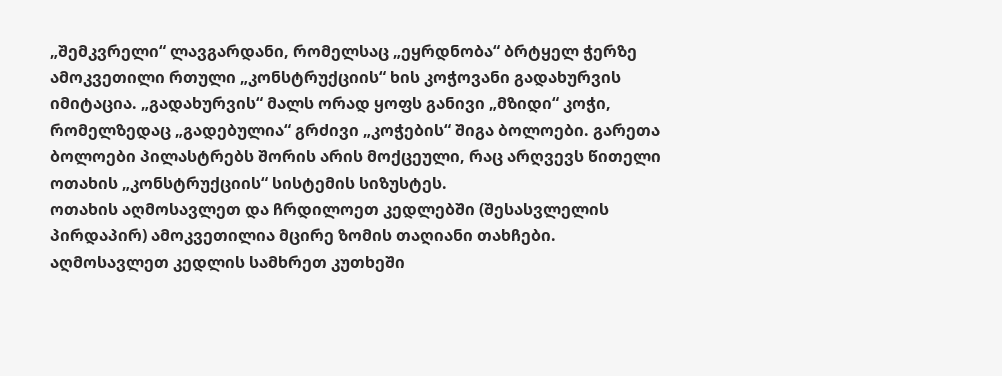„შემკვრელი“ ლავგარდანი, რომელსაც „ეყრდნობა“ ბრტყელ ჭერზე ამოკვეთილი რთული „კონსტრუქციის“ ხის კოჭოვანი გადახურვის იმიტაცია. „გადახურვის“ მალს ორად ყოფს განივი „მზიდი“ კოჭი, რომელზედაც „გადებულია“ გრძივი „კოჭების“ შიგა ბოლოები. გარეთა ბოლოები პილასტრებს შორის არის მოქცეული, რაც არღვევს წითელი ოთახის „კონსტრუქციის“ სისტემის სიზუსტეს.
ოთახის აღმოსავლეთ და ჩრდილოეთ კედლებში (შესასვლელის პირდაპირ) ამოკვეთილია მცირე ზომის თაღიანი თახჩები. აღმოსავლეთ კედლის სამხრეთ კუთხეში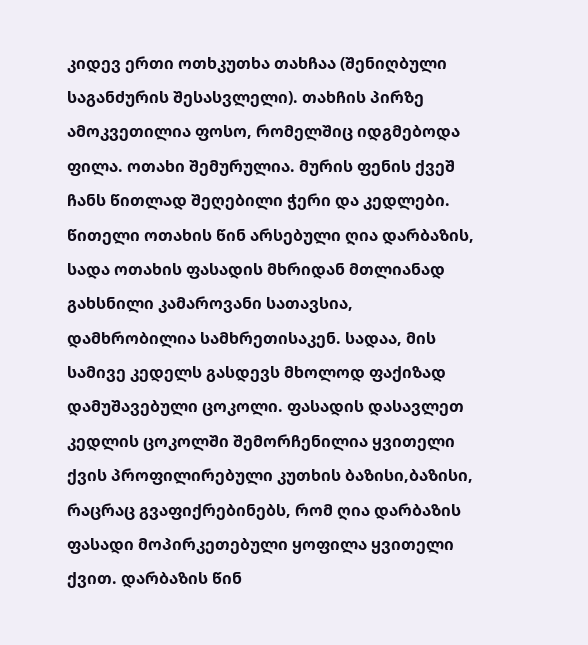კიდევ ერთი ოთხკუთხა თახჩაა (შენიღბული საგანძურის შესასვლელი). თახჩის პირზე ამოკვეთილია ფოსო, რომელშიც იდგმებოდა ფილა. ოთახი შემურულია. მურის ფენის ქვეშ ჩანს წითლად შეღებილი ჭერი და კედლები.
წითელი ოთახის წინ არსებული ღია დარბაზის, სადა ოთახის ფასადის მხრიდან მთლიანად გახსნილი კამაროვანი სათავსია, დამხრობილია სამხრეთისაკენ. სადაა, მის სამივე კედელს გასდევს მხოლოდ ფაქიზად დამუშავებული ცოკოლი. ფასადის დასავლეთ კედლის ცოკოლში შემორჩენილია ყვითელი ქვის პროფილირებული კუთხის ბაზისი,ბაზისი, რაცრაც გვაფიქრებინებს, რომ ღია დარბაზის ფასადი მოპირკეთებული ყოფილა ყვითელი ქვით. დარბაზის წინ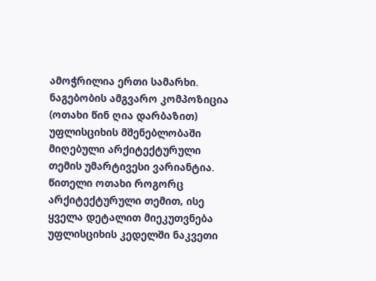ამოჭრილია ერთი სამარხი.
ნაგებობის ამგვარო კომპოზიცია (ოთახი წინ ღია დარბაზით) უფლისციხის მშენებლობაში მიღებული არქიტექტურული თემის უმარტივესი ვარიანტია. წითელი ოთახი როგორც არქიტექტურული თემით, ისე ყველა დეტალით მიეკუთვნება უფლისციხის კედელში ნაკვეთი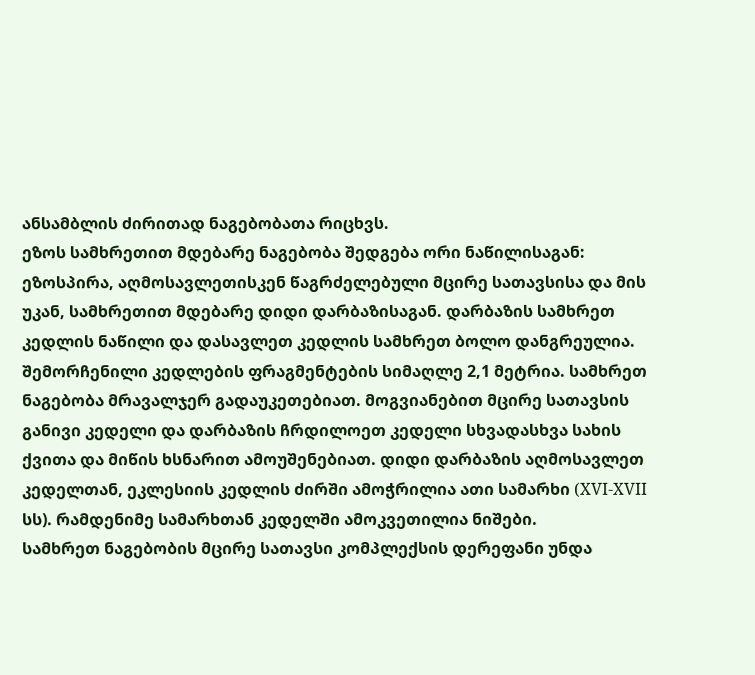ანსამბლის ძირითად ნაგებობათა რიცხვს.
ეზოს სამხრეთით მდებარე ნაგებობა შედგება ორი ნაწილისაგან: ეზოსპირა, აღმოსავლეთისკენ წაგრძელებული მცირე სათავსისა და მის უკან, სამხრეთით მდებარე დიდი დარბაზისაგან. დარბაზის სამხრეთ კედლის ნაწილი და დასავლეთ კედლის სამხრეთ ბოლო დანგრეულია. შემორჩენილი კედლების ფრაგმენტების სიმაღლე 2,1 მეტრია. სამხრეთ ნაგებობა მრავალჯერ გადაუკეთებიათ. მოგვიანებით მცირე სათავსის განივი კედელი და დარბაზის ჩრდილოეთ კედელი სხვადასხვა სახის ქვითა და მიწის ხსნარით ამოუშენებიათ. დიდი დარბაზის აღმოსავლეთ კედელთან, ეკლესიის კედლის ძირში ამოჭრილია ათი სამარხი (XVI-XVII სს). რამდენიმე სამარხთან კედელში ამოკვეთილია ნიშები.
სამხრეთ ნაგებობის მცირე სათავსი კომპლექსის დერეფანი უნდა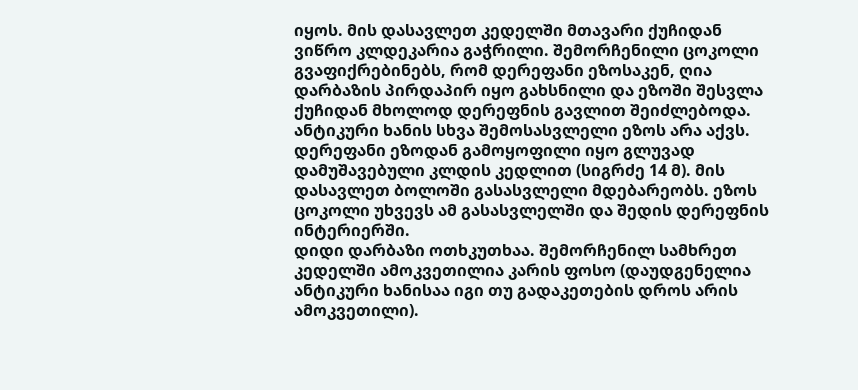იყოს. მის დასავლეთ კედელში მთავარი ქუჩიდან ვიწრო კლდეკარია გაჭრილი. შემორჩენილი ცოკოლი გვაფიქრებინებს, რომ დერეფანი ეზოსაკენ, ღია დარბაზის პირდაპირ იყო გახსნილი და ეზოში შესვლა ქუჩიდან მხოლოდ დერეფნის გავლით შეიძლებოდა. ანტიკური ხანის სხვა შემოსასვლელი ეზოს არა აქვს. დერეფანი ეზოდან გამოყოფილი იყო გლუვად დამუშავებული კლდის კედლით (სიგრძე 14 მ). მის დასავლეთ ბოლოში გასასვლელი მდებარეობს. ეზოს ცოკოლი უხვევს ამ გასასვლელში და შედის დერეფნის ინტერიერში.
დიდი დარბაზი ოთხკუთხაა. შემორჩენილ სამხრეთ კედელში ამოკვეთილია კარის ფოსო (დაუდგენელია ანტიკური ხანისაა იგი თუ გადაკეთების დროს არის ამოკვეთილი).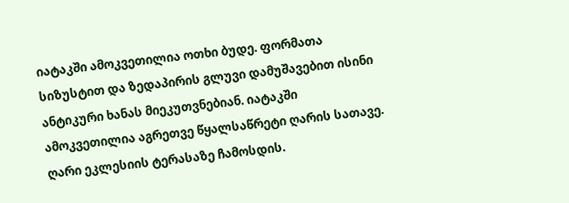იატაკში ამოკვეთილია ოთხი ბუდე. ფორმათა სიზუსტით და ზედაპირის გლუვი დამუშავებით ისინი ანტიკური ხანას მიეკუთვნებიან. იატაკში ამოკვეთილია აგრეთვე წყალსაწრეტი ღარის სათავე. ღარი ეკლესიის ტერასაზე ჩამოსდის.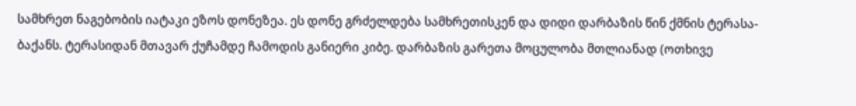სამხრეთ ნაგებობის იატაკი ეზოს დონეზეა. ეს დონე გრძელდება სამხრეთისკენ და დიდი დარბაზის წინ ქმნის ტერასა-ბაქანს. ტერასიდან მთავარ ქუჩამდე ჩამოდის განიერი კიბე. დარბაზის გარეთა მოცულობა მთლიანად (ოთხივე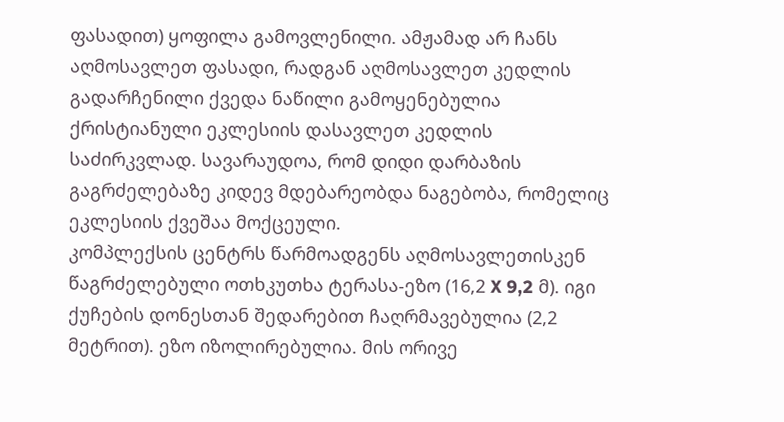ფასადით) ყოფილა გამოვლენილი. ამჟამად არ ჩანს აღმოსავლეთ ფასადი, რადგან აღმოსავლეთ კედლის გადარჩენილი ქვედა ნაწილი გამოყენებულია ქრისტიანული ეკლესიის დასავლეთ კედლის საძირკვლად. სავარაუდოა, რომ დიდი დარბაზის გაგრძელებაზე კიდევ მდებარეობდა ნაგებობა, რომელიც ეკლესიის ქვეშაა მოქცეული.
კომპლექსის ცენტრს წარმოადგენს აღმოსავლეთისკენ წაგრძელებული ოთხკუთხა ტერასა-ეზო (16,2 X 9,2 მ). იგი ქუჩების დონესთან შედარებით ჩაღრმავებულია (2,2 მეტრით). ეზო იზოლირებულია. მის ორივე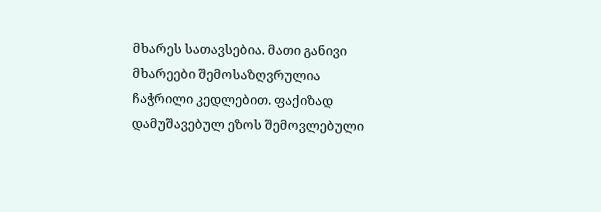მხარეს სათავსებია. მათი განივი მხარეები შემოსაზღვრულია ჩაჭრილი კედლებით. ფაქიზად დამუშავებულ ეზოს შემოვლებული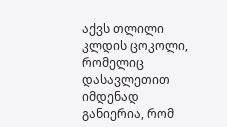აქვს თლილი კლდის ცოკოლი, რომელიც დასავლეთით იმდენად განიერია, რომ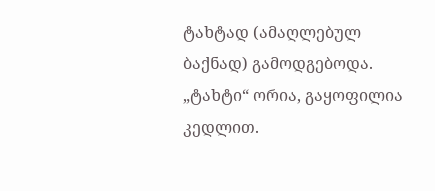ტახტად (ამაღლებულ ბაქნად) გამოდგებოდა. „ტახტი“ ორია, გაყოფილია კედლით.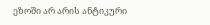ეზოში არ არის ანტიკური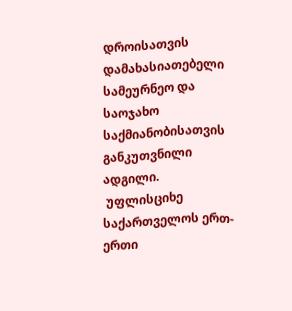დროისათვის დამახასიათებელი სამეურნეო და საოჯახო საქმიანობისათვის განკუთვნილი ადგილი.
 უფლისციხე საქართველოს ერთ-ერთი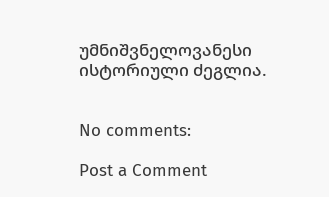უმნიშვნელოვანესი ისტორიული ძეგლია.


No comments:

Post a Comment